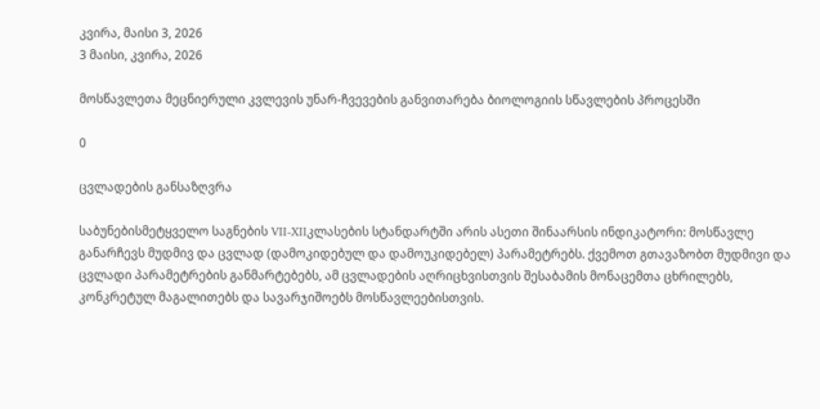კვირა, მაისი 3, 2026
3 მაისი, კვირა, 2026

მოსწავლეთა მეცნიერული კვლევის უნარ-ჩვევების განვითარება ბიოლოგიის სწავლების პროცესში

0

ცვლადების განსაზღვრა

საბუნებისმეტყველო საგნების VII-XIIკლასების სტანდარტში არის ასეთი შინაარსის ინდიკატორი: მოსწავლე განარჩევს მუდმივ და ცვლად (დამოკიდებულ და დამოუკიდებელ) პარამეტრებს. ქვემოთ გთავაზობთ მუდმივი და ცვლადი პარამეტრების განმარტებებს, ამ ცვლადების აღრიცხვისთვის შესაბამის მონაცემთა ცხრილებს, კონკრეტულ მაგალითებს და სავარჯიშოებს მოსწავლეებისთვის.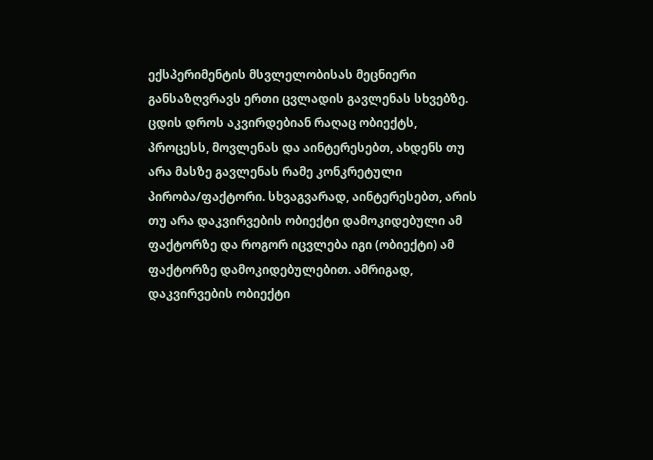ექსპერიმენტის მსვლელობისას მეცნიერი განსაზღვრავს ერთი ცვლადის გავლენას სხვებზე. ცდის დროს აკვირდებიან რაღაც ობიექტს, პროცესს, მოვლენას და აინტერესებთ, ახდენს თუ არა მასზე გავლენას რამე კონკრეტული პირობა/ფაქტორი. სხვაგვარად, აინტერესებთ, არის თუ არა დაკვირვების ობიექტი დამოკიდებული ამ ფაქტორზე და როგორ იცვლება იგი (ობიექტი) ამ ფაქტორზე დამოკიდებულებით. ამრიგად, დაკვირვების ობიექტი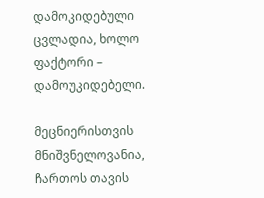დამოკიდებული ცვლადია, ხოლო ფაქტორი – დამოუკიდებელი.

მეცნიერისთვის მნიშვნელოვანია, ჩართოს თავის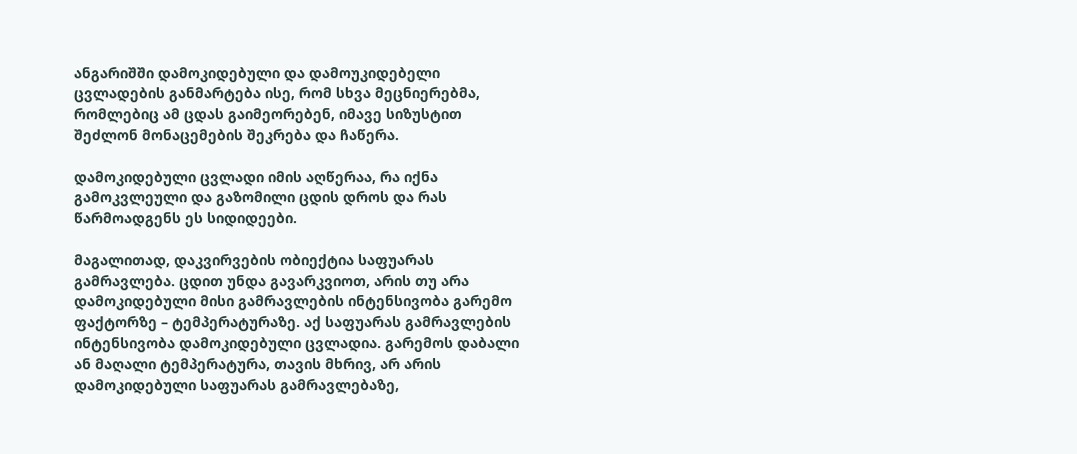ანგარიშში დამოკიდებული და დამოუკიდებელი ცვლადების განმარტება ისე, რომ სხვა მეცნიერებმა, რომლებიც ამ ცდას გაიმეორებენ, იმავე სიზუსტით შეძლონ მონაცემების შეკრება და ჩაწერა.

დამოკიდებული ცვლადი იმის აღწერაა, რა იქნა გამოკვლეული და გაზომილი ცდის დროს და რას წარმოადგენს ეს სიდიდეები.

მაგალითად, დაკვირვების ობიექტია საფუარას გამრავლება. ცდით უნდა გავარკვიოთ, არის თუ არა დამოკიდებული მისი გამრავლების ინტენსივობა გარემო ფაქტორზე – ტემპერატურაზე. აქ საფუარას გამრავლების ინტენსივობა დამოკიდებული ცვლადია. გარემოს დაბალი ან მაღალი ტემპერატურა, თავის მხრივ, არ არის დამოკიდებული საფუარას გამრავლებაზე,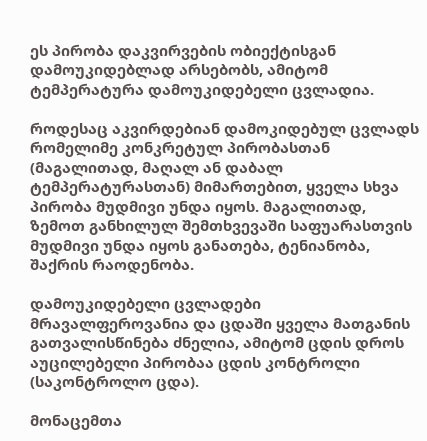ეს პირობა დაკვირვების ობიექტისგან დამოუკიდებლად არსებობს, ამიტომ ტემპერატურა დამოუკიდებელი ცვლადია.

როდესაც აკვირდებიან დამოკიდებულ ცვლადს რომელიმე კონკრეტულ პირობასთან (მაგალითად, მაღალ ან დაბალ ტემპერატურასთან) მიმართებით, ყველა სხვა პირობა მუდმივი უნდა იყოს. მაგალითად, ზემოთ განხილულ შემთხვევაში საფუარასთვის მუდმივი უნდა იყოს განათება, ტენიანობა, შაქრის რაოდენობა.

დამოუკიდებელი ცვლადები მრავალფეროვანია და ცდაში ყველა მათგანის გათვალისწინება ძნელია, ამიტომ ცდის დროს აუცილებელი პირობაა ცდის კონტროლი (საკონტროლო ცდა).

მონაცემთა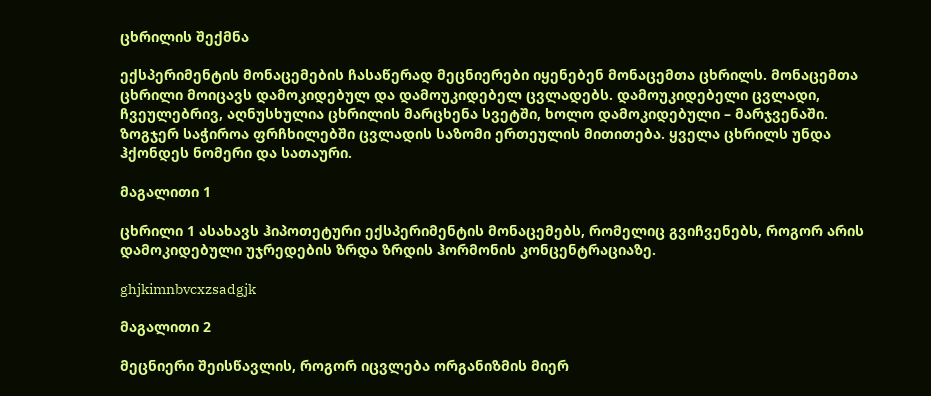ცხრილის შექმნა

ექსპერიმენტის მონაცემების ჩასაწერად მეცნიერები იყენებენ მონაცემთა ცხრილს. მონაცემთა ცხრილი მოიცავს დამოკიდებულ და დამოუკიდებელ ცვლადებს. დამოუკიდებელი ცვლადი, ჩვეულებრივ, აღნუსხულია ცხრილის მარცხენა სვეტში, ხოლო დამოკიდებული – მარჯვენაში. ზოგჯერ საჭიროა ფრჩხილებში ცვლადის საზომი ერთეულის მითითება. ყველა ცხრილს უნდა ჰქონდეს ნომერი და სათაური.

მაგალითი 1

ცხრილი 1 ასახავს ჰიპოთეტური ექსპერიმენტის მონაცემებს, რომელიც გვიჩვენებს, როგორ არის დამოკიდებული უჯრედების ზრდა ზრდის ჰორმონის კონცენტრაციაზე.

ghjkimnbvcxzsadgjk

მაგალითი 2

მეცნიერი შეისწავლის, როგორ იცვლება ორგანიზმის მიერ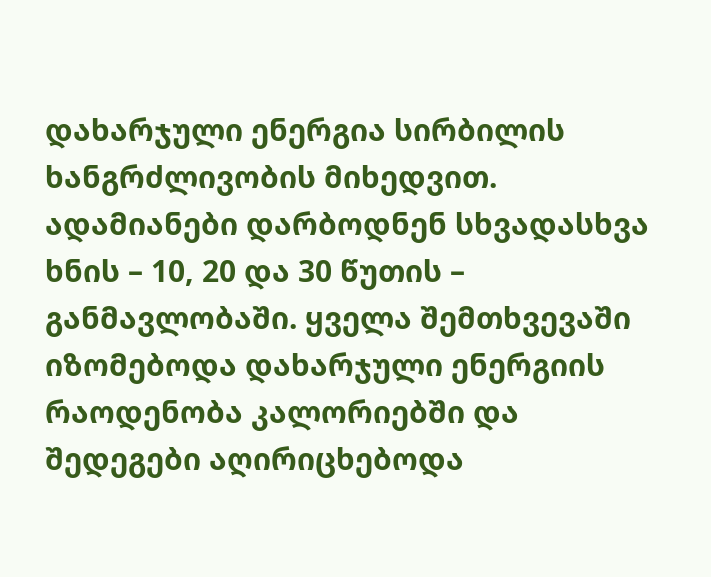დახარჯული ენერგია სირბილის ხანგრძლივობის მიხედვით. ადამიანები დარბოდნენ სხვადასხვა ხნის – 10, 20 და 30 წუთის – განმავლობაში. ყველა შემთხვევაში იზომებოდა დახარჯული ენერგიის რაოდენობა კალორიებში და შედეგები აღირიცხებოდა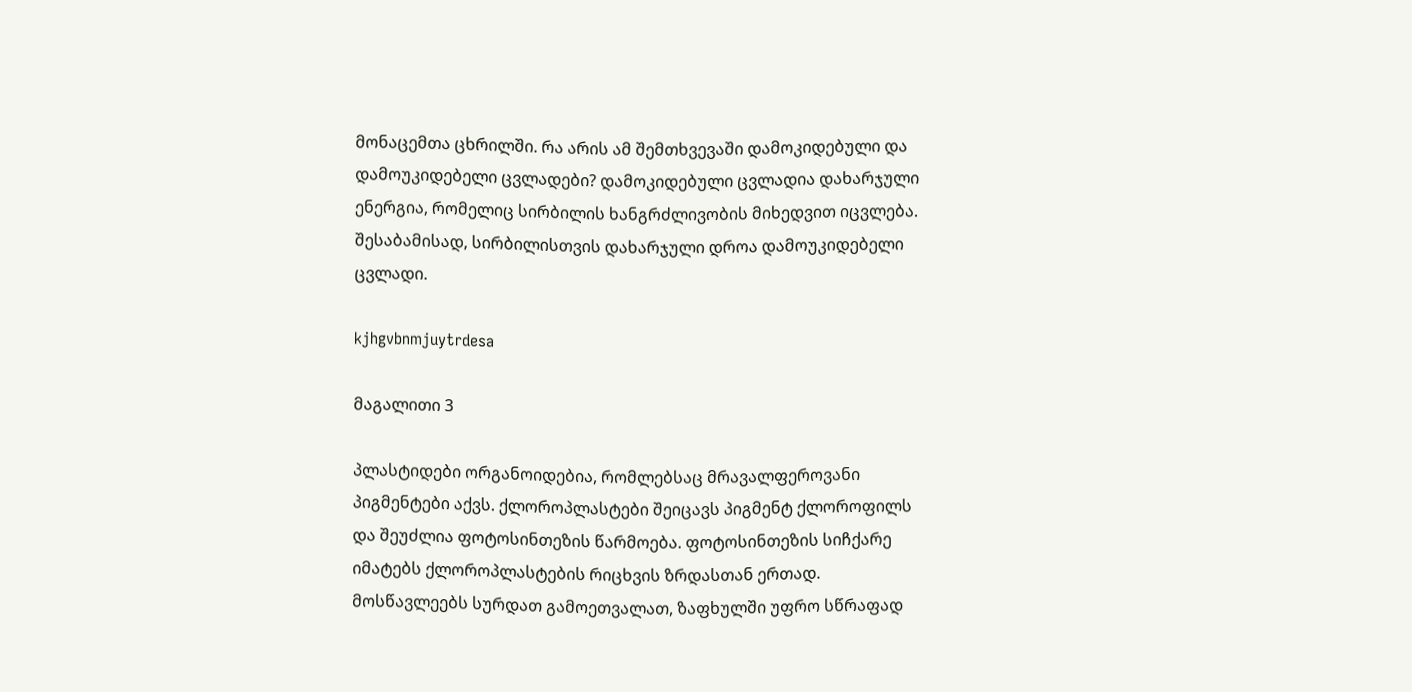მონაცემთა ცხრილში. რა არის ამ შემთხვევაში დამოკიდებული და დამოუკიდებელი ცვლადები? დამოკიდებული ცვლადია დახარჯული ენერგია, რომელიც სირბილის ხანგრძლივობის მიხედვით იცვლება. შესაბამისად, სირბილისთვის დახარჯული დროა დამოუკიდებელი ცვლადი.

kjhgvbnmjuytrdesa

მაგალითი 3

პლასტიდები ორგანოიდებია, რომლებსაც მრავალფეროვანი პიგმენტები აქვს. ქლოროპლასტები შეიცავს პიგმენტ ქლოროფილს და შეუძლია ფოტოსინთეზის წარმოება. ფოტოსინთეზის სიჩქარე იმატებს ქლოროპლასტების რიცხვის ზრდასთან ერთად. მოსწავლეებს სურდათ გამოეთვალათ, ზაფხულში უფრო სწრაფად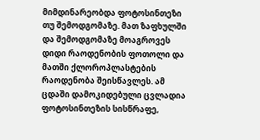მიმდინარეობდა ფოტოსინთეზი თუ შემოდგომაზე. მათ ზაფხულში და შემოდგომაზე მოაგროვეს დიდი რაოდენობის ფოთოლი და მათში ქლოროპლასტების რაოდენობა შეისწავლეს. ამ ცდაში დამოკიდებული ცვლადია ფოტოსინთეზის სისწრაფე,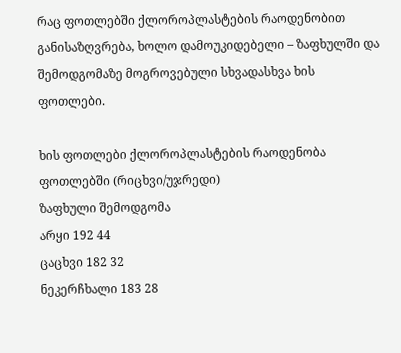რაც ფოთლებში ქლოროპლასტების რაოდენობით განისაზღვრება, ხოლო დამოუკიდებელი – ზაფხულში და შემოდგომაზე მოგროვებული სხვადასხვა ხის ფოთლები.

ხის ფოთლები ქლოროპლასტების რაოდენობა ფოთლებში (რიცხვი/უჯრედი)
ზაფხული შემოდგომა
არყი 192 44
ცაცხვი 182 32
ნეკერჩხალი 183 28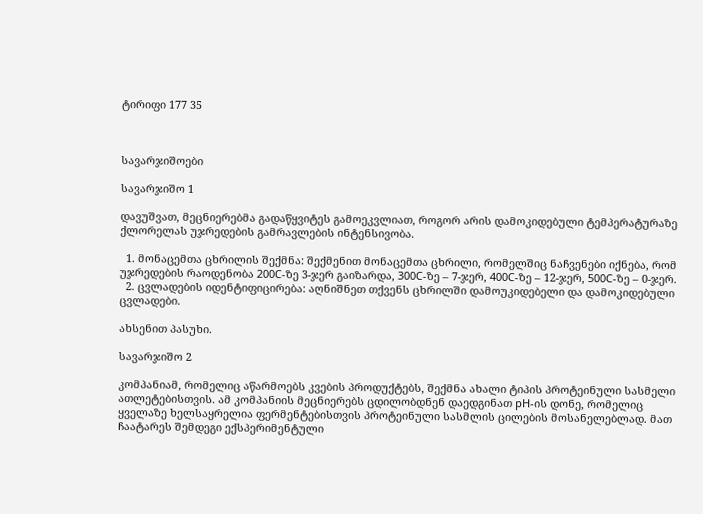ტირიფი 177 35



სავარჯიშოები

სავარჯიშო 1

დავუშვათ, მეცნიერებმა გადაწყვიტეს გამოეკვლიათ, როგორ არის დამოკიდებული ტემპერატურაზე ქლორელას უჯრედების გამრავლების ინტენსივობა.

  1. მონაცემთა ცხრილის შექმნა: შექმენით მონაცემთა ცხრილი, რომელშიც ნაჩვენები იქნება, რომ უჯრედების რაოდენობა 200C-ზე 3-ჯერ გაიზარდა, 300C-ზე – 7-ჯერ, 400C-ზე – 12-ჯერ, 500C-ზე – 0-ჯერ.
  2. ცვლადების იდენტიფიცირება: აღნიშნეთ თქვენს ცხრილში დამოუკიდებელი და დამოკიდებული ცვლადები.

ახსენით პასუხი.

სავარჯიშო 2

კომპანიამ, რომელიც აწარმოებს კვების პროდუქტებს, შექმნა ახალი ტიპის პროტეინული სასმელი ათლეტებისთვის. ამ კომპანიის მეცნიერებს ცდილობდნენ დაედგინათ pH-ის დონე, რომელიც ყველაზე ხელსაყრელია ფერმენტებისთვის პროტეინული სასმლის ცილების მოსანელებლად. მათ ჩაატარეს შემდეგი ექსპერიმენტული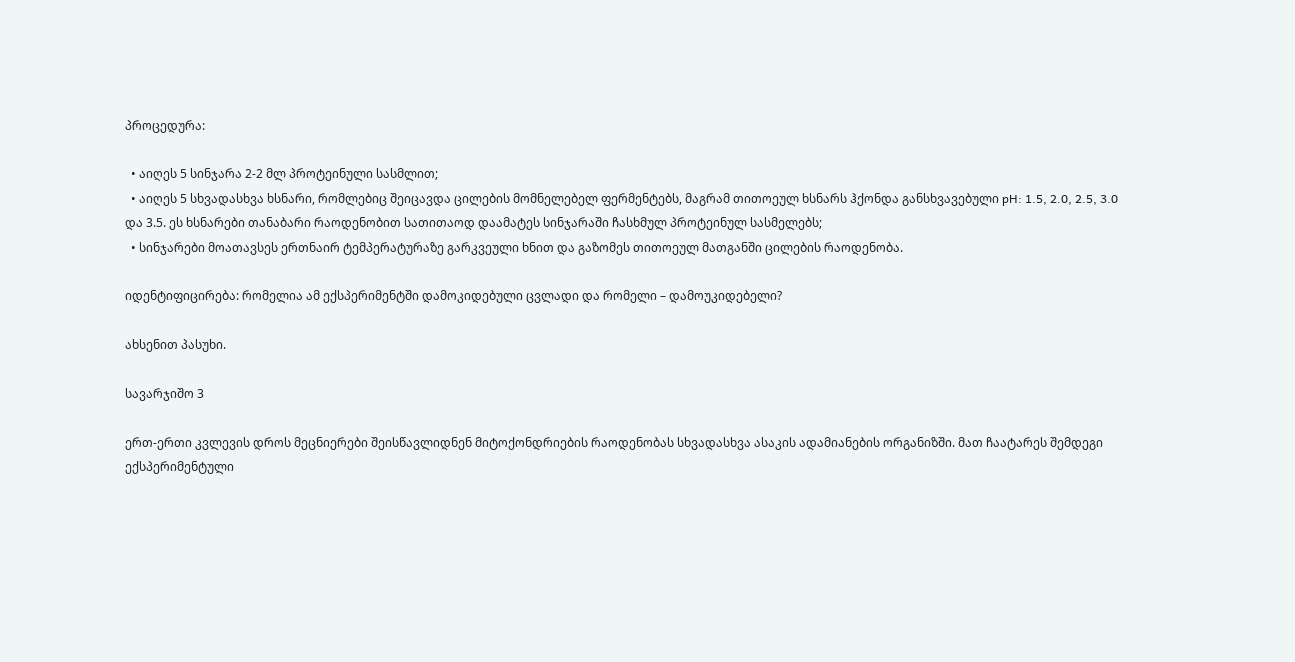პროცედურა:

  • აიღეს 5 სინჯარა 2-2 მლ პროტეინული სასმლით;
  • აიღეს 5 სხვადასხვა ხსნარი, რომლებიც შეიცავდა ცილების მომნელებელ ფერმენტებს, მაგრამ თითოეულ ხსნარს ჰქონდა განსხვავებული pH: 1.5, 2.0, 2.5, 3.0 და 3.5. ეს ხსნარები თანაბარი რაოდენობით სათითაოდ დაამატეს სინჯარაში ჩასხმულ პროტეინულ სასმელებს;
  • სინჯარები მოათავსეს ერთნაირ ტემპერატურაზე გარკვეული ხნით და გაზომეს თითოეულ მათგანში ცილების რაოდენობა.

იდენტიფიცირება: რომელია ამ ექსპერიმენტში დამოკიდებული ცვლადი და რომელი – დამოუკიდებელი?

ახსენით პასუხი.

სავარჯიშო 3

ერთ-ერთი კვლევის დროს მეცნიერები შეისწავლიდნენ მიტოქონდრიების რაოდენობას სხვადასხვა ასაკის ადამიანების ორგანიზში. მათ ჩაატარეს შემდეგი ექსპერიმენტული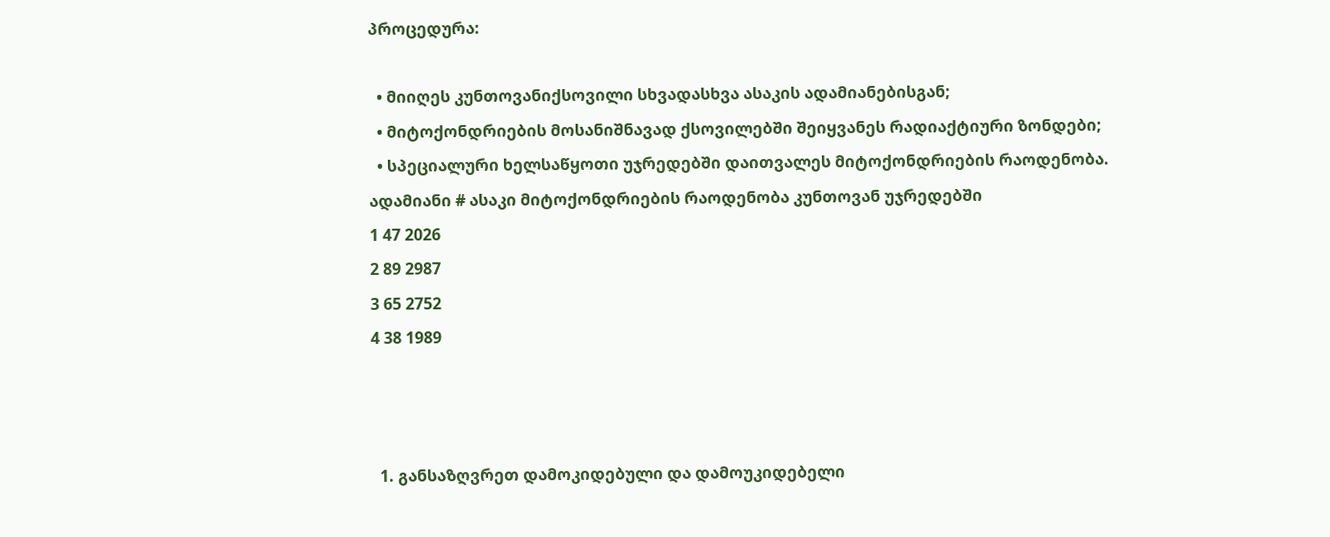პროცედურა:

  • მიიღეს კუნთოვანიქსოვილი სხვადასხვა ასაკის ადამიანებისგან;
  • მიტოქონდრიების მოსანიშნავად ქსოვილებში შეიყვანეს რადიაქტიური ზონდები;
  • სპეციალური ხელსაწყოთი უჯრედებში დაითვალეს მიტოქონდრიების რაოდენობა.
ადამიანი # ასაკი მიტოქონდრიების რაოდენობა კუნთოვან უჯრედებში
1 47 2026
2 89 2987
3 65 2752
4 38 1989



  1. განსაზღვრეთ დამოკიდებული და დამოუკიდებელი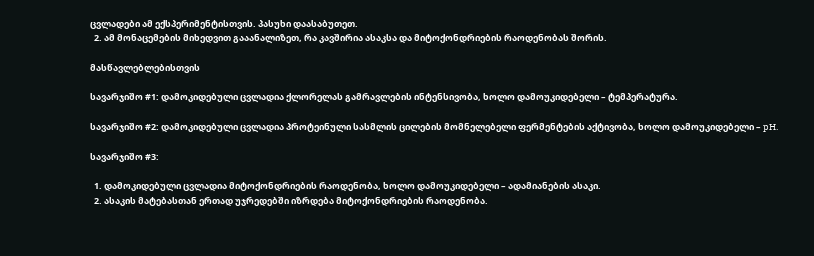ცვლადები ამ ექსპერიმენტისთვის. პასუხი დაასაბუთეთ.
  2. ამ მონაცემების მიხედვით გააანალიზეთ, რა კავშირია ასაკსა და მიტოქონდრიების რაოდენობას შორის.

მასწავლებლებისთვის

სავარჯიშო #1: დამოკიდებული ცვლადია ქლორელას გამრავლების ინტენსივობა, ხოლო დამოუკიდებელი – ტემპერატურა.

სავარჯიშო #2: დამოკიდებული ცვლადია პროტეინული სასმლის ცილების მომნელებელი ფერმენტების აქტივობა, ხოლო დამოუკიდებელი – pH.

სავარჯიშო #3:

  1. დამოკიდებული ცვლადია მიტოქონდრიების რაოდენობა, ხოლო დამოუკიდებელი – ადამიანების ასაკი.
  2. ასაკის მატებასთან ერთად უჯრედებში იზრდება მიტოქონდრიების რაოდენობა.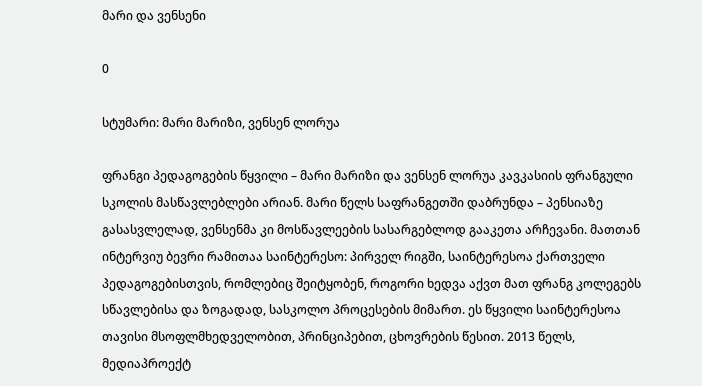მარი და ვენსენი

0

სტუმარი: მარი მარიზი, ვენსენ ლორუა

ფრანგი პედაგოგების წყვილი – მარი მარიზი და ვენსენ ლორუა კავკასიის ფრანგული სკოლის მასწავლებლები არიან. მარი წელს საფრანგეთში დაბრუნდა – პენსიაზე გასასვლელად, ვენსენმა კი მოსწავლეების სასარგებლოდ გააკეთა არჩევანი. მათთან ინტერვიუ ბევრი რამითაა საინტერესო: პირველ რიგში, საინტერესოა ქართველი პედაგოგებისთვის, რომლებიც შეიტყობენ, როგორი ხედვა აქვთ მათ ფრანგ კოლეგებს სწავლებისა და ზოგადად, სასკოლო პროცესების მიმართ. ეს წყვილი საინტერესოა თავისი მსოფლმხედველობით, პრინციპებით, ცხოვრების წესით. 2013 წელს, მედიაპროექტ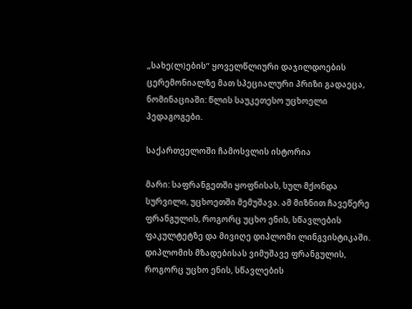„სახე(ლ)ების” ყოველწლიური დაჯილდოების ცერემონიალზე მათ სპეციალური პრიზი გადაეცა, ნომინაციაში: წლის საუკეთესო უცხოელი პედაგოგები.

საქართველოში ჩამოსვლის ისტორია

მარი: საფრანგეთში ყოფნისას, სულ მქონდა სურვილი, უცხოეთში მემუშავა. ამ მიზნით ჩავეწერე ფრანგულის, როგორც უცხო ენის, სწავლების ფაკულტეტზე და მივიღე დიპლომი ლინგვისტიკაში. დიპლომის მზადებისას ვიმუშავე ფრანგულის, როგორც უცხო ენის, სწავლების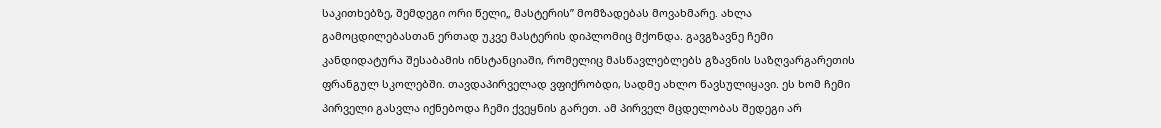საკითხებზე, შემდეგი ორი წელი„ მასტერის” მომზადებას მოვახმარე. ახლა გამოცდილებასთან ერთად უკვე მასტერის დიპლომიც მქონდა. გავგზავნე ჩემი კანდიდატურა შესაბამის ინსტანციაში, რომელიც მასწავლებლებს გზავნის საზღვარგარეთის ფრანგულ სკოლებში. თავდაპირველად ვფიქრობდი, სადმე ახლო წავსულიყავი. ეს ხომ ჩემი პირველი გასვლა იქნებოდა ჩემი ქვეყნის გარეთ. ამ პირველ მცდელობას შედეგი არ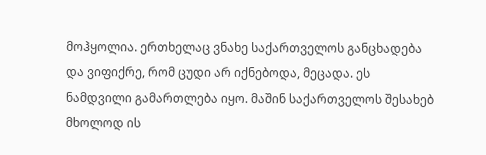მოჰყოლია. ერთხელაც ვნახე საქართველოს განცხადება და ვიფიქრე, რომ ცუდი არ იქნებოდა, მეცადა. ეს ნამდვილი გამართლება იყო. მაშინ საქართველოს შესახებ მხოლოდ ის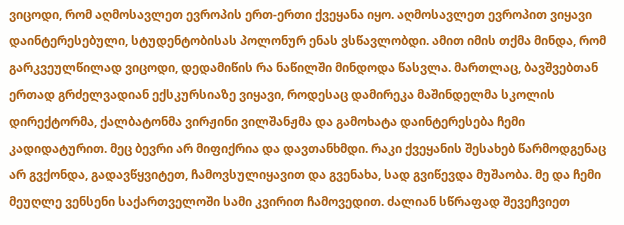ვიცოდი, რომ აღმოსავლეთ ევროპის ერთ-ერთი ქვეყანა იყო. აღმოსავლეთ ევროპით ვიყავი დაინტერესებული, სტუდენტობისას პოლონურ ენას ვსწავლობდი. ამით იმის თქმა მინდა, რომ გარკვეულწილად ვიცოდი, დედამიწის რა ნაწილში მინდოდა წასვლა. მართლაც, ბავშვებთან ერთად გრძელვადიან ექსკურსიაზე ვიყავი, როდესაც დამირეკა მაშინდელმა სკოლის დირექტორმა, ქალბატონმა ვირჟინი ვილშანჟმა და გამოხატა დაინტერესება ჩემი კადიდატურით. მეც ბევრი არ მიფიქრია და დავთანხმდი. რაკი ქვეყანის შესახებ წარმოდგენაც არ გვქონდა, გადავწყვიტეთ, ჩამოვსულიყავით და გვენახა, სად გვიწევდა მუშაობა. მე და ჩემი მეუღლე ვენსენი საქართველოში სამი კვირით ჩამოვედით. ძალიან სწრაფად შევეჩვიეთ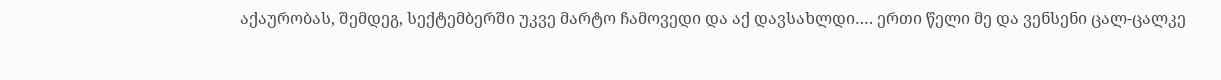აქაურობას, შემდეგ, სექტემბერში უკვე მარტო ჩამოვედი და აქ დავსახლდი…. ერთი წელი მე და ვენსენი ცალ-ცალკე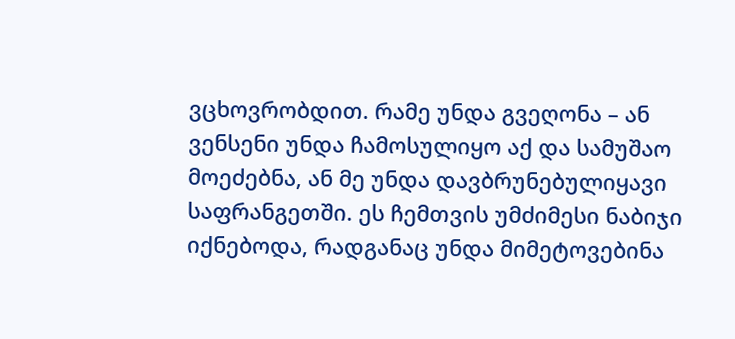ვცხოვრობდით. რამე უნდა გვეღონა – ან ვენსენი უნდა ჩამოსულიყო აქ და სამუშაო მოეძებნა, ან მე უნდა დავბრუნებულიყავი საფრანგეთში. ეს ჩემთვის უმძიმესი ნაბიჯი იქნებოდა, რადგანაც უნდა მიმეტოვებინა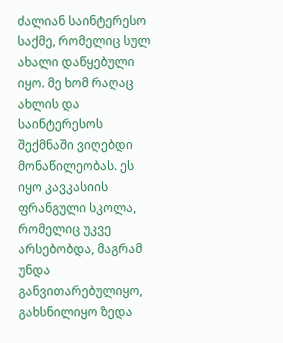ძალიან საინტერესო საქმე, რომელიც სულ ახალი დაწყებული იყო. მე ხომ რაღაც ახლის და საინტერესოს შექმნაში ვიღებდი მონაწილეობას. ეს იყო კავკასიის ფრანგული სკოლა, რომელიც უკვე არსებობდა, მაგრამ უნდა განვითარებულიყო, გახსნილიყო ზედა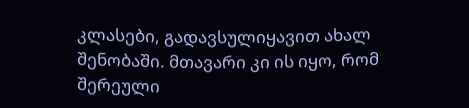კლასები, გადავსულიყავით ახალ შენობაში. მთავარი კი ის იყო, რომ შერეული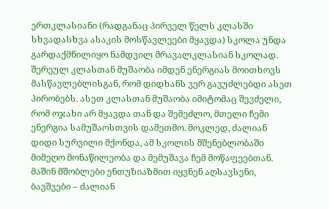ერთკლასიანი (რადგანაც პირველ წელს კლასში სხვადასხვა ასაკის მოსწავლეები მყავდა) სკოლა უნდა გარდაქმნილიყო ნამდვილ მრავალკლასიან სკოლად. შერეულ კლასთან მუშაობა იმდენ ენერგიას მოითხოვს მასწავლებლისგან, რომ დიდხანს ვერ გავუძლებდი ასეთ პირობებს. ასეთ კლასთან მუშაობა იმიტომაც შევძელი, რომ ოჯახი არ მყავდა თან და შემეძლო, მთელი ჩემი ენერგია სამუშაოსთვის დამეთმო. მოკლედ, ძალიან დიდი სურვილი მქონდა, ამ სკოლის მშენებლობაში მიმეღო მონაწილეობა და მემუშავა ჩემ მოწაფეებთან. მაშინ მშობლები ენთუზიაზმით იყვნენ აღსავსენი, ბავშვები – ძალიან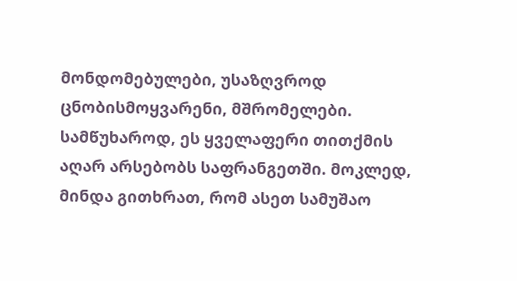მონდომებულები, უსაზღვროდ ცნობისმოყვარენი, მშრომელები. სამწუხაროდ, ეს ყველაფერი თითქმის აღარ არსებობს საფრანგეთში. მოკლედ, მინდა გითხრათ, რომ ასეთ სამუშაო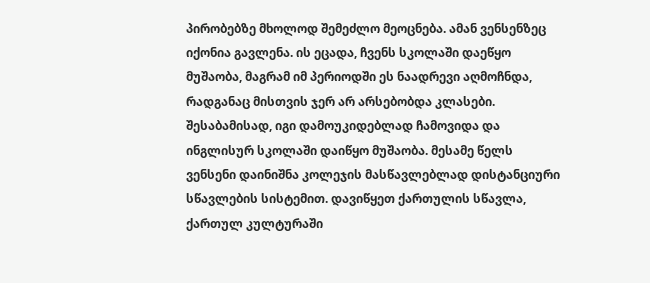პირობებზე მხოლოდ შემეძლო მეოცნება. ამან ვენსენზეც იქონია გავლენა. ის ეცადა, ჩვენს სკოლაში დაეწყო მუშაობა, მაგრამ იმ პერიოდში ეს ნაადრევი აღმოჩნდა, რადგანაც მისთვის ჯერ არ არსებობდა კლასები. შესაბამისად, იგი დამოუკიდებლად ჩამოვიდა და ინგლისურ სკოლაში დაიწყო მუშაობა. მესამე წელს ვენსენი დაინიშნა კოლეჯის მასწავლებლად დისტანციური სწავლების სისტემით. დავიწყეთ ქართულის სწავლა, ქართულ კულტურაში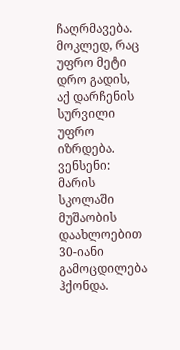ჩაღრმავება. მოკლედ, რაც უფრო მეტი დრო გადის, აქ დარჩენის სურვილი უფრო იზრდება.
ვენსენი: მარის სკოლაში მუშაობის დაახლოებით 30-იანი გამოცდილება ჰქონდა.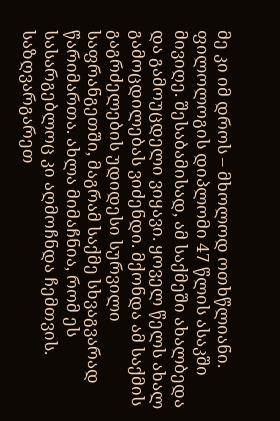მე კი იმ დროს – მხოლოდ ოთხწლიანი. ფილოლოგის დიპლომი 47 წლის ასაკში მივიღე. შესაბამისად, ამ საქმეში ახალბედა და გამოუცდელი ვიყავი. ყოველ წელს ახალ გამოცდილებას ვიძენდი. მქონდა ამ საქმის გაგრძელების უდიდესი სურვილი საფრანგეთში, მაგრამ საქმე სხვაგვარად წარიმართა. ახლა მიმაჩნია, რომ ეს სასარგებლოც კი აღმოჩნდა ჩემთვის. საზღვარგარეთ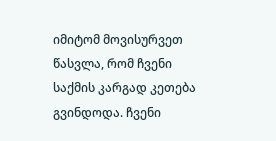იმიტომ მოვისურვეთ წასვლა, რომ ჩვენი საქმის კარგად კეთება გვინდოდა. ჩვენი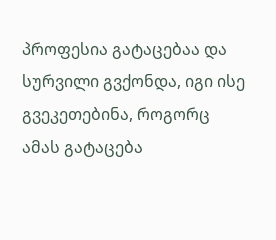პროფესია გატაცებაა და სურვილი გვქონდა, იგი ისე გვეკეთებინა, როგორც ამას გატაცება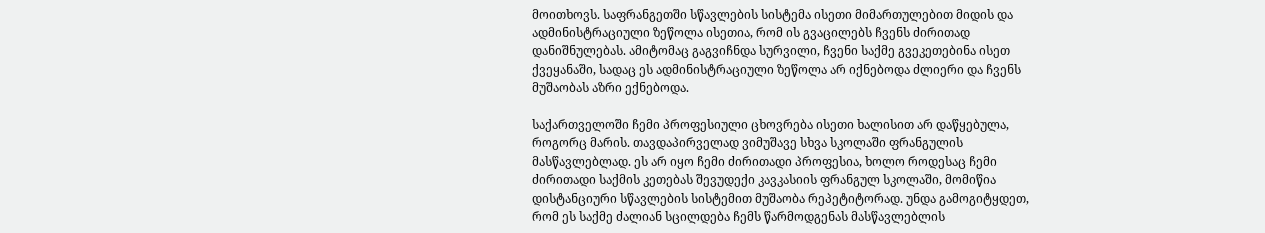მოითხოვს. საფრანგეთში სწავლების სისტემა ისეთი მიმართულებით მიდის და ადმინისტრაციული ზეწოლა ისეთია, რომ ის გვაცილებს ჩვენს ძირითად დანიშნულებას. ამიტომაც გაგვიჩნდა სურვილი, ჩვენი საქმე გვეკეთებინა ისეთ ქვეყანაში, სადაც ეს ადმინისტრაციული ზეწოლა არ იქნებოდა ძლიერი და ჩვენს მუშაობას აზრი ექნებოდა.

საქართველოში ჩემი პროფესიული ცხოვრება ისეთი ხალისით არ დაწყებულა, როგორც მარის. თავდაპირველად ვიმუშავე სხვა სკოლაში ფრანგულის მასწავლებლად. ეს არ იყო ჩემი ძირითადი პროფესია, ხოლო როდესაც ჩემი ძირითადი საქმის კეთებას შევუდექი კავკასიის ფრანგულ სკოლაში, მომიწია დისტანციური სწავლების სისტემით მუშაობა რეპეტიტორად. უნდა გამოგიტყდეთ, რომ ეს საქმე ძალიან სცილდება ჩემს წარმოდგენას მასწავლებლის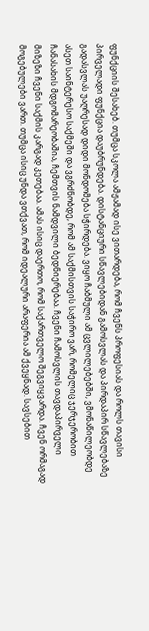ფუნქციის შესახებ. თუმცა სკოლა ამჟამად ისე ვითარდება, რომ ჩვენს პროფესიას და როლს თავისი პირველადი ფუნქცია დაუბრუნდება. დისტანციური სწავლებიდან გამოსვლას და პირდაპირ სწავლებაზე გადასვლას უაღრესად დიდი მონდომება სჭირდება. ვიყო ჩაბმული ამ ცვლილებებში, ვმონაწილეობდე ასეთ საინტერესო საქმეში და ვგრძნობდე, რომ ამ საქმისთვის საჭირო ვარ, რომელიც ჯერჯერობით ჩანასახის მდგომარეობაშია, ჩემთვის ნამდვილი ბედნიერებაა. ჩვენი ჩამოსვლის თავდაპირველი მიზეზი ჩვენი საქმის კარგად კეთებაა. ამას ისიც დაერთო, რომ საქართველო შეგვიყვარდა. ჩვენ ორმაგად მოგებულები ვართ. თუმცა ისიც უნდა ვთქვათ, რომ იდეალური არაფერია ამ ქვეყნად. სავსებით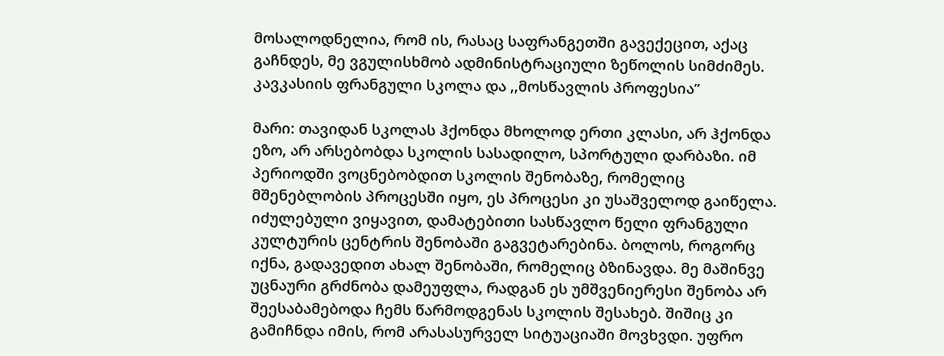მოსალოდნელია, რომ ის, რასაც საფრანგეთში გავექეცით, აქაც გაჩნდეს, მე ვგულისხმობ ადმინისტრაციული ზეწოლის სიმძიმეს.
კავკასიის ფრანგული სკოლა და ,,მოსწავლის პროფესია”

მარი: თავიდან სკოლას ჰქონდა მხოლოდ ერთი კლასი, არ ჰქონდა ეზო, არ არსებობდა სკოლის სასადილო, სპორტული დარბაზი. იმ პერიოდში ვოცნებობდით სკოლის შენობაზე, რომელიც მშენებლობის პროცესში იყო, ეს პროცესი კი უსაშველოდ გაიწელა. იძულებული ვიყავით, დამატებითი სასწავლო წელი ფრანგული კულტურის ცენტრის შენობაში გაგვეტარებინა. ბოლოს, როგორც იქნა, გადავედით ახალ შენობაში, რომელიც ბზინავდა. მე მაშინვე უცნაური გრძნობა დამეუფლა, რადგან ეს უმშვენიერესი შენობა არ შეესაბამებოდა ჩემს წარმოდგენას სკოლის შესახებ. შიშიც კი გამიჩნდა იმის, რომ არასასურველ სიტუაციაში მოვხვდი. უფრო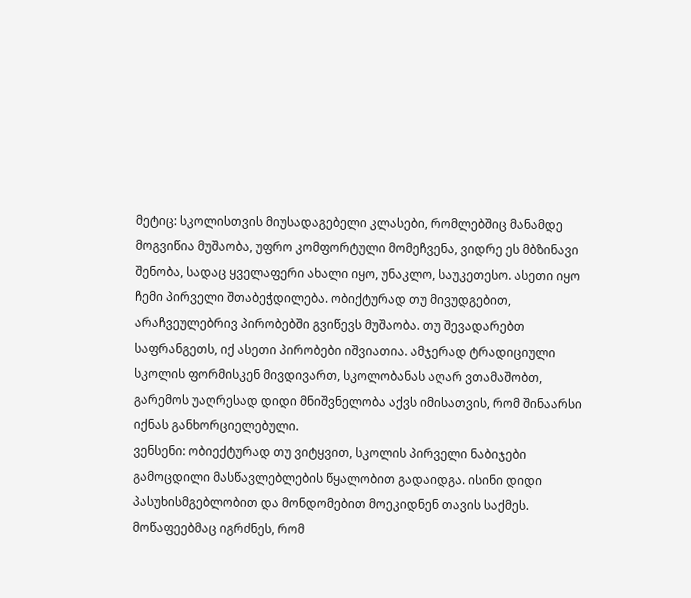მეტიც: სკოლისთვის მიუსადაგებელი კლასები, რომლებშიც მანამდე მოგვიწია მუშაობა, უფრო კომფორტული მომეჩვენა, ვიდრე ეს მბზინავი შენობა, სადაც ყველაფერი ახალი იყო, უნაკლო, საუკეთესო. ასეთი იყო ჩემი პირველი შთაბეჭდილება. ობიქტურად თუ მივუდგებით, არაჩვეულებრივ პირობებში გვიწევს მუშაობა. თუ შევადარებთ საფრანგეთს, იქ ასეთი პირობები იშვიათია. ამჯერად ტრადიციული სკოლის ფორმისკენ მივდივართ, სკოლობანას აღარ ვთამაშობთ, გარემოს უაღრესად დიდი მნიშვნელობა აქვს იმისათვის, რომ შინაარსი იქნას განხორციელებული.
ვენსენი: ობიექტურად თუ ვიტყვით, სკოლის პირველი ნაბიჯები გამოცდილი მასწავლებლების წყალობით გადაიდგა. ისინი დიდი პასუხისმგებლობით და მონდომებით მოეკიდნენ თავის საქმეს. მოწაფეებმაც იგრძნეს, რომ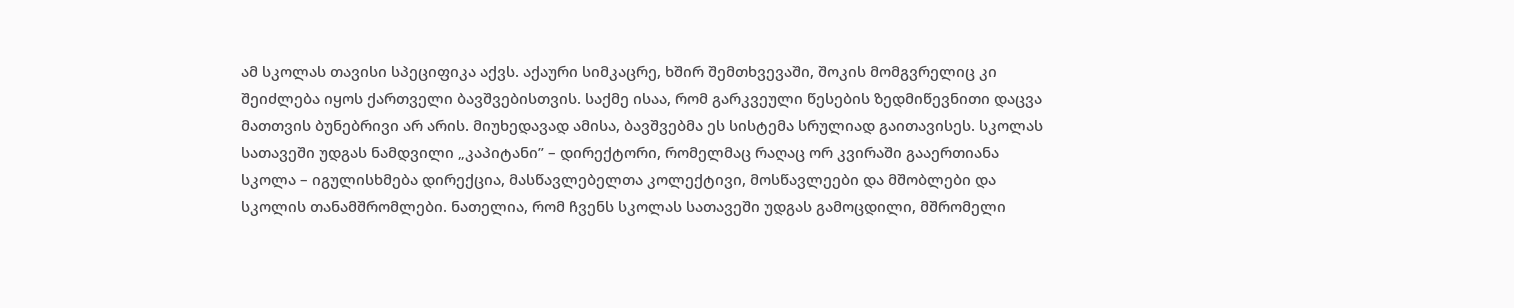ამ სკოლას თავისი სპეციფიკა აქვს. აქაური სიმკაცრე, ხშირ შემთხვევაში, შოკის მომგვრელიც კი შეიძლება იყოს ქართველი ბავშვებისთვის. საქმე ისაა, რომ გარკვეული წესების ზედმიწევნითი დაცვა მათთვის ბუნებრივი არ არის. მიუხედავად ამისა, ბავშვებმა ეს სისტემა სრულიად გაითავისეს. სკოლას სათავეში უდგას ნამდვილი „კაპიტანი” – დირექტორი, რომელმაც რაღაც ორ კვირაში გააერთიანა სკოლა – იგულისხმება დირექცია, მასწავლებელთა კოლექტივი, მოსწავლეები და მშობლები და სკოლის თანამშრომლები. ნათელია, რომ ჩვენს სკოლას სათავეში უდგას გამოცდილი, მშრომელი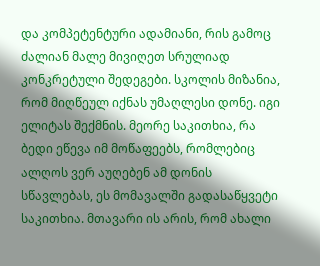და კომპეტენტური ადამიანი, რის გამოც ძალიან მალე მივიღეთ სრულიად კონკრეტული შედეგები. სკოლის მიზანია, რომ მიღწეულ იქნას უმაღლესი დონე. იგი ელიტას შექმნის. მეორე საკითხია, რა ბედი ეწევა იმ მოწაფეებს, რომლებიც ალღოს ვერ აუღებენ ამ დონის სწავლებას, ეს მომავალში გადასაწყვეტი საკითხია. მთავარი ის არის, რომ ახალი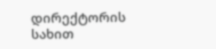დირექტორის სახით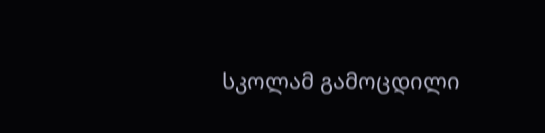სკოლამ გამოცდილი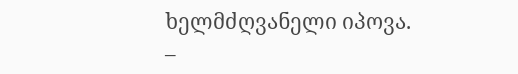ხელმძღვანელი იპოვა.
–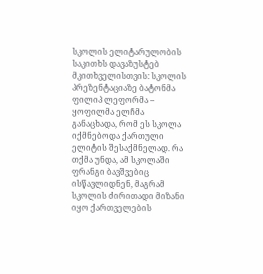სკოლის ელიტარულობის საკითხს დავაზუსტებ მკითხველისთვის: სკოლის პრეზენტაციაზე ბატონმა ფილიპ ლეფორმა – ყოფილმა ელჩმა განაცხადა, რომ ეს სკოლა იქმნებოდა ქართული ელიტის შესაქმნელად. რა თქმა უნდა, ამ სკოლაში ფრანგი ბავშვებიც ისწავლიდნენ, მაგრამ სკოლის ძირითადი მიზანი იყო ქართველების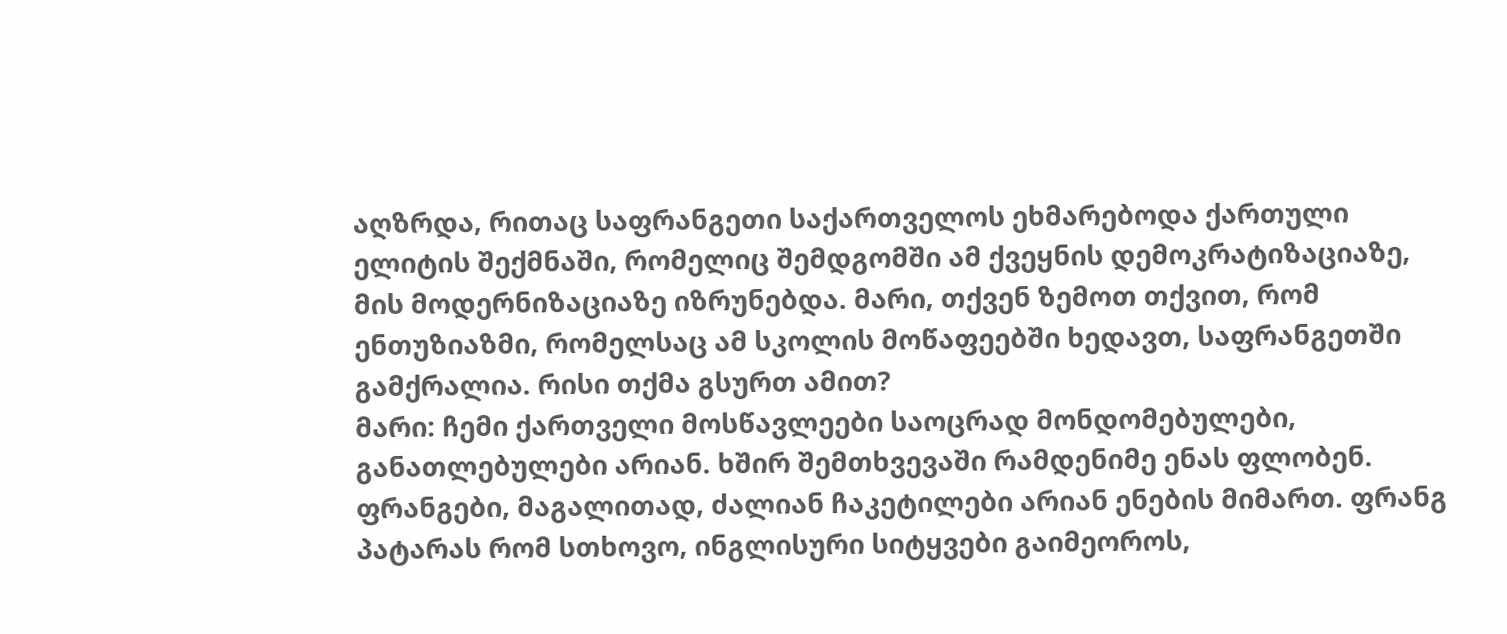აღზრდა, რითაც საფრანგეთი საქართველოს ეხმარებოდა ქართული ელიტის შექმნაში, რომელიც შემდგომში ამ ქვეყნის დემოკრატიზაციაზე, მის მოდერნიზაციაზე იზრუნებდა. მარი, თქვენ ზემოთ თქვით, რომ ენთუზიაზმი, რომელსაც ამ სკოლის მოწაფეებში ხედავთ, საფრანგეთში გამქრალია. რისი თქმა გსურთ ამით?
მარი: ჩემი ქართველი მოსწავლეები საოცრად მონდომებულები, განათლებულები არიან. ხშირ შემთხვევაში რამდენიმე ენას ფლობენ. ფრანგები, მაგალითად, ძალიან ჩაკეტილები არიან ენების მიმართ. ფრანგ პატარას რომ სთხოვო, ინგლისური სიტყვები გაიმეოროს,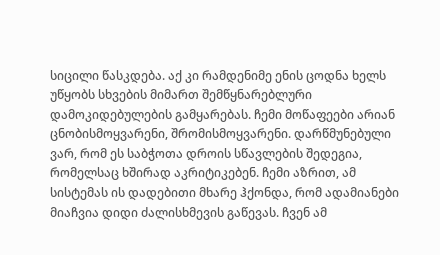სიცილი წასკდება. აქ კი რამდენიმე ენის ცოდნა ხელს უწყობს სხვების მიმართ შემწყნარებლური დამოკიდებულების გამყარებას. ჩემი მოწაფეები არიან ცნობისმოყვარენი, შრომისმოყვარენი. დარწმუნებული ვარ, რომ ეს საბჭოთა დროის სწავლების შედეგია, რომელსაც ხშირად აკრიტიკებენ. ჩემი აზრით, ამ სისტემას ის დადებითი მხარე ჰქონდა, რომ ადამიანები მიაჩვია დიდი ძალისხმევის გაწევას. ჩვენ ამ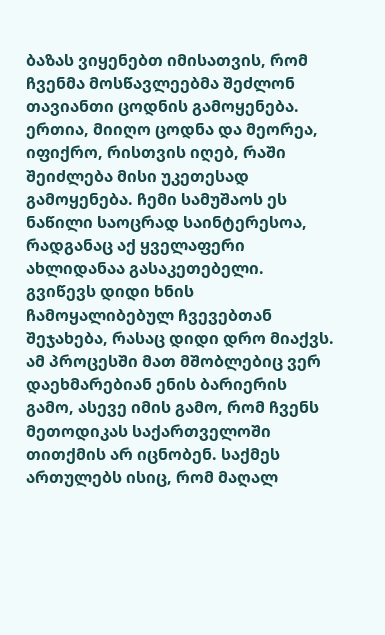ბაზას ვიყენებთ იმისათვის, რომ ჩვენმა მოსწავლეებმა შეძლონ თავიანთი ცოდნის გამოყენება. ერთია, მიიღო ცოდნა და მეორეა, იფიქრო, რისთვის იღებ, რაში შეიძლება მისი უკეთესად გამოყენება. ჩემი სამუშაოს ეს ნაწილი საოცრად საინტერესოა, რადგანაც აქ ყველაფერი ახლიდანაა გასაკეთებელი. გვიწევს დიდი ხნის ჩამოყალიბებულ ჩვევებთან შეჯახება, რასაც დიდი დრო მიაქვს. ამ პროცესში მათ მშობლებიც ვერ დაეხმარებიან ენის ბარიერის გამო, ასევე იმის გამო, რომ ჩვენს მეთოდიკას საქართველოში თითქმის არ იცნობენ. საქმეს ართულებს ისიც, რომ მაღალ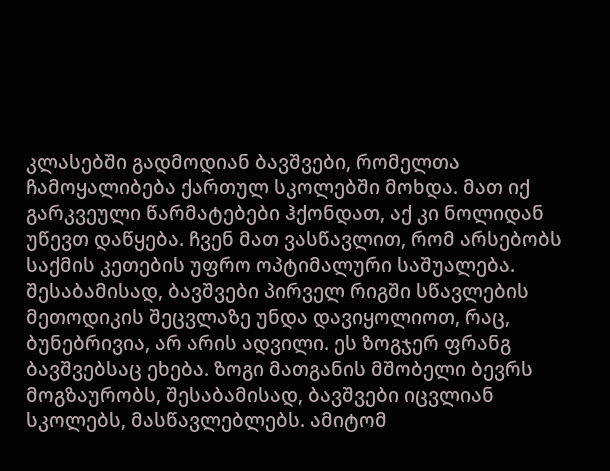კლასებში გადმოდიან ბავშვები, რომელთა ჩამოყალიბება ქართულ სკოლებში მოხდა. მათ იქ გარკვეული წარმატებები ჰქონდათ, აქ კი ნოლიდან უწევთ დაწყება. ჩვენ მათ ვასწავლით, რომ არსებობს საქმის კეთების უფრო ოპტიმალური საშუალება. შესაბამისად, ბავშვები პირველ რიგში სწავლების მეთოდიკის შეცვლაზე უნდა დავიყოლიოთ, რაც, ბუნებრივია, არ არის ადვილი. ეს ზოგჯერ ფრანგ ბავშვებსაც ეხება. ზოგი მათგანის მშობელი ბევრს მოგზაურობს, შესაბამისად, ბავშვები იცვლიან სკოლებს, მასწავლებლებს. ამიტომ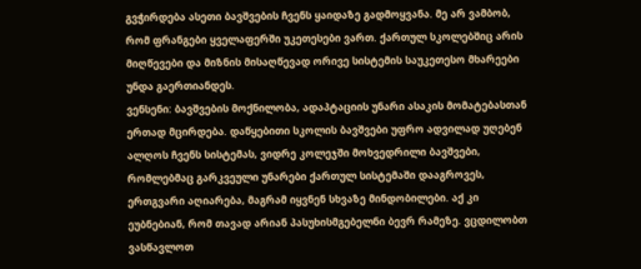გვჭირდება ასეთი ბავშვების ჩვენს ყაიდაზე გადმოყვანა. მე არ ვამბობ, რომ ფრანგები ყველაფერში უკეთესები ვართ. ქართულ სკოლებშიც არის მიღწევები და მიზნის მისაღწევად ორივე სისტემის საუკეთესო მხარეები უნდა გაერთიანდეს.
ვენსენი: ბავშვების მოქნილობა, ადაპტაციის უნარი ასაკის მომატებასთან ერთად მცირდება. დაწყებითი სკოლის ბავშვები უფრო ადვილად უღებენ ალღოს ჩვენს სისტემას, ვიდრე კოლეჯში მოხვედრილი ბავშვები, რომლებმაც გარკვეული უნარები ქართულ სისტემაში დააგროვეს, ერთგვარი აღიარება, მაგრამ იყვნენ სხვაზე მინდობილები. აქ კი ეუბნებიან, რომ თავად არიან პასუხისმგებელნი ბევრ რამეზე. ვცდილობთ ვასწავლოთ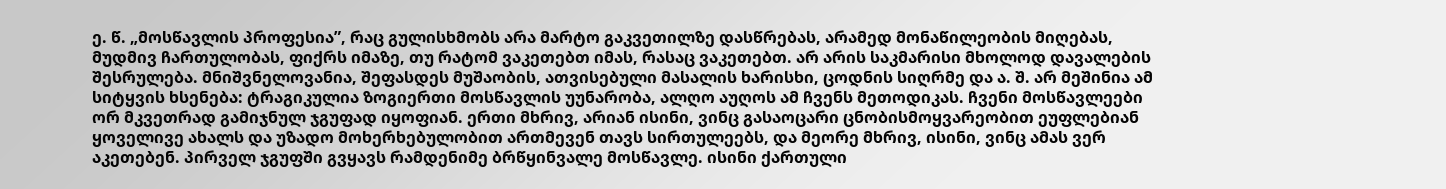ე. წ. „მოსწავლის პროფესია”, რაც გულისხმობს არა მარტო გაკვეთილზე დასწრებას, არამედ მონაწილეობის მიღებას, მუდმივ ჩართულობას, ფიქრს იმაზე, თუ რატომ ვაკეთებთ იმას, რასაც ვაკეთებთ. არ არის საკმარისი მხოლოდ დავალების შესრულება. მნიშვნელოვანია, შეფასდეს მუშაობის, ათვისებული მასალის ხარისხი, ცოდნის სიღრმე და ა. შ. არ მეშინია ამ სიტყვის ხსენება: ტრაგიკულია ზოგიერთი მოსწავლის უუნარობა, ალღო აუღოს ამ ჩვენს მეთოდიკას. ჩვენი მოსწავლეები ორ მკვეთრად გამიჯნულ ჯგუფად იყოფიან. ერთი მხრივ, არიან ისინი, ვინც გასაოცარი ცნობისმოყვარეობით ეუფლებიან ყოველივე ახალს და უზადო მოხერხებულობით ართმევენ თავს სირთულეებს, და მეორე მხრივ, ისინი, ვინც ამას ვერ აკეთებენ. პირველ ჯგუფში გვყავს რამდენიმე ბრწყინვალე მოსწავლე. ისინი ქართული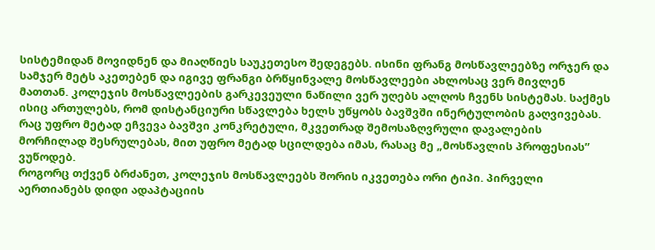სისტემიდან მოვიდნენ და მიაღწიეს საუკეთესო შედეგებს. ისინი ფრანგ მოსწავლეებზე ორჯერ და სამჯერ მეტს აკეთებენ და იგივე ფრანგი ბრწყინვალე მოსწავლეები ახლოსაც ვერ მივლენ მათთან. კოლეჯის მოსწავლეების გარკევეული ნაწილი ვერ უღებს ალღოს ჩვენს სისტემას. საქმეს ისიც ართულებს, რომ დისტანციური სწავლება ხელს უწყობს ბავშვში ინერტულობის გაღვივებას. რაც უფრო მეტად ეჩვევა ბავშვი კონკრეტული, მკვეთრად შემოსაზღვრული დავალების მორჩილად შესრულებას, მით უფრო მეტად სცილდება იმას, რასაც მე „მოსწავლის პროფესიას” ვუწოდებ.
როგორც თქვენ ბრძანეთ, კოლეჯის მოსწავლეებს შორის იკვეთება ორი ტიპი. პირველი აერთიანებს დიდი ადაპტაციის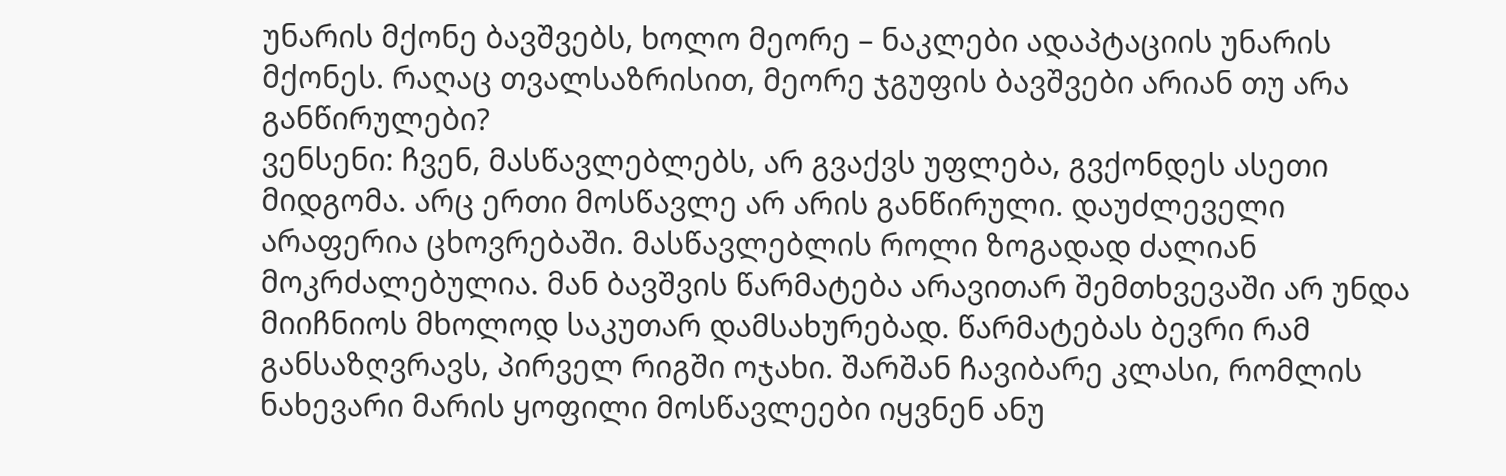უნარის მქონე ბავშვებს, ხოლო მეორე – ნაკლები ადაპტაციის უნარის მქონეს. რაღაც თვალსაზრისით, მეორე ჯგუფის ბავშვები არიან თუ არა განწირულები?
ვენსენი: ჩვენ, მასწავლებლებს, არ გვაქვს უფლება, გვქონდეს ასეთი მიდგომა. არც ერთი მოსწავლე არ არის განწირული. დაუძლეველი არაფერია ცხოვრებაში. მასწავლებლის როლი ზოგადად ძალიან მოკრძალებულია. მან ბავშვის წარმატება არავითარ შემთხვევაში არ უნდა მიიჩნიოს მხოლოდ საკუთარ დამსახურებად. წარმატებას ბევრი რამ განსაზღვრავს, პირველ რიგში ოჯახი. შარშან ჩავიბარე კლასი, რომლის ნახევარი მარის ყოფილი მოსწავლეები იყვნენ ანუ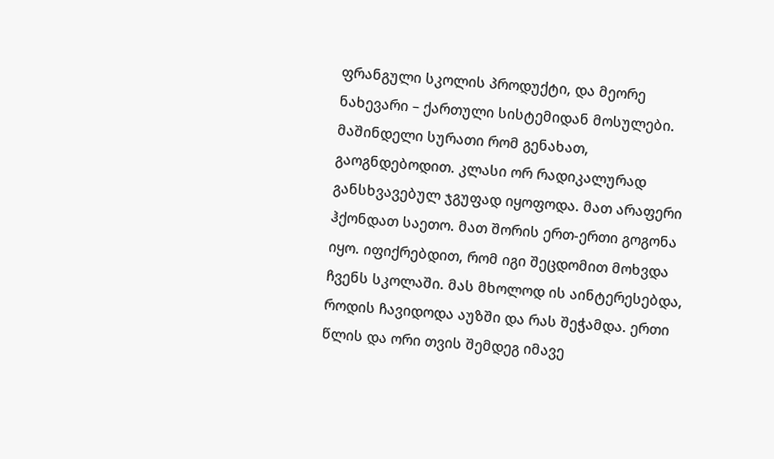ფრანგული სკოლის პროდუქტი, და მეორე ნახევარი – ქართული სისტემიდან მოსულები. მაშინდელი სურათი რომ გენახათ, გაოგნდებოდით. კლასი ორ რადიკალურად განსხვავებულ ჯგუფად იყოფოდა. მათ არაფერი ჰქონდათ საეთო. მათ შორის ერთ-ერთი გოგონა იყო. იფიქრებდით, რომ იგი შეცდომით მოხვდა ჩვენს სკოლაში. მას მხოლოდ ის აინტერესებდა, როდის ჩავიდოდა აუზში და რას შეჭამდა. ერთი წლის და ორი თვის შემდეგ იმავე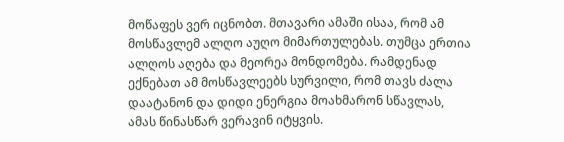მოწაფეს ვერ იცნობთ. მთავარი ამაში ისაა, რომ ამ მოსწავლემ ალღო აუღო მიმართულებას. თუმცა ერთია ალღოს აღება და მეორეა მონდომება. რამდენად ექნებათ ამ მოსწავლეებს სურვილი, რომ თავს ძალა დაატანონ და დიდი ენერგია მოახმარონ სწავლას, ამას წინასწარ ვერავინ იტყვის.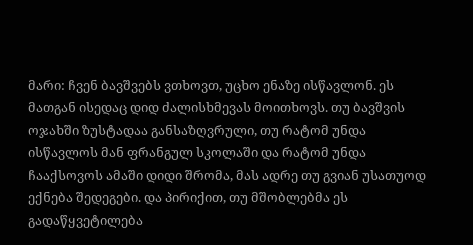მარი: ჩვენ ბავშვებს ვთხოვთ, უცხო ენაზე ისწავლონ. ეს მათგან ისედაც დიდ ძალისხმევას მოითხოვს. თუ ბავშვის ოჯახში ზუსტადაა განსაზღვრული, თუ რატომ უნდა ისწავლოს მან ფრანგულ სკოლაში და რატომ უნდა ჩააქსოვოს ამაში დიდი შრომა, მას ადრე თუ გვიან უსათუოდ ექნება შედეგები. და პირიქით, თუ მშობლებმა ეს გადაწყვეტილება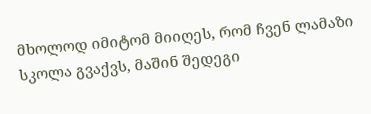მხოლოდ იმიტომ მიიღეს, რომ ჩვენ ლამაზი სკოლა გვაქვს, მაშინ შედეგი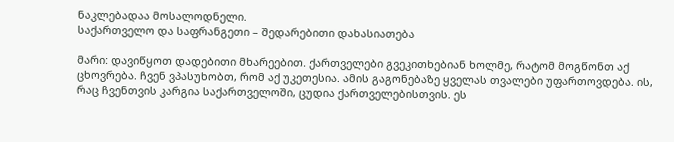ნაკლებადაა მოსალოდნელი.
საქართველო და საფრანგეთი – შედარებითი დახასიათება

მარი: დავიწყოთ დადებითი მხარეებით. ქართველები გვეკითხებიან ხოლმე, რატომ მოგწონთ აქ ცხოვრება. ჩვენ ვპასუხობთ, რომ აქ უკეთესია. ამის გაგონებაზე ყველას თვალები უფართოვდება. ის, რაც ჩვენთვის კარგია საქართველოში, ცუდია ქართველებისთვის. ეს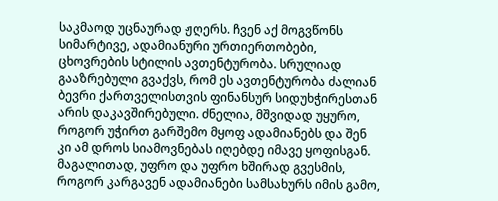საკმაოდ უცნაურად ჟღერს. ჩვენ აქ მოგვწონს სიმარტივე, ადამიანური ურთიერთობები, ცხოვრების სტილის ავთენტურობა. სრულიად გააზრებული გვაქვს, რომ ეს ავთენტურობა ძალიან ბევრი ქართველისთვის ფინანსურ სიდუხჭირესთან არის დაკავშირებული. ძნელია, მშვიდად უყურო, როგორ უჭირთ გარშემო მყოფ ადამიანებს და შენ კი ამ დროს სიამოვნებას იღებდე იმავე ყოფისგან. მაგალითად, უფრო და უფრო ხშირად გვესმის, როგორ კარგავენ ადამიანები სამსახურს იმის გამო,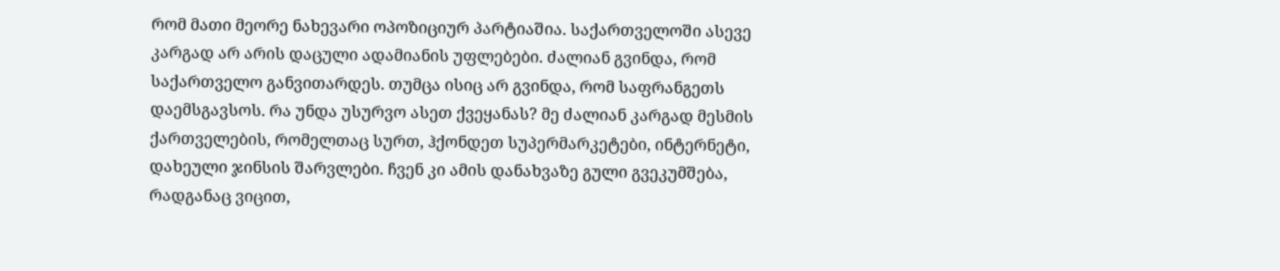რომ მათი მეორე ნახევარი ოპოზიციურ პარტიაშია. საქართველოში ასევე კარგად არ არის დაცული ადამიანის უფლებები. ძალიან გვინდა, რომ საქართველო განვითარდეს. თუმცა ისიც არ გვინდა, რომ საფრანგეთს დაემსგავსოს. რა უნდა უსურვო ასეთ ქვეყანას? მე ძალიან კარგად მესმის ქართველების, რომელთაც სურთ, ჰქონდეთ სუპერმარკეტები, ინტერნეტი, დახეული ჯინსის შარვლები. ჩვენ კი ამის დანახვაზე გული გვეკუმშება, რადგანაც ვიცით,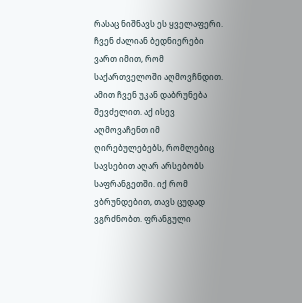რასაც ნიშნავს ეს ყველაფერი. ჩვენ ძალიან ბედნიერები ვართ იმით, რომ საქართველოში აღმოვჩნდით. ამით ჩვენ უკან დაბრუნება შევძელით. აქ ისევ აღმოვაჩენთ იმ ღირებულებებს, რომლებიც სავსებით აღარ არსებობს საფრანგეთში. იქ რომ ვბრუნდებით, თავს ცუდად ვგრძნობთ. ფრანგული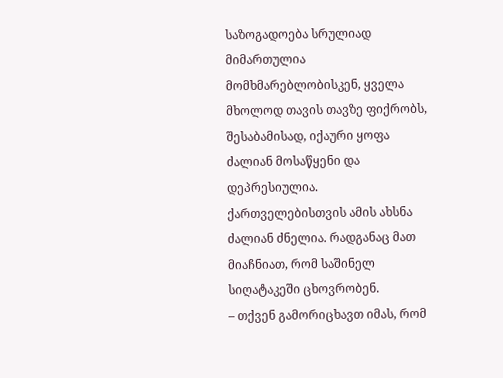საზოგადოება სრულიად მიმართულია მომხმარებლობისკენ, ყველა მხოლოდ თავის თავზე ფიქრობს, შესაბამისად, იქაური ყოფა ძალიან მოსაწყენი და დეპრესიულია. ქართველებისთვის ამის ახსნა ძალიან ძნელია. რადგანაც მათ მიაჩნიათ, რომ საშინელ სიღატაკეში ცხოვრობენ.
– თქვენ გამორიცხავთ იმას, რომ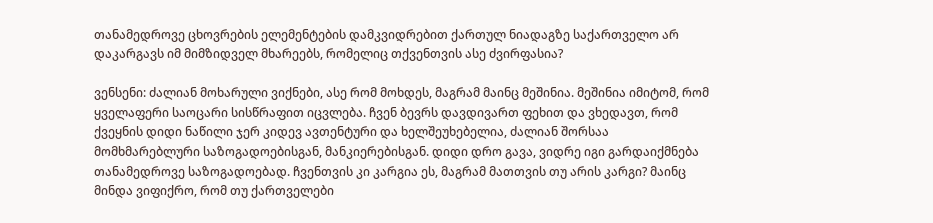თანამედროვე ცხოვრების ელემენტების დამკვიდრებით ქართულ ნიადაგზე საქართველო არ დაკარგავს იმ მიმზიდველ მხარეებს, რომელიც თქვენთვის ასე ძვირფასია?

ვენსენი: ძალიან მოხარული ვიქნები, ასე რომ მოხდეს, მაგრამ მაინც მეშინია. მეშინია იმიტომ, რომ ყველაფერი საოცარი სისწრაფით იცვლება. ჩვენ ბევრს დავდივართ ფეხით და ვხედავთ, რომ ქვეყნის დიდი ნაწილი ჯერ კიდევ ავთენტური და ხელშეუხებელია, ძალიან შორსაა მომხმარებლური საზოგადოებისგან, მანკიერებისგან. დიდი დრო გავა, ვიდრე იგი გარდაიქმნება თანამედროვე საზოგადოებად. ჩვენთვის კი კარგია ეს, მაგრამ მათთვის თუ არის კარგი? მაინც მინდა ვიფიქრო, რომ თუ ქართველები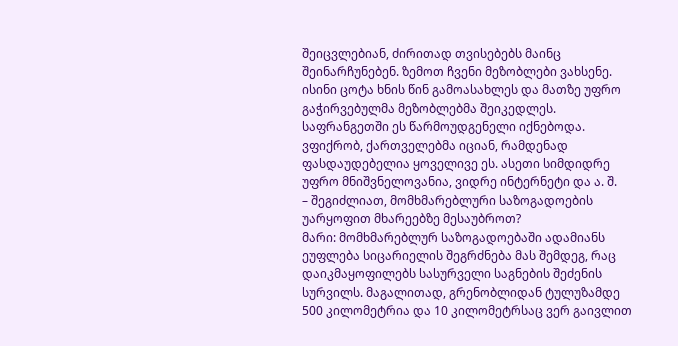შეიცვლებიან, ძირითად თვისებებს მაინც შეინარჩუნებენ. ზემოთ ჩვენი მეზობლები ვახსენე. ისინი ცოტა ხნის წინ გამოასახლეს და მათზე უფრო გაჭირვებულმა მეზობლებმა შეიკედლეს. საფრანგეთში ეს წარმოუდგენელი იქნებოდა. ვფიქრობ, ქართველებმა იციან, რამდენად ფასდაუდებელია ყოველივე ეს. ასეთი სიმდიდრე უფრო მნიშვნელოვანია, ვიდრე ინტერნეტი და ა. შ.
– შეგიძლიათ, მომხმარებლური საზოგადოების უარყოფით მხარეებზე მესაუბროთ?
მარი: მომხმარებლურ საზოგადოებაში ადამიანს ეუფლება სიცარიელის შეგრძნება მას შემდეგ, რაც დაიკმაყოფილებს სასურველი საგნების შეძენის სურვილს. მაგალითად, გრენობლიდან ტულუზამდე 500 კილომეტრია და 10 კილომეტრსაც ვერ გაივლით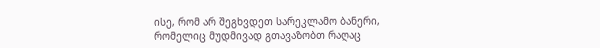ისე, რომ არ შეგხვდეთ სარეკლამო ბანერი, რომელიც მუდმივად გთავაზობთ რაღაც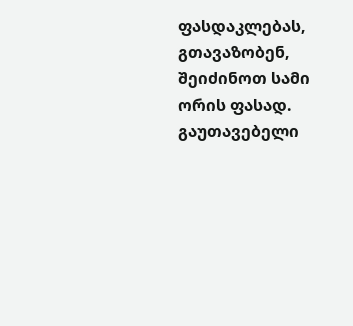ფასდაკლებას, გთავაზობენ, შეიძინოთ სამი ორის ფასად. გაუთავებელი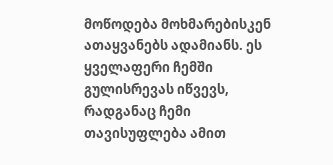მოწოდება მოხმარებისკენ ათაყვანებს ადამიანს. ეს ყველაფერი ჩემში გულისრევას იწვევს, რადგანაც ჩემი თავისუფლება ამით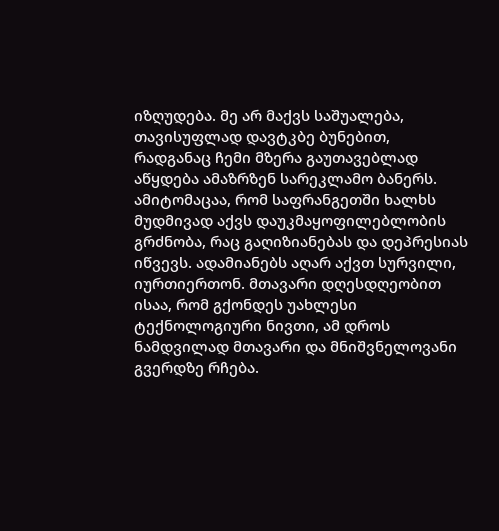იზღუდება. მე არ მაქვს საშუალება, თავისუფლად დავტკბე ბუნებით, რადგანაც ჩემი მზერა გაუთავებლად აწყდება ამაზრზენ სარეკლამო ბანერს. ამიტომაცაა, რომ საფრანგეთში ხალხს მუდმივად აქვს დაუკმაყოფილებლობის გრძნობა, რაც გაღიზიანებას და დეპრესიას იწვევს. ადამიანებს აღარ აქვთ სურვილი, იურთიერთონ. მთავარი დღესდღეობით ისაა, რომ გქონდეს უახლესი ტექნოლოგიური ნივთი, ამ დროს ნამდვილად მთავარი და მნიშვნელოვანი გვერდზე რჩება.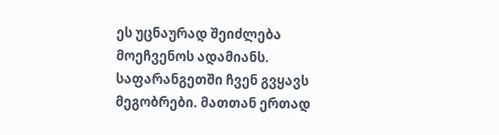ეს უცნაურად შეიძლება მოეჩვენოს ადამიანს. საფარანგეთში ჩვენ გვყავს მეგობრები. მათთან ერთად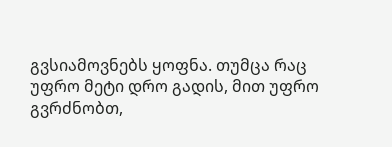გვსიამოვნებს ყოფნა. თუმცა რაც უფრო მეტი დრო გადის, მით უფრო გვრძნობთ,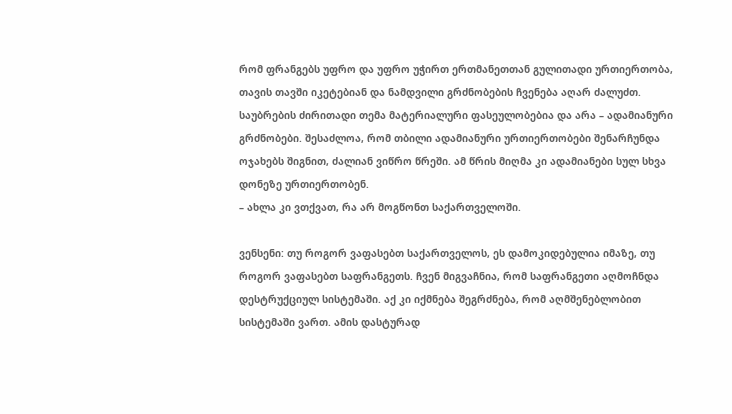რომ ფრანგებს უფრო და უფრო უჭირთ ერთმანეთთან გულითადი ურთიერთობა, თავის თავში იკეტებიან და ნამდვილი გრძნობების ჩვენება აღარ ძალუძთ. საუბრების ძირითადი თემა მატერიალური ფასეულობებია და არა – ადამიანური გრძნობები. შესაძლოა, რომ თბილი ადამიანური ურთიერთობები შენარჩუნდა ოჯახებს შიგნით, ძალიან ვიწრო წრეში. ამ წრის მიღმა კი ადამიანები სულ სხვა დონეზე ურთიერთობენ.
– ახლა კი ვთქვათ, რა არ მოგწონთ საქართველოში.

ვენსენი: თუ როგორ ვაფასებთ საქართველოს, ეს დამოკიდებულია იმაზე, თუ როგორ ვაფასებთ საფრანგეთს. ჩვენ მიგვაჩნია, რომ საფრანგეთი აღმოჩნდა დესტრუქციულ სისტემაში. აქ კი იქმნება შეგრძნება, რომ აღმშენებლობით სისტემაში ვართ. ამის დასტურად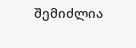შემიძლია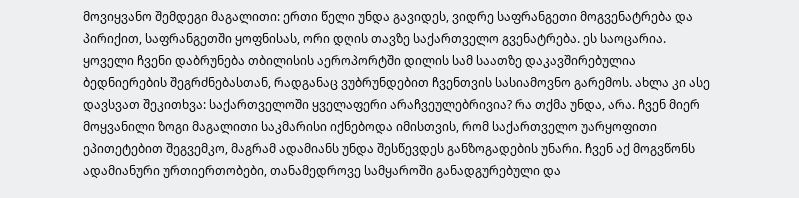მოვიყვანო შემდეგი მაგალითი: ერთი წელი უნდა გავიდეს, ვიდრე საფრანგეთი მოგვენატრება და პირიქით, საფრანგეთში ყოფნისას, ორი დღის თავზე საქართველო გვენატრება. ეს საოცარია. ყოველი ჩვენი დაბრუნება თბილისის აეროპორტში დილის სამ საათზე დაკავშირებულია ბედნიერების შეგრძნებასთან, რადგანაც ვუბრუნდებით ჩვენთვის სასიამოვნო გარემოს. ახლა კი ასე დავსვათ შეკითხვა: საქართველოში ყველაფერი არაჩვეულებრივია? რა თქმა უნდა, არა. ჩვენ მიერ მოყვანილი ზოგი მაგალითი საკმარისი იქნებოდა იმისთვის, რომ საქართველო უარყოფითი ეპითეტებით შეგვემკო, მაგრამ ადამიანს უნდა შესწევდეს განზოგადების უნარი. ჩვენ აქ მოგვწონს ადამიანური ურთიერთობები, თანამედროვე სამყაროში განადგურებული და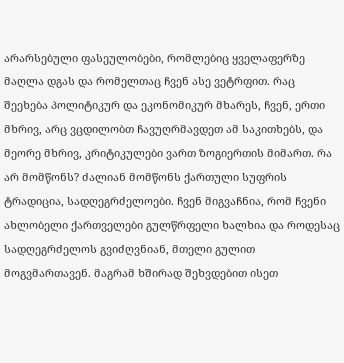არარსებული ფასეულობები, რომლებიც ყველაფერზე მაღლა დგას და რომელთაც ჩვენ ასე ვეტრფით. რაც შეეხება პოლიტიკურ და ეკონომიკურ მხარეს, ჩვენ, ერთი მხრივ, არც ვცდილობთ ჩავუღრმავდეთ ამ საკითხებს, და მეორე მხრივ, კრიტიკულები ვართ ზოგიერთის მიმართ. რა არ მომწონს? ძალიან მომწონს ქართული სუფრის ტრადიცია, სადღეგრძელოები. ჩვენ მიგვაჩნია, რომ ჩვენი ახლობელი ქართველები გულწრფელი ხალხია და როდესაც სადღეგრძელოს გვიძღვნიან, მთელი გულით მოგვმართავენ. მაგრამ ხშირად შეხვდებით ისეთ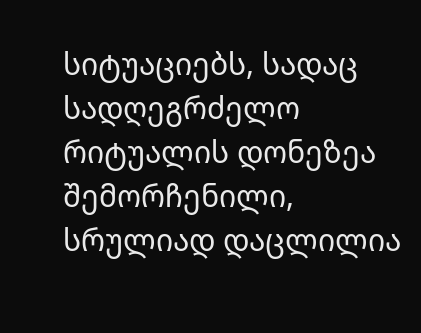სიტუაციებს, სადაც სადღეგრძელო რიტუალის დონეზეა შემორჩენილი, სრულიად დაცლილია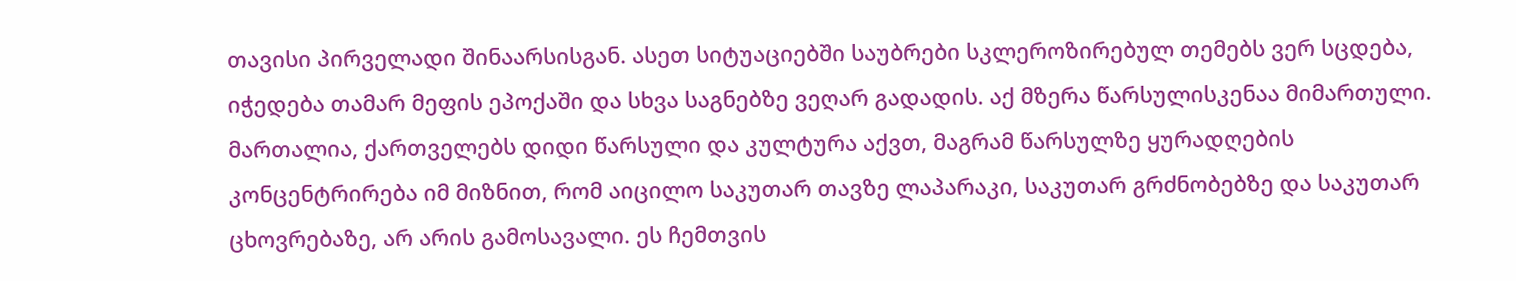თავისი პირველადი შინაარსისგან. ასეთ სიტუაციებში საუბრები სკლეროზირებულ თემებს ვერ სცდება, იჭედება თამარ მეფის ეპოქაში და სხვა საგნებზე ვეღარ გადადის. აქ მზერა წარსულისკენაა მიმართული. მართალია, ქართველებს დიდი წარსული და კულტურა აქვთ, მაგრამ წარსულზე ყურადღების კონცენტრირება იმ მიზნით, რომ აიცილო საკუთარ თავზე ლაპარაკი, საკუთარ გრძნობებზე და საკუთარ ცხოვრებაზე, არ არის გამოსავალი. ეს ჩემთვის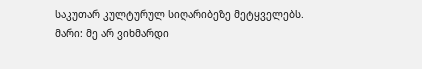საკუთარ კულტურულ სიღარიბეზე მეტყველებს.
მარი: მე არ ვიხმარდი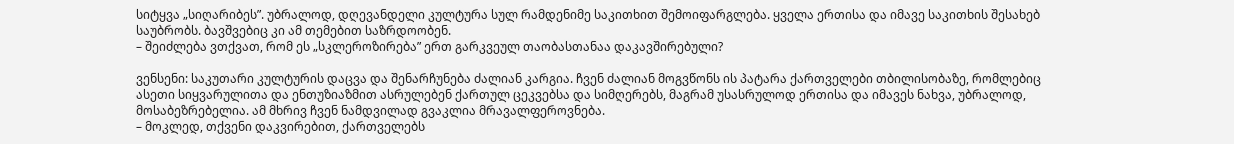სიტყვა „სიღარიბეს”. უბრალოდ, დღევანდელი კულტურა სულ რამდენიმე საკითხით შემოიფარგლება. ყველა ერთისა და იმავე საკითხის შესახებ საუბრობს. ბავშვებიც კი ამ თემებით საზრდოობენ.
– შეიძლება ვთქვათ, რომ ეს „სკლეროზირება” ერთ გარკვეულ თაობასთანაა დაკავშირებული?

ვენსენი: საკუთარი კულტურის დაცვა და შენარჩუნება ძალიან კარგია. ჩვენ ძალიან მოგვწონს ის პატარა ქართველები თბილისობაზე, რომლებიც ასეთი სიყვარულითა და ენთუზიაზმით ასრულებენ ქართულ ცეკვებსა და სიმღერებს, მაგრამ უსასრულოდ ერთისა და იმავეს ნახვა, უბრალოდ, მოსაბეზრებელია. ამ მხრივ ჩვენ ნამდვილად გვაკლია მრავალფეროვნება.
– მოკლედ, თქვენი დაკვირებით, ქართველებს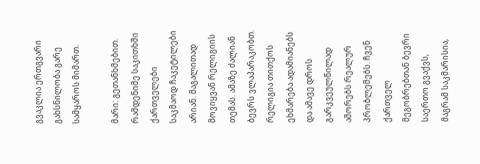გვაკლია ერთგვარი გახსნილობა გარე სამყაროს მიმართ.

მარი: გეთანხმებით. რამდენიმე საკითხში ქართველები საკმაოდ ჩაკეტილები არიან. მაგალითად მოვიყვან რელიგიის თემას. ამაზე ძალიან ბევრს ვლაპარაკობთ. რელიგია თითქოს ეხმარება ადამიანებს და ამავე დროს გარკვეულწილად აშორებს რეალურ პრობლემებს. ჩვენ ქართველ მეგობრებთან ბევრი საერთო გვაქვს, მაგრამ საკმარისია,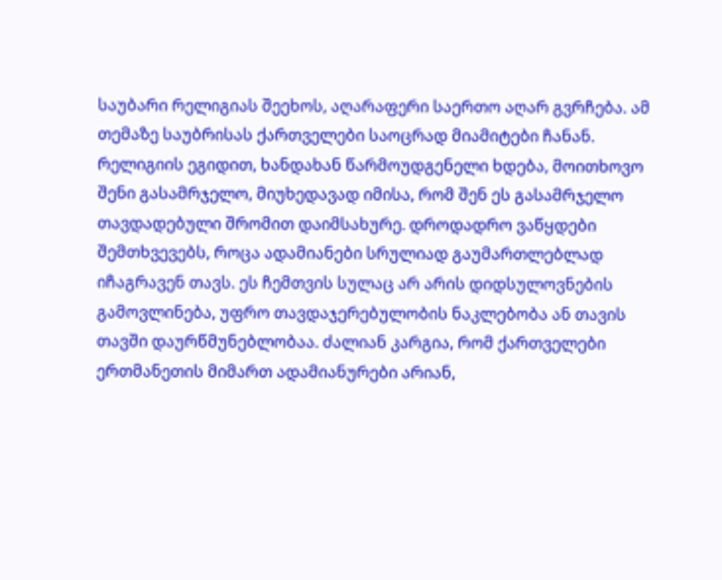საუბარი რელიგიას შეეხოს, აღარაფერი საერთო აღარ გვრჩება. ამ თემაზე საუბრისას ქართველები საოცრად მიამიტები ჩანან. რელიგიის ეგიდით, ხანდახან წარმოუდგენელი ხდება, მოითხოვო შენი გასამრჯელო, მიუხედავად იმისა, რომ შენ ეს გასამრჯელო თავდადებული შრომით დაიმსახურე. დროდადრო ვაწყდები შემთხვევებს, როცა ადამიანები სრულიად გაუმართლებლად იჩაგრავენ თავს. ეს ჩემთვის სულაც არ არის დიდსულოვნების გამოვლინება, უფრო თავდაჯერებულობის ნაკლებობა ან თავის თავში დაურწმუნებლობაა. ძალიან კარგია, რომ ქართველები ერთმანეთის მიმართ ადამიანურები არიან,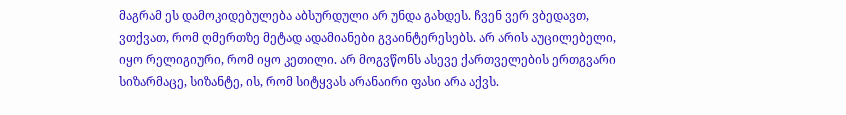მაგრამ ეს დამოკიდებულება აბსურდული არ უნდა გახდეს. ჩვენ ვერ ვბედავთ, ვთქვათ, რომ ღმერთზე მეტად ადამიანები გვაინტერესებს. არ არის აუცილებელი, იყო რელიგიური, რომ იყო კეთილი. არ მოგვწონს ასევე ქართველების ერთგვარი სიზარმაცე, სიზანტე, ის, რომ სიტყვას არანაირი ფასი არა აქვს.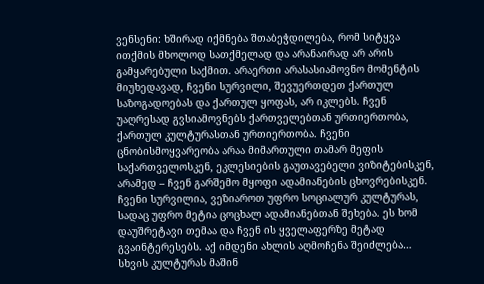ვენსენი: ხშირად იქმნება შთაბეჭდილება, რომ სიტყვა ითქმის მხოლოდ სათქმელად და არანაირად არ არის გამყარებული საქმით. არაერთი არასასიამოვნო მომენტის მიუხედავად, ჩვენი სურვილი, შევუერთდეთ ქართულ საზოგადოებას და ქართულ ყოფას, არ იკლებს. ჩვენ უაღრესად გვსიამოვნებს ქართველებთან ურთიერთობა, ქართულ კულტურასთან ურთიერთობა. ჩვენი ცნობისმოყვარეობა არაა მიმართული თამარ მეფის საქართველოსკენ, ეკლესიების გაუთავებელი ვიზიტებისკენ, არამედ – ჩვენ გარშემო მყოფი ადამიანების ცხოვრებისკენ. ჩვენი სურვილია, ვეზიაროთ უფრო სოციალურ კულტურას, სადაც უფრო მეტია ცოცხალ ადამიანებთან შეხება. ეს ხომ დაუშრეტავი თემაა და ჩვენ ის ყველაფერზე მეტად გვაინტერესებს. აქ იმდენი ახლის აღმოჩენა შეიძლება… სხვის კულტურას მაშინ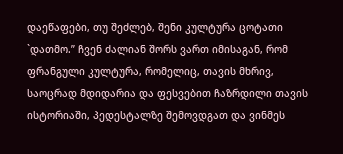დაეწაფები, თუ შეძლებ, შენი კულტურა ცოტათი `დათმო.” ჩვენ ძალიან შორს ვართ იმისაგან, რომ ფრანგული კულტურა, რომელიც, თავის მხრივ, საოცრად მდიდარია და ფესვებით ჩაზრდილი თავის ისტორიაში, პედესტალზე შემოვდგათ და ვინმეს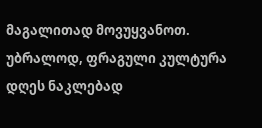მაგალითად მოვუყვანოთ. უბრალოდ, ფრაგული კულტურა დღეს ნაკლებად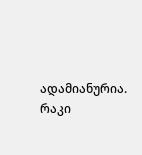ადამიანურია. რაკი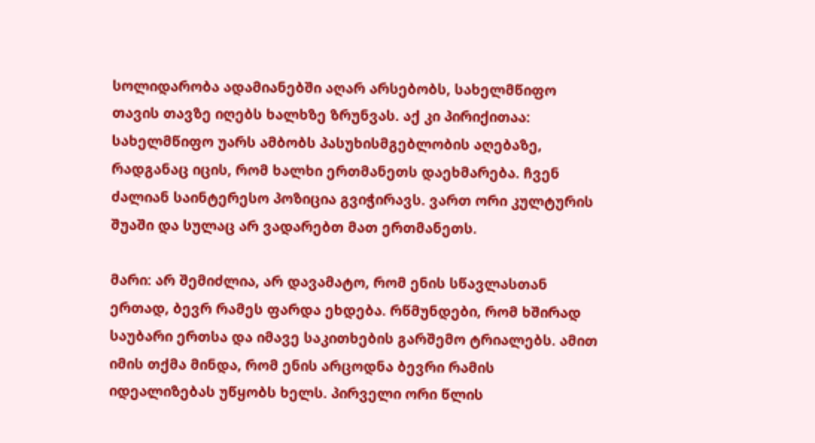სოლიდარობა ადამიანებში აღარ არსებობს, სახელმწიფო თავის თავზე იღებს ხალხზე ზრუნვას. აქ კი პირიქითაა: სახელმწიფო უარს ამბობს პასუხისმგებლობის აღებაზე, რადგანაც იცის, რომ ხალხი ერთმანეთს დაეხმარება. ჩვენ ძალიან საინტერესო პოზიცია გვიჭირავს. ვართ ორი კულტურის შუაში და სულაც არ ვადარებთ მათ ერთმანეთს.

მარი: არ შემიძლია, არ დავამატო, რომ ენის სწავლასთან ერთად, ბევრ რამეს ფარდა ეხდება. რწმუნდები, რომ ხშირად საუბარი ერთსა და იმავე საკითხების გარშემო ტრიალებს. ამით იმის თქმა მინდა, რომ ენის არცოდნა ბევრი რამის იდეალიზებას უწყობს ხელს. პირველი ორი წლის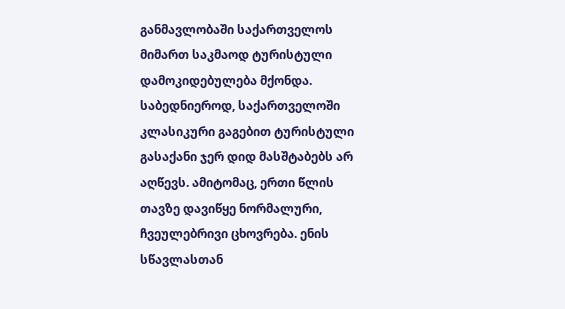განმავლობაში საქართველოს მიმართ საკმაოდ ტურისტული დამოკიდებულება მქონდა. საბედნიეროდ, საქართველოში კლასიკური გაგებით ტურისტული გასაქანი ჯერ დიდ მასშტაბებს არ აღწევს. ამიტომაც, ერთი წლის თავზე დავიწყე ნორმალური, ჩვეულებრივი ცხოვრება. ენის სწავლასთან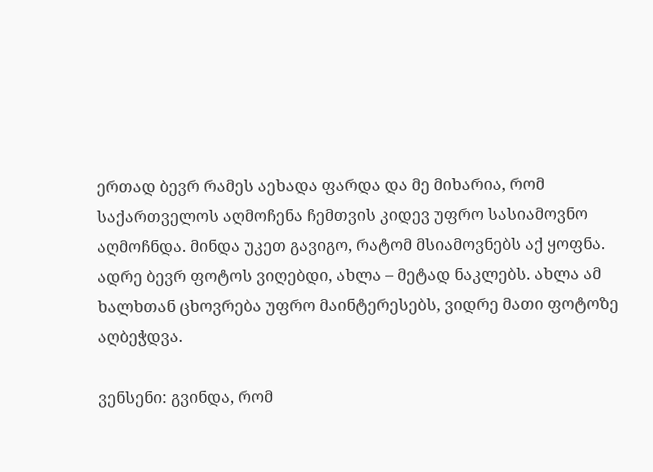ერთად ბევრ რამეს აეხადა ფარდა და მე მიხარია, რომ საქართველოს აღმოჩენა ჩემთვის კიდევ უფრო სასიამოვნო აღმოჩნდა. მინდა უკეთ გავიგო, რატომ მსიამოვნებს აქ ყოფნა. ადრე ბევრ ფოტოს ვიღებდი, ახლა – მეტად ნაკლებს. ახლა ამ ხალხთან ცხოვრება უფრო მაინტერესებს, ვიდრე მათი ფოტოზე აღბეჭდვა.

ვენსენი: გვინდა, რომ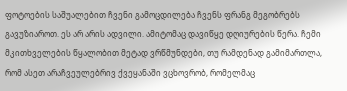ფოტოების საშუალებით ჩვენი გამოცდილება ჩვენს ფრანგ მეგობრებს გავუზიაროთ. ეს არ არის ადვილი. ამიტომაც დავიწყე დღიურების წერა. ჩემი მკითხველების წყალობით მეტად ვრწმუნდები, თუ რამდენად გამიმართლა, რომ ასეთ არაჩვეულებრივ ქვეყანაში ვცხოვრობ, რომელმაც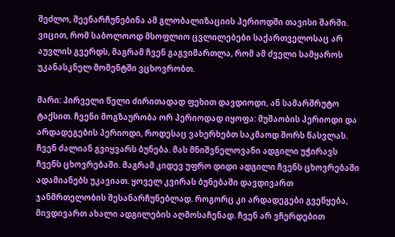შეძლო, შეენარჩუნებინა ამ გლობალიზაციის პერიოდში თავისი შარმი. ვიცით, რომ საბოლოოდ მსოფლიო ცვლილებები საქართველოსაც არ აუვლის გვერდს, მაგრამ ჩვენ გაგვიმართლა, რომ ამ ძველი სამყაროს უკანასკნელ მომენტში ვცხოვრობთ.

მარი: პირველი წელი ძირითადად ფეხით დავდიოდი, ან სამარშრუტო ტაქსით. ჩვენი მოგზაურობა ორ პერიოდად იყოფა: მუშაობის პერიოდი და არდადეგების პერიოდი, როდესაც ვახერხებთ საკმაოდ შორს წასვლას. ჩვენ ძალიან გვიყვარს ბუნება. მას მნიშვნელოვანი ადგილი უჭირავს ჩვენს ცხოვრებაში. მაგრამ კიდევ უფრო დიდი ადგილი ჩვენს ცხოვრებაში ადამიანებს უკავიათ. ყოველ კვირას ბუნებაში დავდივართ ჯანმრთელობის შესანარჩუნებლად. როგორც კი არდადეგები გვეწყება, მივდივართ ახალი ადგილების აღმოსაჩენად. ჩვენ არ ვჩერდებით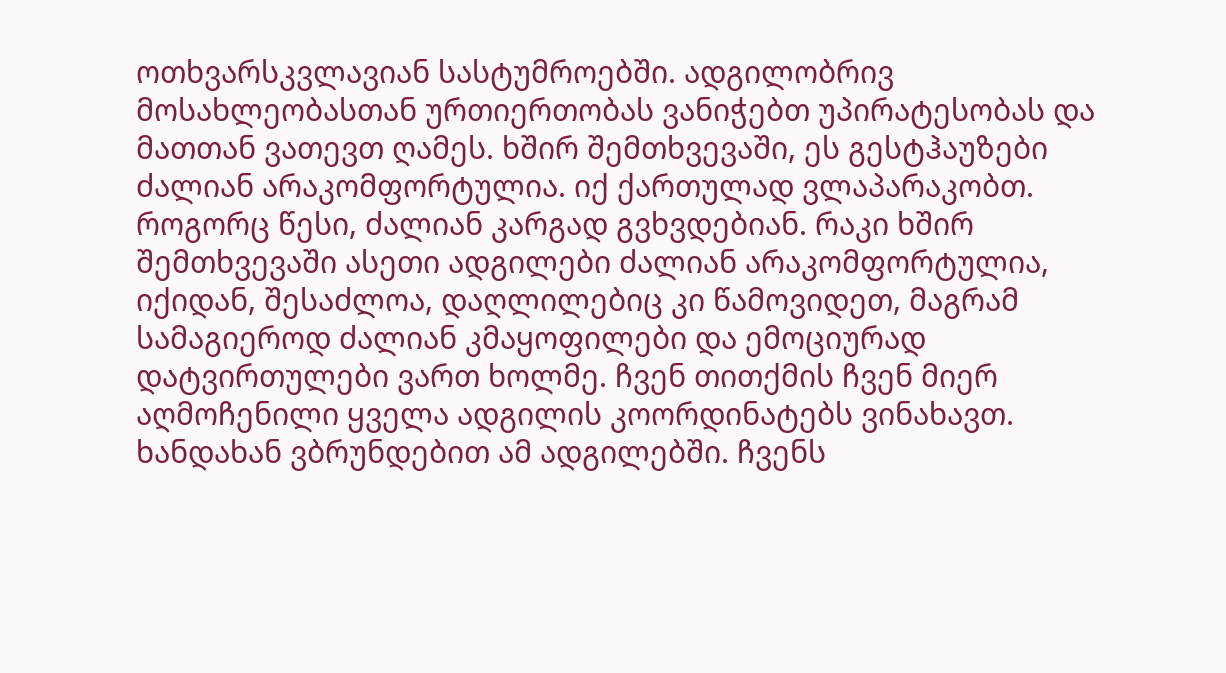ოთხვარსკვლავიან სასტუმროებში. ადგილობრივ მოსახლეობასთან ურთიერთობას ვანიჭებთ უპირატესობას და მათთან ვათევთ ღამეს. ხშირ შემთხვევაში, ეს გესტჰაუზები ძალიან არაკომფორტულია. იქ ქართულად ვლაპარაკობთ. როგორც წესი, ძალიან კარგად გვხვდებიან. რაკი ხშირ შემთხვევაში ასეთი ადგილები ძალიან არაკომფორტულია, იქიდან, შესაძლოა, დაღლილებიც კი წამოვიდეთ, მაგრამ სამაგიეროდ ძალიან კმაყოფილები და ემოციურად დატვირთულები ვართ ხოლმე. ჩვენ თითქმის ჩვენ მიერ აღმოჩენილი ყველა ადგილის კოორდინატებს ვინახავთ. ხანდახან ვბრუნდებით ამ ადგილებში. ჩვენს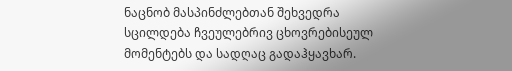ნაცნობ მასპინძლებთან შეხვედრა სცილდება ჩვეულებრივ ცხოვრებისეულ მომენტებს და სადღაც გადაჰყავხარ.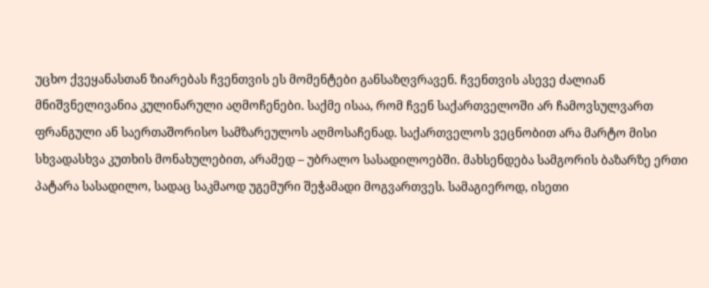უცხო ქვეყანასთან ზიარებას ჩვენთვის ეს მომენტები განსაზღვრავენ. ჩვენთვის ასევე ძალიან მნიშვნელივანია კულინარული აღმოჩენები. საქმე ისაა, რომ ჩვენ საქართველოში არ ჩამოვსულვართ ფრანგული ან საერთაშორისო სამზარეულოს აღმოსაჩენად. საქართველოს ვეცნობით არა მარტო მისი სხვადასხვა კუთხის მონახულებით, არამედ – უბრალო სასადილოებში. მახსენდება სამგორის ბაზარზე ერთი პატარა სასადილო, სადაც საკმაოდ უგემური შეჭამადი მოგვართვეს. სამაგიეროდ, ისეთი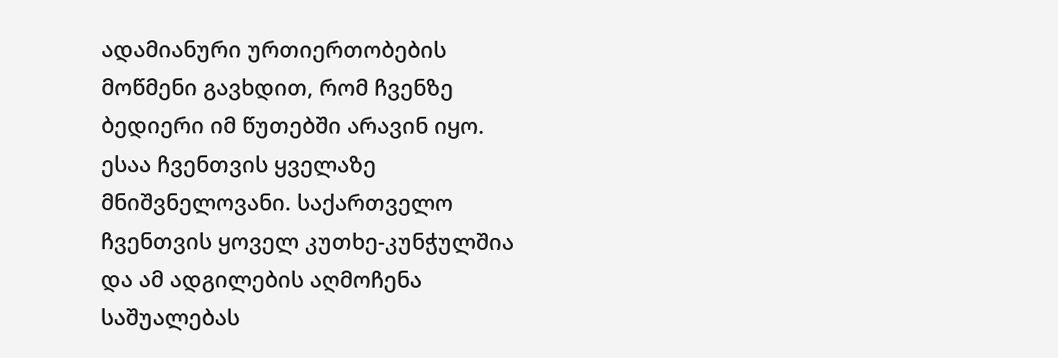ადამიანური ურთიერთობების მოწმენი გავხდით, რომ ჩვენზე ბედიერი იმ წუთებში არავინ იყო. ესაა ჩვენთვის ყველაზე მნიშვნელოვანი. საქართველო ჩვენთვის ყოველ კუთხე-კუნჭულშია და ამ ადგილების აღმოჩენა საშუალებას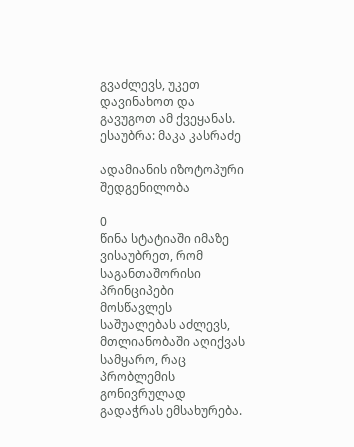გვაძლევს, უკეთ დავინახოთ და გავუგოთ ამ ქვეყანას.
ესაუბრა: მაკა კასრაძე

ადამიანის იზოტოპური შედგენილობა

0
წინა სტატიაში იმაზე ვისაუბრეთ, რომ საგანთაშორისი პრინციპები მოსწავლეს საშუალებას აძლევს, მთლიანობაში აღიქვას სამყარო, რაც პრობლემის გონივრულად გადაჭრას ემსახურება.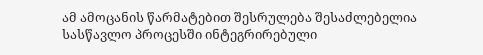ამ ამოცანის წარმატებით შესრულება შესაძლებელია სასწავლო პროცესში ინტეგრირებული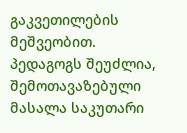გაკვეთილების მეშვეობით. პედაგოგს შეუძლია, შემოთავაზებული მასალა საკუთარი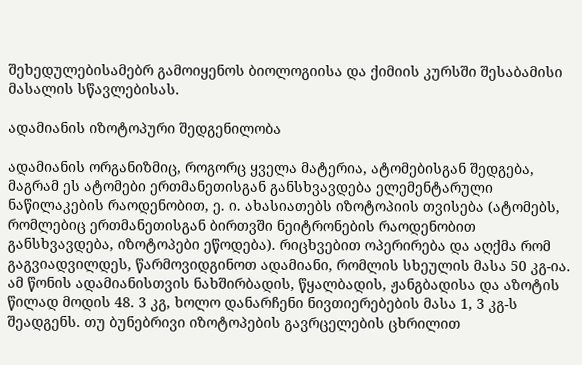შეხედულებისამებრ გამოიყენოს ბიოლოგიისა და ქიმიის კურსში შესაბამისი მასალის სწავლებისას.

ადამიანის იზოტოპური შედგენილობა

ადამიანის ორგანიზმიც, როგორც ყველა მატერია, ატომებისგან შედგება, მაგრამ ეს ატომები ერთმანეთისგან განსხვავდება ელემენტარული ნაწილაკების რაოდენობით, ე. ი. ახასიათებს იზოტოპიის თვისება (ატომებს, რომლებიც ერთმანეთისგან ბირთვში ნეიტრონების რაოდენობით განსხვავდება, იზოტოპები ეწოდება). რიცხვებით ოპერირება და აღქმა რომ გაგვიადვილდეს, წარმოვიდგინოთ ადამიანი, რომლის სხეულის მასა 50 კგ-ია. ამ წონის ადამიანისთვის ნახშირბადის, წყალბადის, ჟანგბადისა და აზოტის წილად მოდის 48. 3 კგ, ხოლო დანარჩენი ნივთიერებების მასა 1, 3 კგ-ს შეადგენს. თუ ბუნებრივი იზოტოპების გავრცელების ცხრილით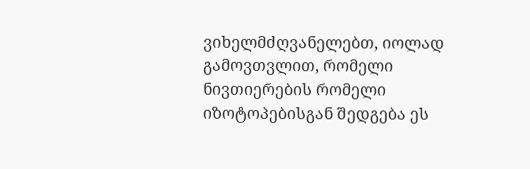ვიხელმძღვანელებთ, იოლად გამოვთვლით, რომელი ნივთიერების რომელი იზოტოპებისგან შედგება ეს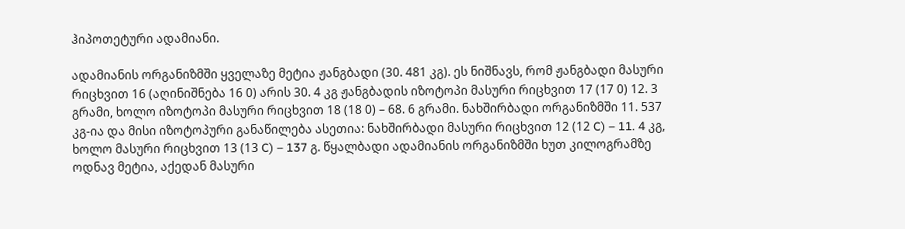ჰიპოთეტური ადამიანი.

ადამიანის ორგანიზმში ყველაზე მეტია ჟანგბადი (30. 481 კგ). ეს ნიშნავს, რომ ჟანგბადი მასური რიცხვით 16 (აღინიშნება 16 0) არის 30. 4 კგ ჟანგბადის იზოტოპი მასური რიცხვით 17 (17 0) 12. 3 გრამი, ხოლო იზოტოპი მასური რიცხვით 18 (18 0) – 68. 6 გრამი. ნახშირბადი ორგანიზმში 11. 537 კგ-ია და მისი იზოტოპური განაწილება ასეთია: ნახშირბადი მასური რიცხვით 12 (12 C) – 11. 4 კგ, ხოლო მასური რიცხვით 13 (13 C) – 137 გ. წყალბადი ადამიანის ორგანიზმში ხუთ კილოგრამზე ოდნავ მეტია, აქედან მასური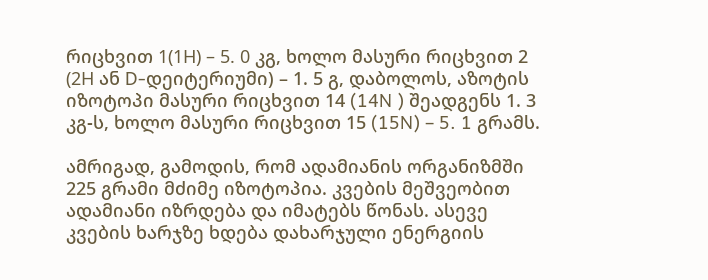რიცხვით 1(1Н) – 5. 0 კგ, ხოლო მასური რიცხვით 2 (2Н ან D-დეიტერიუმი) – 1. 5 გ, დაბოლოს, აზოტის იზოტოპი მასური რიცხვით 14 (14N ) შეადგენს 1. 3 კგ-ს, ხოლო მასური რიცხვით 15 (15N) – 5. 1 გრამს.

ამრიგად, გამოდის, რომ ადამიანის ორგანიზმში 225 გრამი მძიმე იზოტოპია. კვების მეშვეობით ადამიანი იზრდება და იმატებს წონას. ასევე კვების ხარჯზე ხდება დახარჯული ენერგიის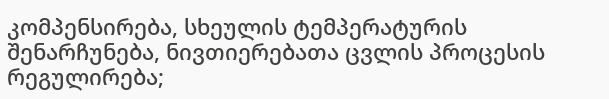კომპენსირება, სხეულის ტემპერატურის შენარჩუნება, ნივთიერებათა ცვლის პროცესის რეგულირება;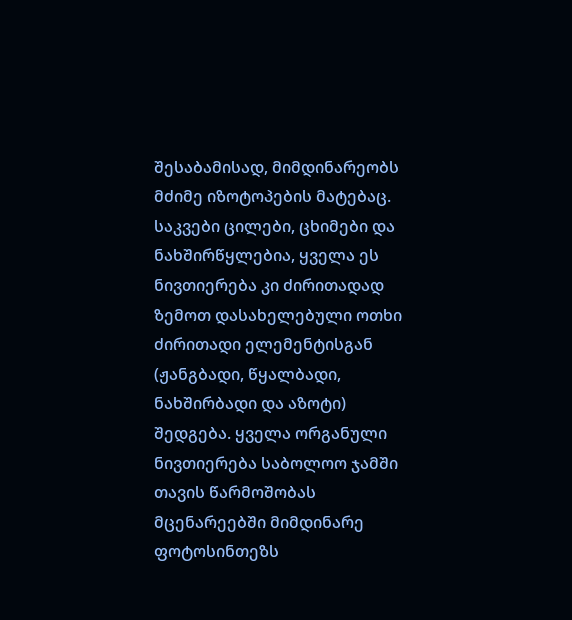შესაბამისად, მიმდინარეობს მძიმე იზოტოპების მატებაც. საკვები ცილები, ცხიმები და ნახშირწყლებია, ყველა ეს ნივთიერება კი ძირითადად ზემოთ დასახელებული ოთხი ძირითადი ელემენტისგან (ჟანგბადი, წყალბადი, ნახშირბადი და აზოტი) შედგება. ყველა ორგანული ნივთიერება საბოლოო ჯამში თავის წარმოშობას მცენარეებში მიმდინარე ფოტოსინთეზს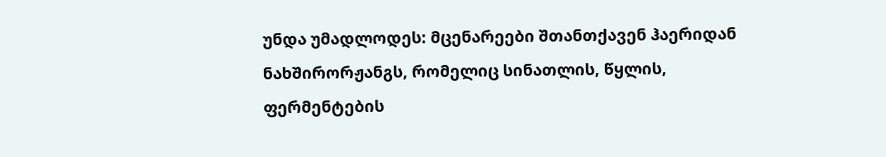უნდა უმადლოდეს: მცენარეები შთანთქავენ ჰაერიდან ნახშირორჟანგს, რომელიც სინათლის, წყლის, ფერმენტების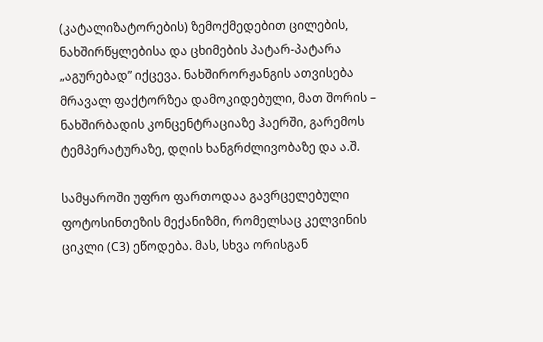(კატალიზატორების) ზემოქმედებით ცილების, ნახშირწყლებისა და ცხიმების პატარ-პატარა „აგურებად” იქცევა. ნახშირორჟანგის ათვისება მრავალ ფაქტორზეა დამოკიდებული, მათ შორის – ნახშირბადის კონცენტრაციაზე ჰაერში, გარემოს ტემპერატურაზე, დღის ხანგრძლივობაზე და ა.შ.

სამყაროში უფრო ფართოდაა გავრცელებული ფოტოსინთეზის მექანიზმი, რომელსაც კელვინის ციკლი (С3) ეწოდება. მას, სხვა ორისგან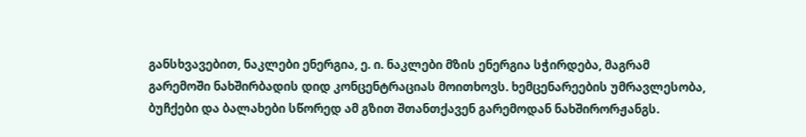განსხვავებით, ნაკლები ენერგია, ე. ი. ნაკლები მზის ენერგია სჭირდება, მაგრამ გარემოში ნახშირბადის დიდ კონცენტრაციას მოითხოვს. ხემცენარეების უმრავლესობა, ბუჩქები და ბალახები სწორედ ამ გზით შთანთქავენ გარემოდან ნახშირორჟანგს.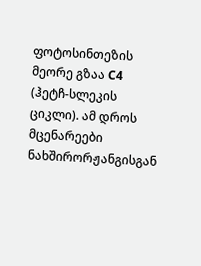ფოტოსინთეზის მეორე გზაა С4 (ჰეტჩ-სლეკის ციკლი). ამ დროს მცენარეები ნახშირორჟანგისგან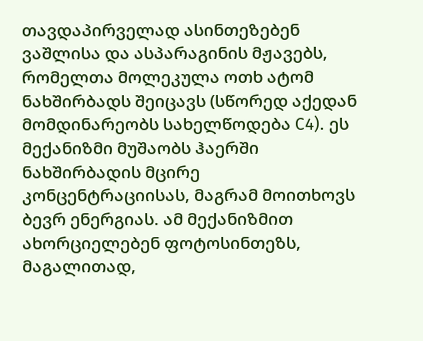თავდაპირველად ასინთეზებენ ვაშლისა და ასპარაგინის მჟავებს, რომელთა მოლეკულა ოთხ ატომ ნახშირბადს შეიცავს (სწორედ აქედან მომდინარეობს სახელწოდება С4). ეს მექანიზმი მუშაობს ჰაერში ნახშირბადის მცირე კონცენტრაციისას, მაგრამ მოითხოვს ბევრ ენერგიას. ამ მექანიზმით ახორციელებენ ფოტოსინთეზს, მაგალითად,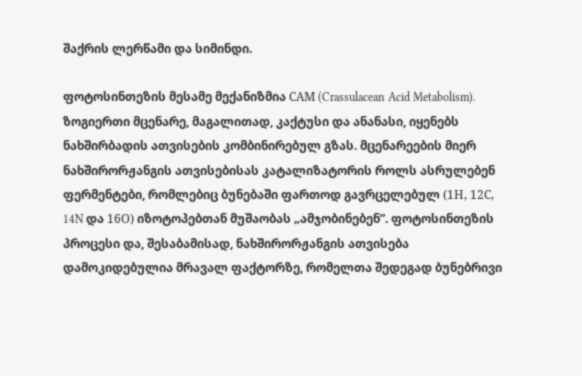შაქრის ლერწამი და სიმინდი.

ფოტოსინთეზის მესამე მექანიზმია САМ (Crassulacean Acid Metabolism). ზოგიერთი მცენარე, მაგალითად, კაქტუსი და ანანასი, იყენებს ნახშირბადის ათვისების კომბინირებულ გზას. მცენარეების მიერ ნახშირორჟანგის ათვისებისას კატალიზატორის როლს ასრულებენ ფერმენტები, რომლებიც ბუნებაში ფართოდ გავრცელებულ (1Н, 12С, 14N და 16О) იზოტოპებთან მუშაობას „ამჯობინებენ”. ფოტოსინთეზის პროცესი და, შესაბამისად, ნახშირორჟანგის ათვისება დამოკიდებულია მრავალ ფაქტორზე, რომელთა შედეგად ბუნებრივი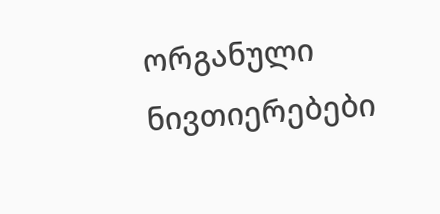ორგანული ნივთიერებები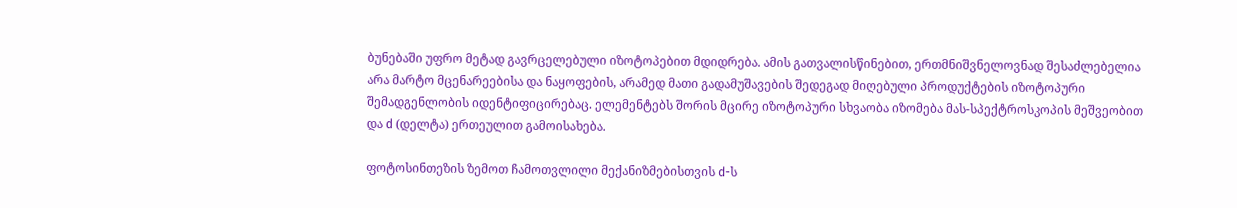ბუნებაში უფრო მეტად გავრცელებული იზოტოპებით მდიდრება. ამის გათვალისწინებით, ერთმნიშვნელოვნად შესაძლებელია არა მარტო მცენარეებისა და ნაყოფების, არამედ მათი გადამუშავების შედეგად მიღებული პროდუქტების იზოტოპური შემადგენლობის იდენტიფიცირებაც. ელემენტებს შორის მცირე იზოტოპური სხვაობა იზომება მას-სპექტროსკოპის მეშვეობით და d (დელტა) ერთეულით გამოისახება.

ფოტოსინთეზის ზემოთ ჩამოთვლილი მექანიზმებისთვის d-ს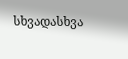სხვადასხვა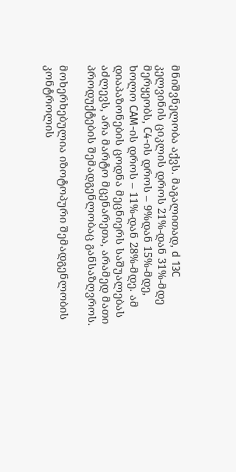მნიშვნელობა აქვს. მაგალითად, d 13С კელვინის ციკლის დროს 21%-დან 31%-მდე მერყეობს, С4-ის დროს – 9%დან 15%-მდე, ხოლო САМ-ის დროს – 11%-დან 28%-მდე. ამ დიაპაზონების ცოდნა მეცნიერს საშუალებას აძლევს, არა მარტო მცენარეთა, არამედ მათი პროდუქტების შემადგენლობაც განსაზღვროს.

მოხერხებულია იზოტოპური შემადგენლობის კონტროლის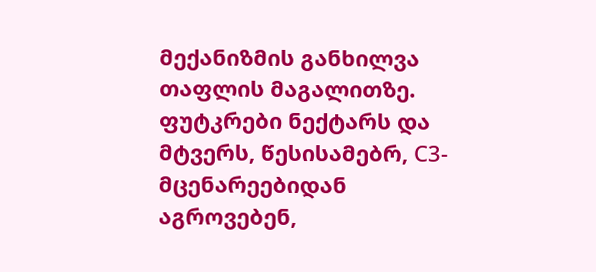მექანიზმის განხილვა თაფლის მაგალითზე. ფუტკრები ნექტარს და მტვერს, წესისამებრ, С3-მცენარეებიდან აგროვებენ,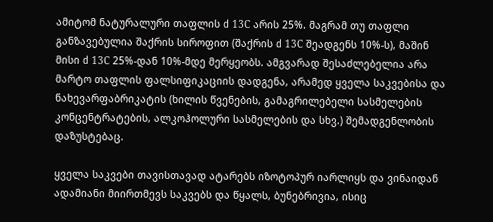ამიტომ ნატურალური თაფლის d 13С არის 25%. მაგრამ თუ თაფლი განზავებულია შაქრის სიროფით (შაქრის d 13С შეადგენს 10%-ს), მაშინ მისი d 13С 25%-დან 10%-მდე მერყეობს. ამგვარად შესაძლებელია არა მარტო თაფლის ფალსიფიკაციის დადგენა, არამედ ყველა საკვებისა და ნახევარფაბრიკატის (ხილის წვენების, გამაგრილებელი სასმელების კონცენტრატების, ალკოჰოლური სასმელების და სხვ.) შემადგენლობის დაზუსტებაც.

ყველა საკვები თავისთავად ატარებს იზოტოპურ იარლიყს და ვინაიდან ადამიანი მიირთმევს საკვებს და წყალს, ბუნებრივია, ისიც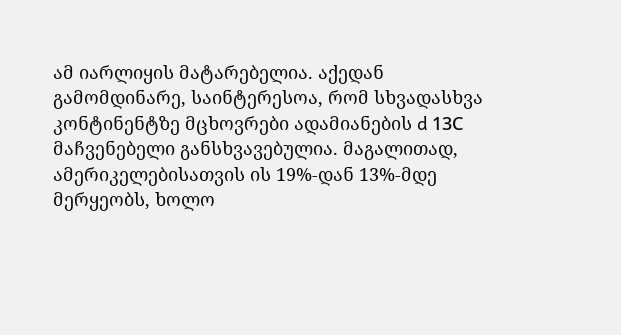ამ იარლიყის მატარებელია. აქედან გამომდინარე, საინტერესოა, რომ სხვადასხვა კონტინენტზე მცხოვრები ადამიანების d 13С მაჩვენებელი განსხვავებულია. მაგალითად, ამერიკელებისათვის ის 19%-დან 13%-მდე მერყეობს, ხოლო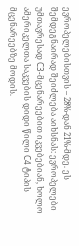ევროპელებისთვის – 28%-დან 21%-მდე. ეს შემდეგნაირად შეიძლება აიხსნას: ევროპელები უმთავრესად С3-მცენარეებით იკვებებიან, ხოლო ამერიკელთა საკვების დიდი წილი С4 ტიპის მცენარეებზე მოდის.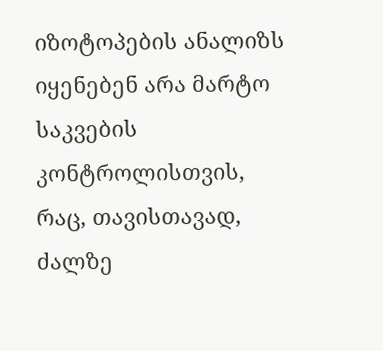იზოტოპების ანალიზს იყენებენ არა მარტო საკვების კონტროლისთვის, რაც, თავისთავად, ძალზე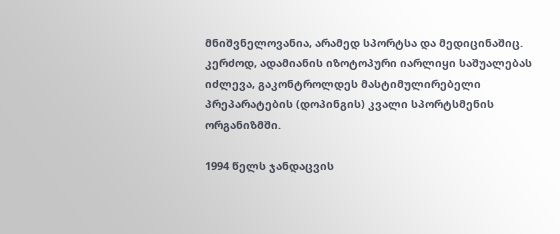მნიშვნელოვანია, არამედ სპორტსა და მედიცინაშიც. კერძოდ, ადამიანის იზოტოპური იარლიყი საშუალებას იძლევა, გაკონტროლდეს მასტიმულირებელი პრეპარატების (დოპინგის) კვალი სპორტსმენის ორგანიზმში.

1994 წელს ჯანდაცვის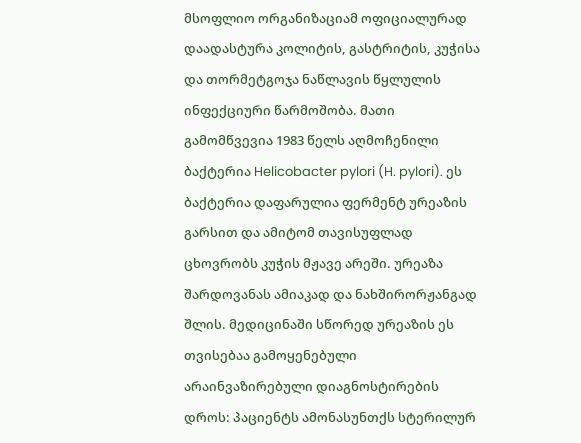მსოფლიო ორგანიზაციამ ოფიციალურად დაადასტურა კოლიტის, გასტრიტის, კუჭისა და თორმეტგოჯა ნაწლავის წყლულის ინფექციური წარმოშობა. მათი გამომწვევია 1983 წელს აღმოჩენილი ბაქტერია Helicobacter pylori (H. pylori). ეს ბაქტერია დაფარულია ფერმენტ ურეაზის გარსით და ამიტომ თავისუფლად ცხოვრობს კუჭის მჟავე არეში. ურეაზა შარდოვანას ამიაკად და ნახშირორჟანგად შლის. მედიცინაში სწორედ ურეაზის ეს თვისებაა გამოყენებული არაინვაზირებული დიაგნოსტირების დროს: პაციენტს ამონასუნთქს სტერილურ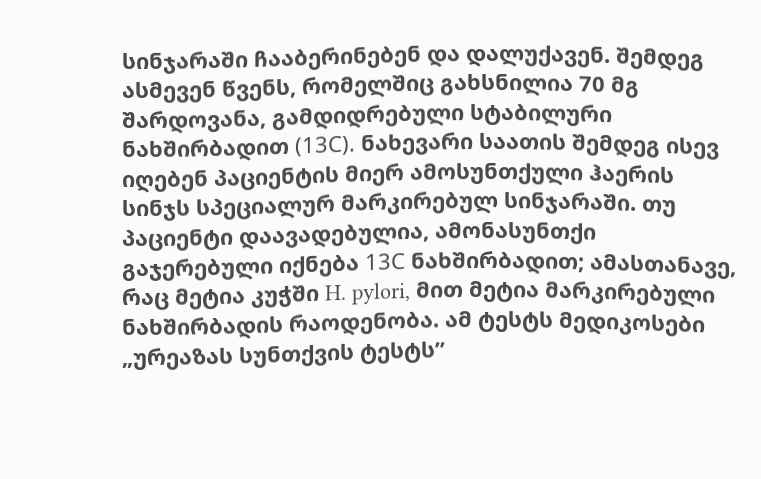სინჯარაში ჩააბერინებენ და დალუქავენ. შემდეგ ასმევენ წვენს, რომელშიც გახსნილია 70 მგ შარდოვანა, გამდიდრებული სტაბილური ნახშირბადით (13С). ნახევარი საათის შემდეგ ისევ იღებენ პაციენტის მიერ ამოსუნთქული ჰაერის სინჯს სპეციალურ მარკირებულ სინჯარაში. თუ პაციენტი დაავადებულია, ამონასუნთქი გაჯერებული იქნება 13С ნახშირბადით; ამასთანავე, რაც მეტია კუჭში H. pylori, მით მეტია მარკირებული ნახშირბადის რაოდენობა. ამ ტესტს მედიკოსები „ურეაზას სუნთქვის ტესტს”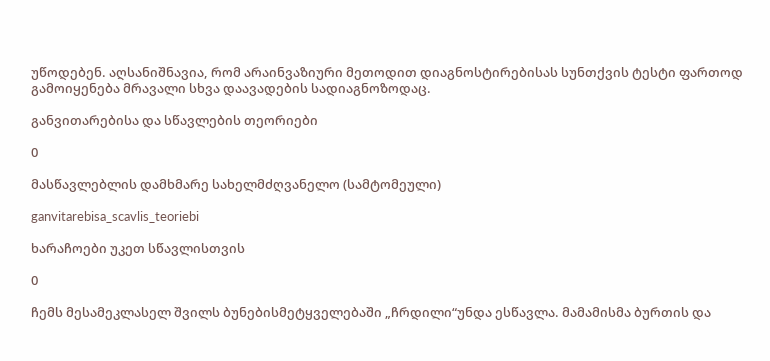უწოდებენ. აღსანიშნავია, რომ არაინვაზიური მეთოდით დიაგნოსტირებისას სუნთქვის ტესტი ფართოდ გამოიყენება მრავალი სხვა დაავადების სადიაგნოზოდაც.

განვითარებისა და სწავლების თეორიები

0

მასწავლებლის დამხმარე სახელმძღვანელო (სამტომეული)

ganvitarebisa_scavlis_teoriebi

ხარაჩოები უკეთ სწავლისთვის

0

ჩემს მესამეკლასელ შვილს ბუნებისმეტყველებაში „ჩრდილი“უნდა ესწავლა. მამამისმა ბურთის და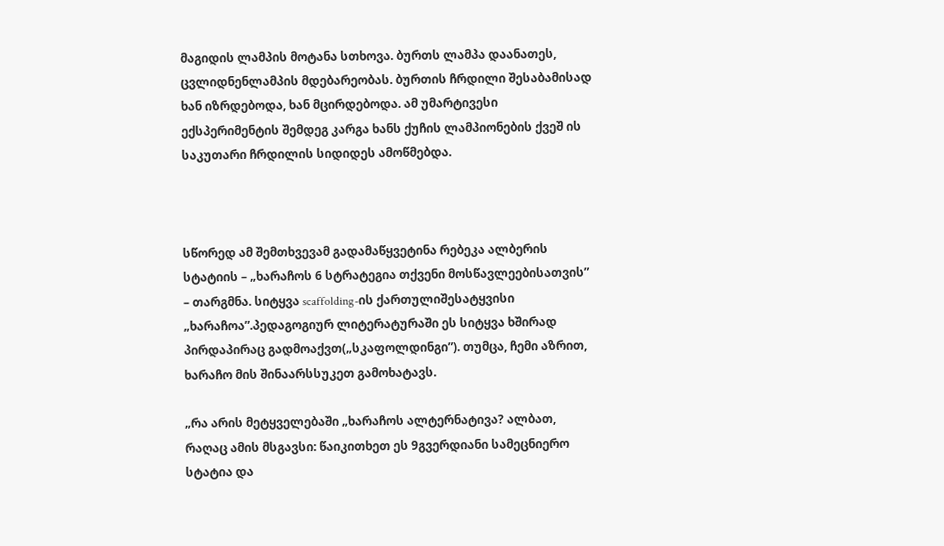მაგიდის ლამპის მოტანა სთხოვა. ბურთს ლამპა დაანათეს, ცვლიდნენლამპის მდებარეობას. ბურთის ჩრდილი შესაბამისად ხან იზრდებოდა, ხან მცირდებოდა. ამ უმარტივესი ექსპერიმენტის შემდეგ კარგა ხანს ქუჩის ლამპიონების ქვეშ ის საკუთარი ჩრდილის სიდიდეს ამოწმებდა.



სწორედ ამ შემთხვევამ გადამაწყვეტინა რებეკა ალბერის სტატიის – „ხარაჩოს 6 სტრატეგია თქვენი მოსწავლეებისათვის” – თარგმნა. სიტყვა scaffolding-ის ქართულიშესატყვისი „ხარაჩოა”.პედაგოგიურ ლიტერატურაში ეს სიტყვა ხშირად პირდაპირაც გადმოაქვთ(„სკაფოლდინგი”). თუმცა, ჩემი აზრით, ხარაჩო მის შინაარსსუკეთ გამოხატავს.

„რა არის მეტყველებაში „ხარაჩოს ალტერნატივა? ალბათ, რაღაც ამის მსგავსი: წაიკითხეთ ეს 9გვერდიანი სამეცნიერო სტატია და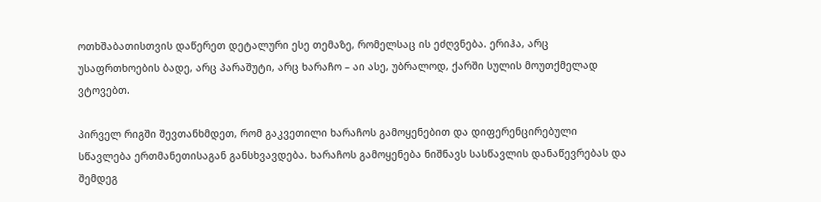ოთხშაბათისთვის დაწერეთ დეტალური ესე თემაზე, რომელსაც ის ეძღვნება. ერიჰა, არც უსაფრთხოების ბადე, არც პარაშუტი, არც ხარაჩო – აი ასე, უბრალოდ, ქარში სულის მოუთქმელად ვტოვებთ.

პირველ რიგში შევთანხმდეთ, რომ გაკვეთილი ხარაჩოს გამოყენებით და დიფერენცირებული სწავლება ერთმანეთისაგან განსხვავდება. ხარაჩოს გამოყენება ნიშნავს სასწავლის დანაწევრებას და შემდეგ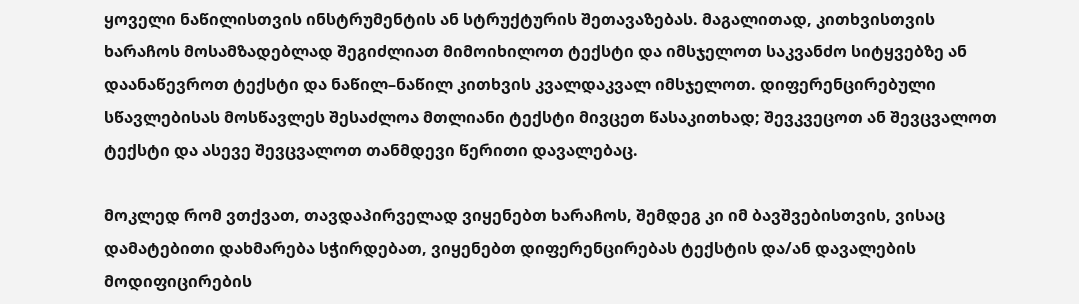ყოველი ნაწილისთვის ინსტრუმენტის ან სტრუქტურის შეთავაზებას. მაგალითად, კითხვისთვის ხარაჩოს მოსამზადებლად შეგიძლიათ მიმოიხილოთ ტექსტი და იმსჯელოთ საკვანძო სიტყვებზე ან დაანაწევროთ ტექსტი და ნაწილ–ნაწილ კითხვის კვალდაკვალ იმსჯელოთ. დიფერენცირებული სწავლებისას მოსწავლეს შესაძლოა მთლიანი ტექსტი მივცეთ წასაკითხად; შევკვეცოთ ან შევცვალოთ ტექსტი და ასევე შევცვალოთ თანმდევი წერითი დავალებაც.

მოკლედ რომ ვთქვათ, თავდაპირველად ვიყენებთ ხარაჩოს, შემდეგ კი იმ ბავშვებისთვის, ვისაც დამატებითი დახმარება სჭირდებათ, ვიყენებთ დიფერენცირებას ტექსტის და/ან დავალების მოდიფიცირების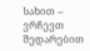სახით – ვრჩევთ შედარებით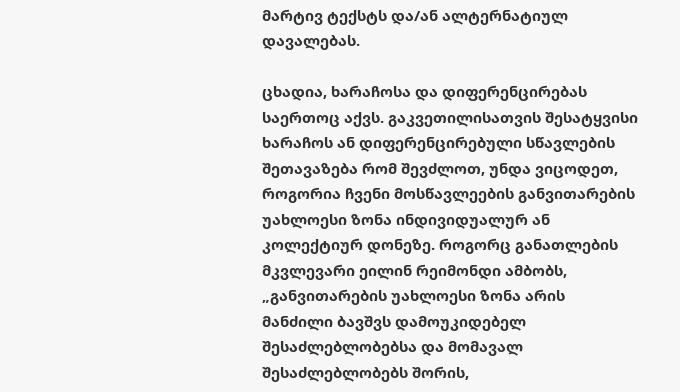მარტივ ტექსტს და/ან ალტერნატიულ დავალებას.

ცხადია, ხარაჩოსა და დიფერენცირებას საერთოც აქვს. გაკვეთილისათვის შესატყვისი ხარაჩოს ან დიფერენცირებული სწავლების შეთავაზება რომ შევძლოთ, უნდა ვიცოდეთ, როგორია ჩვენი მოსწავლეების განვითარების უახლოესი ზონა ინდივიდუალურ ან კოლექტიურ დონეზე. როგორც განათლების მკვლევარი ეილინ რეიმონდი ამბობს, „განვითარების უახლოესი ზონა არის მანძილი ბავშვს დამოუკიდებელ შესაძლებლობებსა და მომავალ შესაძლებლობებს შორის,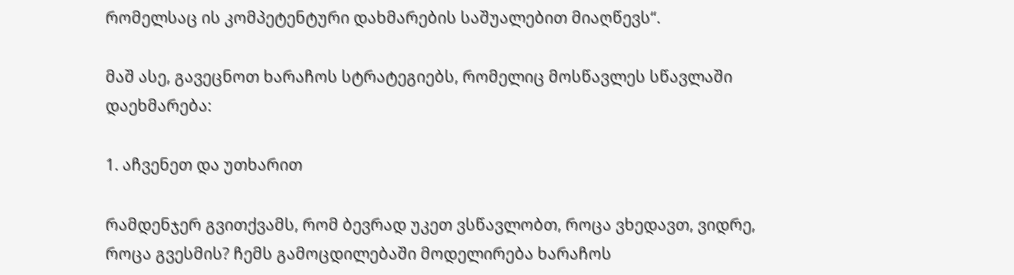რომელსაც ის კომპეტენტური დახმარების საშუალებით მიაღწევს“.

მაშ ასე, გავეცნოთ ხარაჩოს სტრატეგიებს, რომელიც მოსწავლეს სწავლაში დაეხმარება:

1. აჩვენეთ და უთხარით

რამდენჯერ გვითქვამს, რომ ბევრად უკეთ ვსწავლობთ, როცა ვხედავთ, ვიდრე, როცა გვესმის? ჩემს გამოცდილებაში მოდელირება ხარაჩოს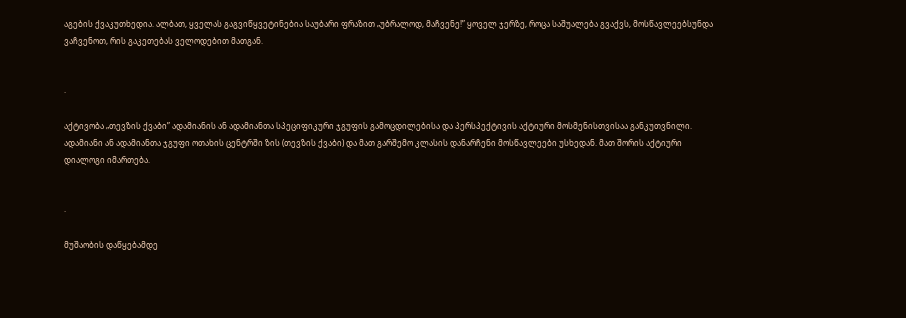აგების ქვაკუთხედია. ალბათ, ყველას გაგვიწყვეტინებია საუბარი ფრაზით „უბრალოდ, მაჩვენე!” ყოველ ჯერზე, როცა საშუალება გვაქვს, მოსწავლეებსუნდა ვაჩვენოთ, რის გაკეთებას ველოდებით მათგან.


·

აქტივობა „თევზის ქვაბი” ადამიანის ან ადამიანთა სპეციფიკური ჯგუფის გამოცდილებისა და პერსპექტივის აქტიური მოსმენისთვისაა განკუთვნილი. ადამიანი ან ადამიანთა ჯგუფი ოთახის ცენტრში ზის (თევზის ქვაბი) და მათ გარშემო კლასის დანარჩენი მოსწავლეები უსხედან. მათ შორის აქტიური დიალოგი იმართება.


·

მუშაობის დაწყებამდე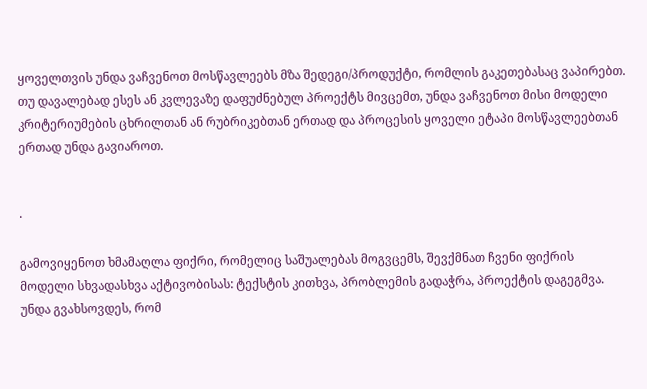ყოველთვის უნდა ვაჩვენოთ მოსწავლეებს მზა შედეგი/პროდუქტი, რომლის გაკეთებასაც ვაპირებთ. თუ დავალებად ესეს ან კვლევაზე დაფუძნებულ პროექტს მივცემთ, უნდა ვაჩვენოთ მისი მოდელი კრიტერიუმების ცხრილთან ან რუბრიკებთან ერთად და პროცესის ყოველი ეტაპი მოსწავლეებთან ერთად უნდა გავიაროთ.


·

გამოვიყენოთ ხმამაღლა ფიქრი, რომელიც საშუალებას მოგვცემს, შევქმნათ ჩვენი ფიქრის მოდელი სხვადასხვა აქტივობისას: ტექსტის კითხვა, პრობლემის გადაჭრა, პროექტის დაგეგმვა. უნდა გვახსოვდეს, რომ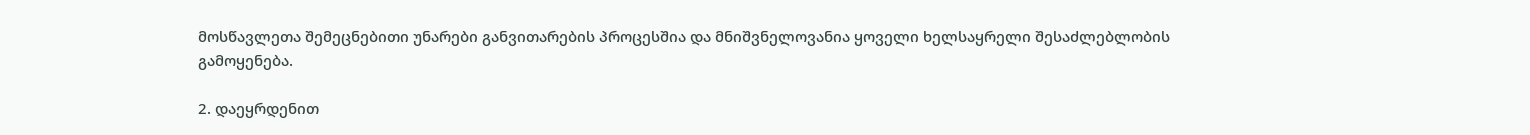მოსწავლეთა შემეცნებითი უნარები განვითარების პროცესშია და მნიშვნელოვანია ყოველი ხელსაყრელი შესაძლებლობის გამოყენება.

2. დაეყრდენით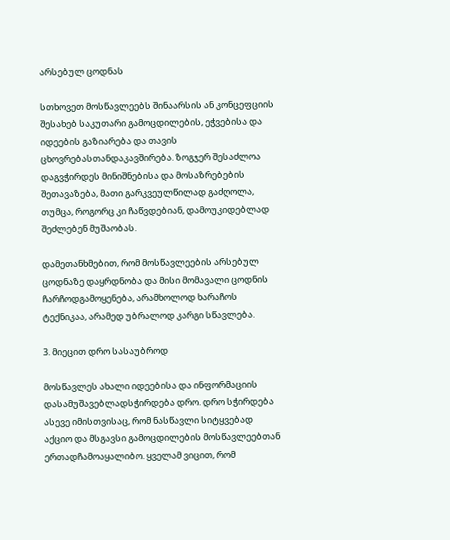არსებულ ცოდნას

სთხოვეთ მოსწავლეებს შინაარსის ან კონცეფციის შესახებ საკუთარი გამოცდილების, ეჭვებისა და იდეების გაზიარება და თავის ცხოვრებასთანდაკავშირება. ზოგჯერ შესაძლოა დაგვჭირდეს მინიშნებისა და მოსაზრებების შეთავაზება, მათი გარკვეულწილად გაძღოლა, თუმცა, როგორც კი ჩაწვდებიან, დამოუკიდებლად შეძლებენ მუშაობას.

დამეთანხმებით, რომ მოსწავლეების არსებულ ცოდნაზე დაყრდნობა და მისი მომავალი ცოდნის ჩარჩოდგამოყენება, არამხოლოდ ხარაჩოს ტექნიკაა, არამედ უბრალოდ კარგი სწავლება.

3. მიეცით დრო სასაუბროდ

მოსწავლეს ახალი იდეებისა და ინფორმაციის დასამუშავებლადსჭირდება დრო. დრო სჭირდება ასევე იმისთვისაც, რომ ნასწავლი სიტყვებად აქციო და მსგავსი გამოცდილების მოსწავლეებთან ერთადჩამოაყალიბო. ყველამ ვიცით, რომ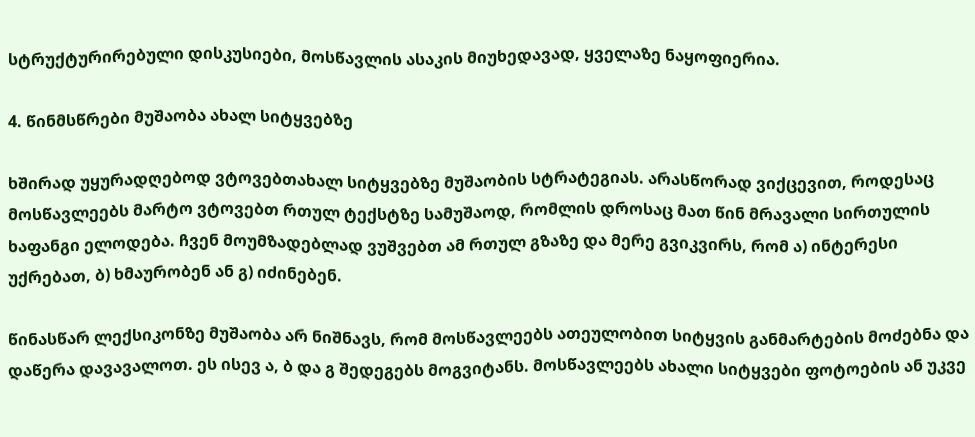სტრუქტურირებული დისკუსიები, მოსწავლის ასაკის მიუხედავად, ყველაზე ნაყოფიერია.

4. წინმსწრები მუშაობა ახალ სიტყვებზე

ხშირად უყურადღებოდ ვტოვებთახალ სიტყვებზე მუშაობის სტრატეგიას. არასწორად ვიქცევით, როდესაც მოსწავლეებს მარტო ვტოვებთ რთულ ტექსტზე სამუშაოდ, რომლის დროსაც მათ წინ მრავალი სირთულის ხაფანგი ელოდება. ჩვენ მოუმზადებლად ვუშვებთ ამ რთულ გზაზე და მერე გვიკვირს, რომ ა) ინტერესი უქრებათ, ბ) ხმაურობენ ან გ) იძინებენ.

წინასწარ ლექსიკონზე მუშაობა არ ნიშნავს, რომ მოსწავლეებს ათეულობით სიტყვის განმარტების მოძებნა და დაწერა დავავალოთ. ეს ისევ ა, ბ და გ შედეგებს მოგვიტანს. მოსწავლეებს ახალი სიტყვები ფოტოების ან უკვე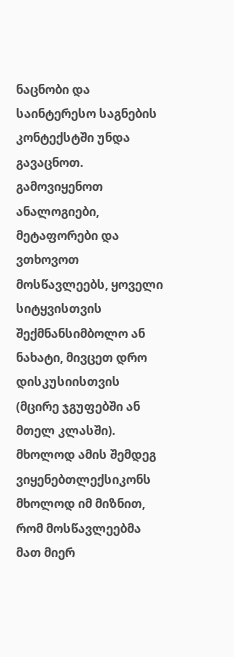ნაცნობი და საინტერესო საგნების კონტექსტში უნდა გავაცნოთ. გამოვიყენოთ ანალოგიები, მეტაფორები და ვთხოვოთ მოსწავლეებს, ყოველი სიტყვისთვის შექმნანსიმბოლო ან ნახატი, მივცეთ დრო დისკუსიისთვის (მცირე ჯგუფებში ან მთელ კლასში). მხოლოდ ამის შემდეგ ვიყენებთლექსიკონს მხოლოდ იმ მიზნით, რომ მოსწავლეებმა მათ მიერ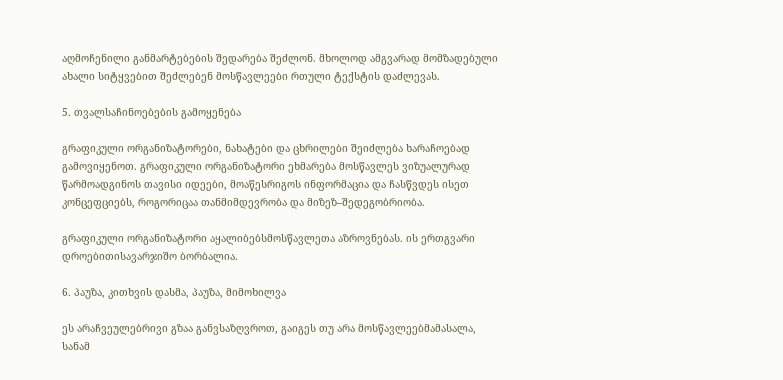აღმოჩენილი განმარტებების შედარება შეძლონ. მხოლოდ ამგვარად მომზადებული ახალი სიტყვებით შეძლებენ მოსწავლეები რთული ტექსტის დაძლევას.

5. თვალსაჩინოებების გამოყენება

გრაფიკული ორგანიზატორები, ნახატები და ცხრილები შეიძლება ხარაჩოებად გამოვიყენოთ. გრაფიკული ორგანიზატორი ეხმარება მოსწავლეს ვიზუალურად წარმოადგინოს თავისი იდეები, მოაწესრიგოს ინფორმაცია და ჩასწვდეს ისეთ კონცეფციებს, როგორიცაა თანმიმდევრობა და მიზეზ–შედეგობრიობა.

გრაფიკული ორგანიზატორი აყალიბებსმოსწავლეთა აზროვნებას. ის ერთგვარი დროებითისავარჯიშო ბორბალია.

6. პაუზა, კითხვის დასმა, პაუზა, მიმოხილვა

ეს არაჩვეულებრივი გზაა განვსაზღვროთ, გაიგეს თუ არა მოსწავლეებმამასალა, სანამ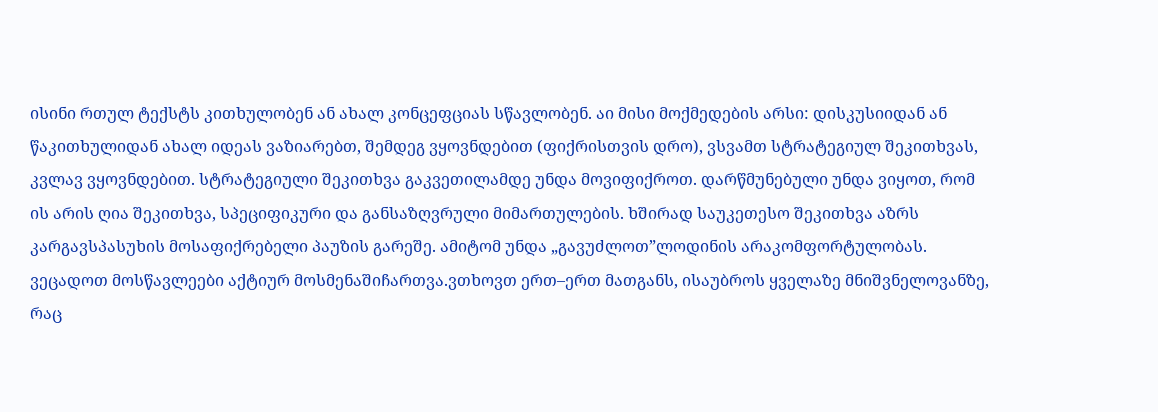ისინი რთულ ტექსტს კითხულობენ ან ახალ კონცეფციას სწავლობენ. აი მისი მოქმედების არსი: დისკუსიიდან ან წაკითხულიდან ახალ იდეას ვაზიარებთ, შემდეგ ვყოვნდებით (ფიქრისთვის დრო), ვსვამთ სტრატეგიულ შეკითხვას, კვლავ ვყოვნდებით. სტრატეგიული შეკითხვა გაკვეთილამდე უნდა მოვიფიქროთ. დარწმუნებული უნდა ვიყოთ, რომ ის არის ღია შეკითხვა, სპეციფიკური და განსაზღვრული მიმართულების. ხშირად საუკეთესო შეკითხვა აზრს კარგავსპასუხის მოსაფიქრებელი პაუზის გარეშე. ამიტომ უნდა „გავუძლოთ”ლოდინის არაკომფორტულობას. ვეცადოთ მოსწავლეები აქტიურ მოსმენაშიჩართვა.ვთხოვთ ერთ–ერთ მათგანს, ისაუბროს ყველაზე მნიშვნელოვანზე, რაც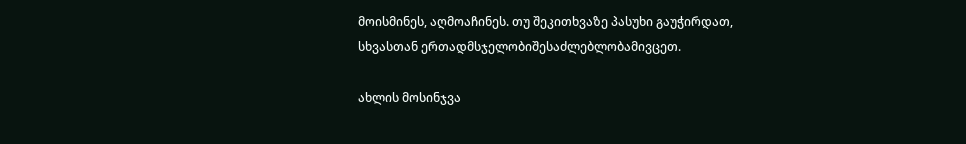მოისმინეს, აღმოაჩინეს. თუ შეკითხვაზე პასუხი გაუჭირდათ, სხვასთან ერთადმსჯელობიშესაძლებლობამივცეთ.

ახლის მოსინჯვა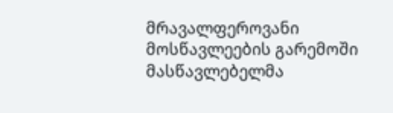მრავალფეროვანი მოსწავლეების გარემოში მასწავლებელმა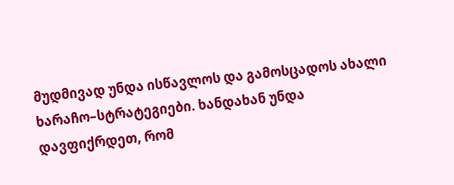მუდმივად უნდა ისწავლოს და გამოსცადოს ახალი ხარაჩო–სტრატეგიები. ხანდახან უნდა დავფიქრდეთ, რომ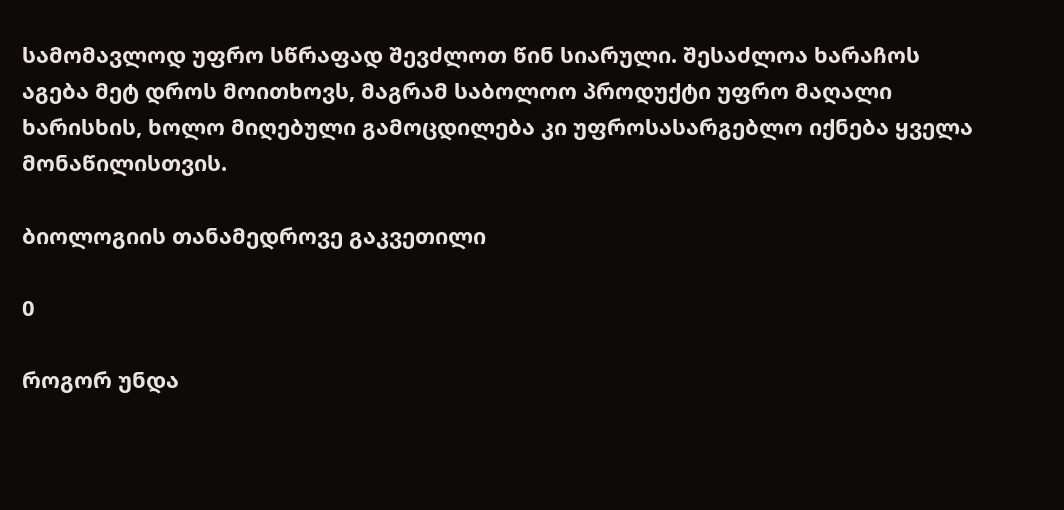სამომავლოდ უფრო სწრაფად შევძლოთ წინ სიარული. შესაძლოა ხარაჩოს აგება მეტ დროს მოითხოვს, მაგრამ საბოლოო პროდუქტი უფრო მაღალი ხარისხის, ხოლო მიღებული გამოცდილება კი უფროსასარგებლო იქნება ყველა მონაწილისთვის.

ბიოლოგიის თანამედროვე გაკვეთილი

0

როგორ უნდა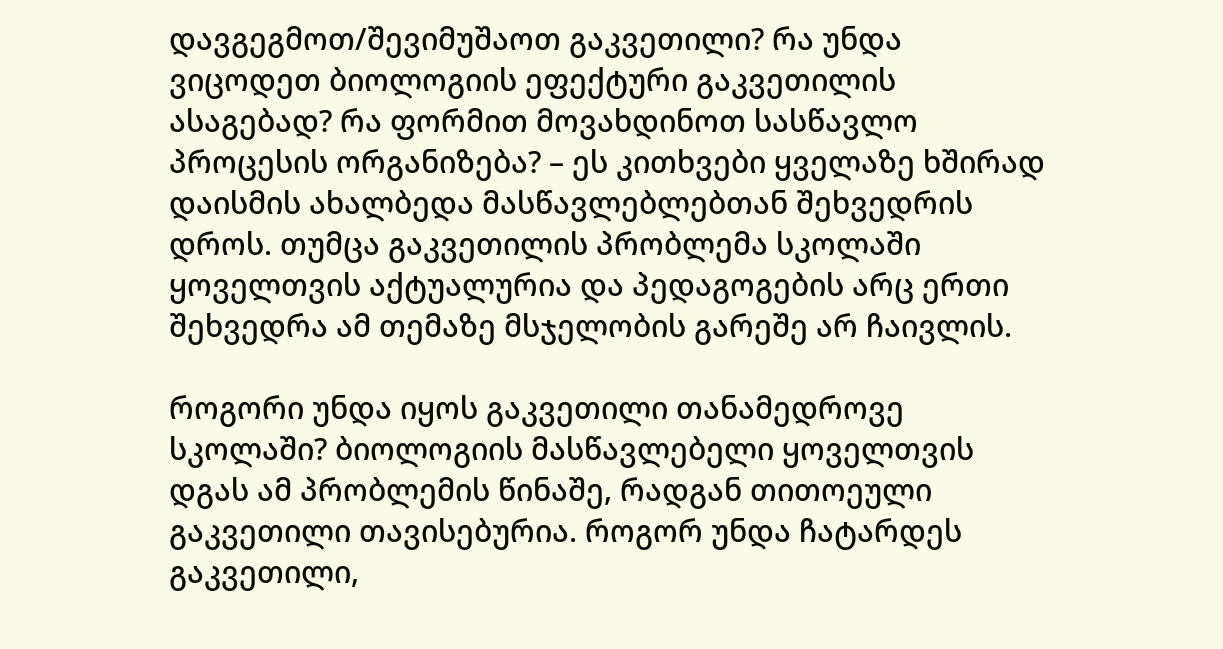დავგეგმოთ/შევიმუშაოთ გაკვეთილი? რა უნდა ვიცოდეთ ბიოლოგიის ეფექტური გაკვეთილის ასაგებად? რა ფორმით მოვახდინოთ სასწავლო პროცესის ორგანიზება? – ეს კითხვები ყველაზე ხშირად დაისმის ახალბედა მასწავლებლებთან შეხვედრის დროს. თუმცა გაკვეთილის პრობლემა სკოლაში ყოველთვის აქტუალურია და პედაგოგების არც ერთი შეხვედრა ამ თემაზე მსჯელობის გარეშე არ ჩაივლის.

როგორი უნდა იყოს გაკვეთილი თანამედროვე სკოლაში? ბიოლოგიის მასწავლებელი ყოველთვის დგას ამ პრობლემის წინაშე, რადგან თითოეული გაკვეთილი თავისებურია. როგორ უნდა ჩატარდეს გაკვეთილი,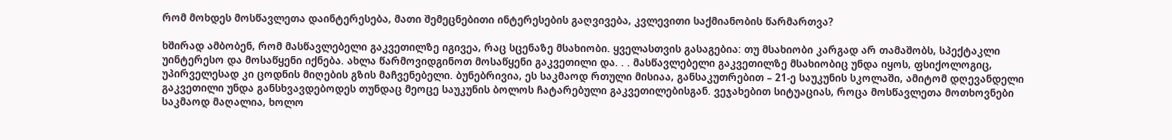რომ მოხდეს მოსწავლეთა დაინტერესება, მათი შემეცნებითი ინტერესების გაღვივება, კვლევითი საქმიანობის წარმართვა?

ხშირად ამბობენ, რომ მასწავლებელი გაკვეთილზე იგივეა, რაც სცენაზე მსახიობი. ყველასთვის გასაგებია: თუ მსახიობი კარგად არ თამაშობს, სპექტაკლი უინტერესო და მოსაწყენი იქნება. ახლა წარმოვიდგინოთ მოსაწყენი გაკვეთილი და. . . მასწავლებელი გაკვეთილზე მსახიობიც უნდა იყოს, ფსიქოლოგიც, უპირველესად კი ცოდნის მიღების გზის მაჩვენებელი. ბუნებრივია, ეს საკმაოდ რთული მისიაა, განსაკუთრებით – 21-ე საუკუნის სკოლაში, ამიტომ დღევანდელი გაკვეთილი უნდა განსხვავდებოდეს თუნდაც მეოცე საუკუნის ბოლოს ჩატარებული გაკვეთილებისგან. ვეჯახებით სიტუაციას, როცა მოსწავლეთა მოთხოვნები საკმაოდ მაღალია, ხოლო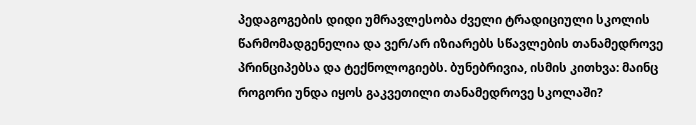პედაგოგების დიდი უმრავლესობა ძველი ტრადიციული სკოლის წარმომადგენელია და ვერ/არ იზიარებს სწავლების თანამედროვე პრინციპებსა და ტექნოლოგიებს. ბუნებრივია, ისმის კითხვა: მაინც როგორი უნდა იყოს გაკვეთილი თანამედროვე სკოლაში?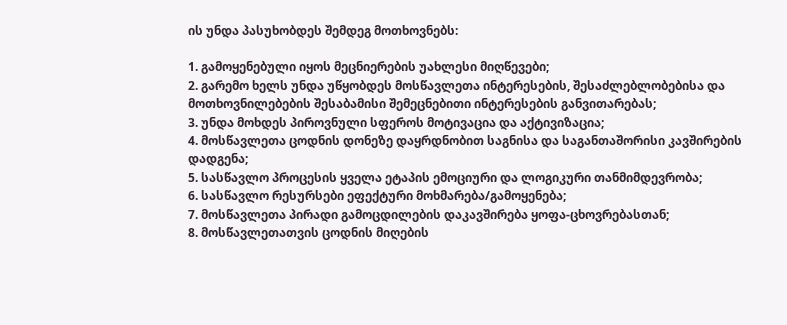ის უნდა პასუხობდეს შემდეგ მოთხოვნებს:

1. გამოყენებული იყოს მეცნიერების უახლესი მიღწევები;
2. გარემო ხელს უნდა უწყობდეს მოსწავლეთა ინტერესების, შესაძლებლობებისა და მოთხოვნილებების შესაბამისი შემეცნებითი ინტერესების განვითარებას;
3. უნდა მოხდეს პიროვნული სფეროს მოტივაცია და აქტივიზაცია;
4. მოსწავლეთა ცოდნის დონეზე დაყრდნობით საგნისა და საგანთაშორისი კავშირების დადგენა;
5. სასწავლო პროცესის ყველა ეტაპის ემოციური და ლოგიკური თანმიმდევრობა;
6. სასწავლო რესურსები ეფექტური მოხმარება/გამოყენება;
7. მოსწავლეთა პირადი გამოცდილების დაკავშირება ყოფა-ცხოვრებასთან;
8. მოსწავლეთათვის ცოდნის მიღების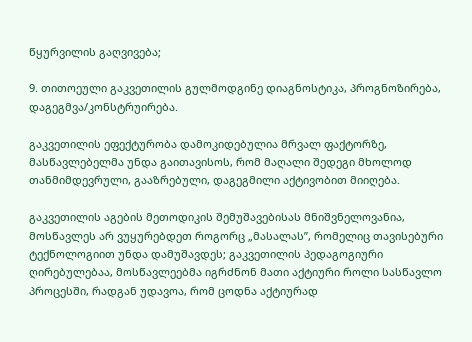წყურვილის გაღვივება;

9. თითოეული გაკვეთილის გულმოდგინე დიაგნოსტიკა, პროგნოზირება, დაგეგმვა/კონსტრუირება.

გაკვეთილის ეფექტურობა დამოკიდებულია მრვალ ფაქტორზე, მასწავლებელმა უნდა გაითავისოს, რომ მაღალი შედეგი მხოლოდ თანმიმდევრული, გააზრებული, დაგეგმილი აქტივობით მიიღება.

გაკვეთილის აგების მეთოდიკის შემუშავებისას მნიშვნელოვანია, მოსწავლეს არ ვუყურებდეთ როგორც „მასალას”, რომელიც თავისებური ტექნოლოგიით უნდა დამუშავდეს; გაკვეთილის პედაგოგიური ღირებულებაა, მოსწავლეებმა იგრძნონ მათი აქტიური როლი სასწავლო პროცესში, რადგან უდავოა, რომ ცოდნა აქტიურად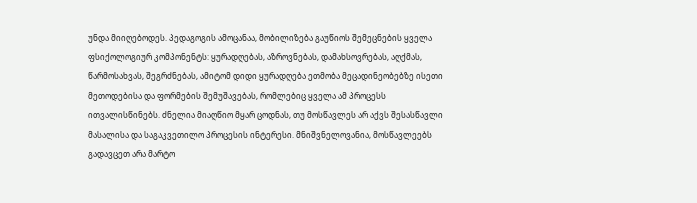უნდა მიიღებოდეს. პედაგოგის ამოცანაა, მობილიზება გაუწიოს შემეცნების ყველა ფსიქოლოგიურ კომპონენტს: ყურადღებას, აზროვნებას, დამახსოვრებას, აღქმას, წარმოსახვას, შეგრძნებას, ამიტომ დიდი ყურადღება ეთმობა მეცადინეობებზე ისეთი მეთოდებისა და ფორმების შემუშავებას, რომლებიც ყველა ამ პროცესს ითვალისწინებს. ძნელია მიაღწიო მყარ ცოდნას, თუ მოსწავლეს არ აქვს შესასწავლი მასალისა და საგაკვეთილო პროცესის ინტერესი. მნიშვნელოვანია, მოსწავლეებს გადავცეთ არა მარტო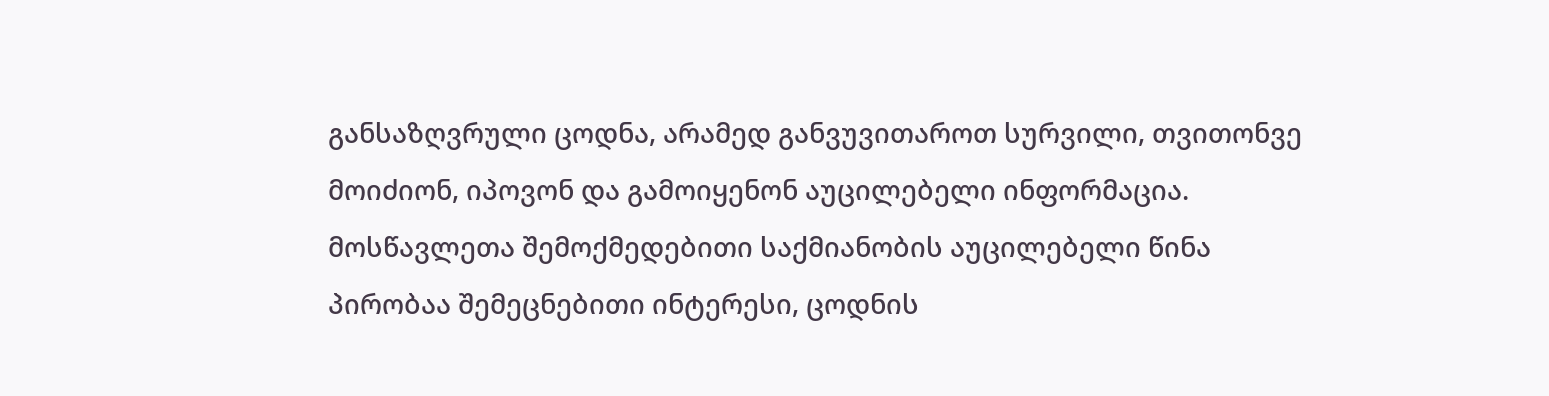განსაზღვრული ცოდნა, არამედ განვუვითაროთ სურვილი, თვითონვე მოიძიონ, იპოვონ და გამოიყენონ აუცილებელი ინფორმაცია. მოსწავლეთა შემოქმედებითი საქმიანობის აუცილებელი წინა პირობაა შემეცნებითი ინტერესი, ცოდნის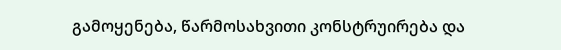გამოყენება, წარმოსახვითი კონსტრუირება და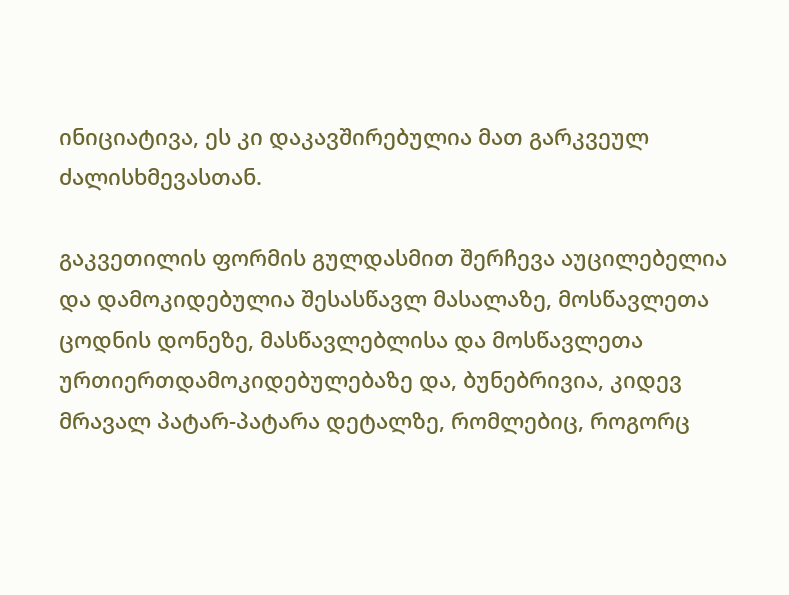ინიციატივა, ეს კი დაკავშირებულია მათ გარკვეულ ძალისხმევასთან.

გაკვეთილის ფორმის გულდასმით შერჩევა აუცილებელია და დამოკიდებულია შესასწავლ მასალაზე, მოსწავლეთა ცოდნის დონეზე, მასწავლებლისა და მოსწავლეთა ურთიერთდამოკიდებულებაზე და, ბუნებრივია, კიდევ მრავალ პატარ-პატარა დეტალზე, რომლებიც, როგორც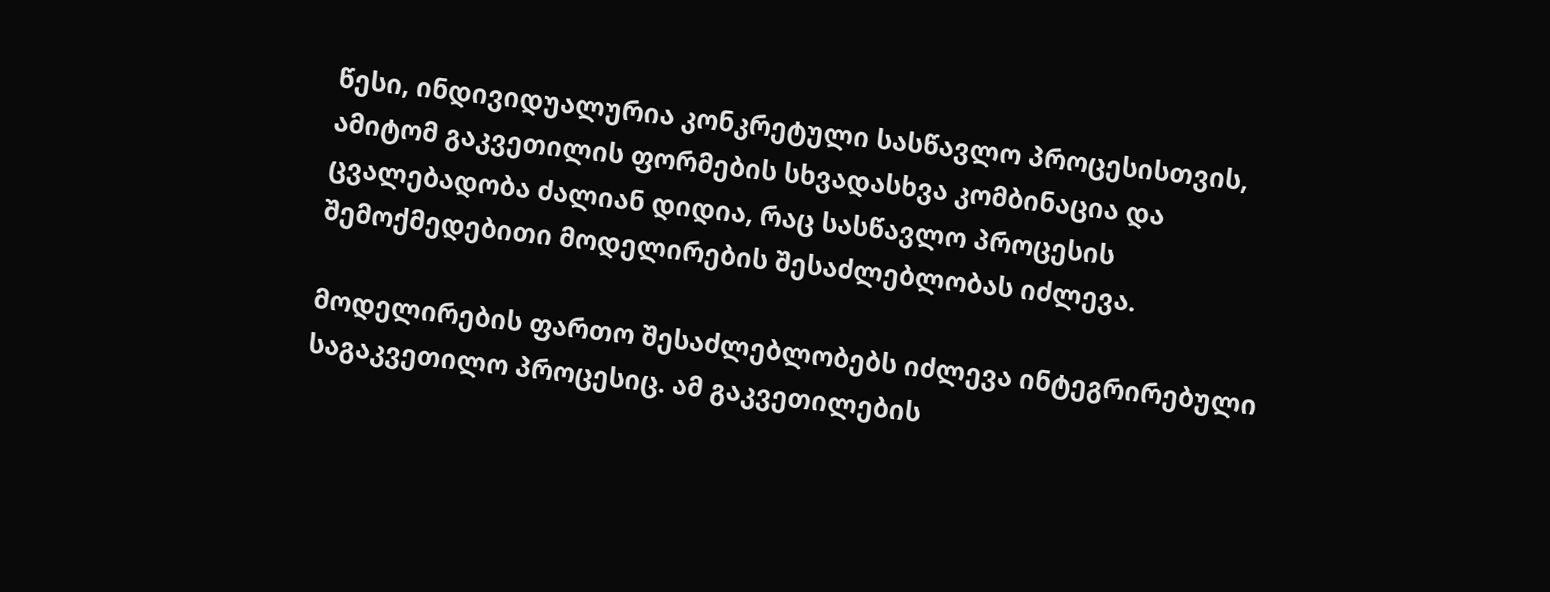წესი, ინდივიდუალურია კონკრეტული სასწავლო პროცესისთვის, ამიტომ გაკვეთილის ფორმების სხვადასხვა კომბინაცია და ცვალებადობა ძალიან დიდია, რაც სასწავლო პროცესის შემოქმედებითი მოდელირების შესაძლებლობას იძლევა.

მოდელირების ფართო შესაძლებლობებს იძლევა ინტეგრირებული საგაკვეთილო პროცესიც. ამ გაკვეთილების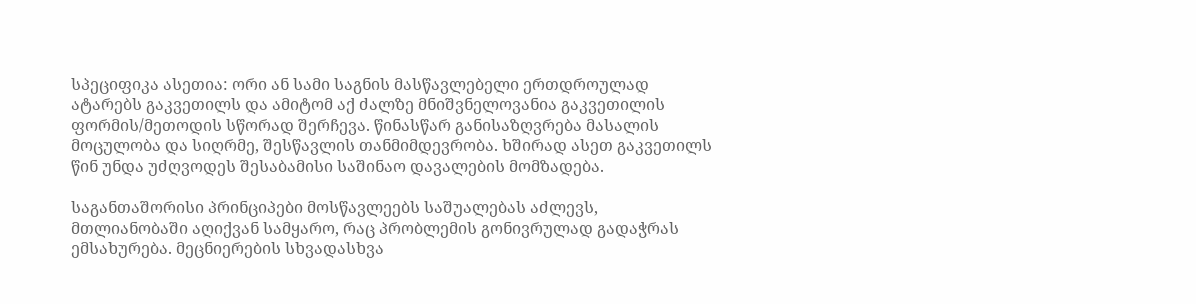სპეციფიკა ასეთია: ორი ან სამი საგნის მასწავლებელი ერთდროულად ატარებს გაკვეთილს და ამიტომ აქ ძალზე მნიშვნელოვანია გაკვეთილის ფორმის/მეთოდის სწორად შერჩევა. წინასწარ განისაზღვრება მასალის მოცულობა და სიღრმე, შესწავლის თანმიმდევრობა. ხშირად ასეთ გაკვეთილს წინ უნდა უძღვოდეს შესაბამისი საშინაო დავალების მომზადება.

საგანთაშორისი პრინციპები მოსწავლეებს საშუალებას აძლევს, მთლიანობაში აღიქვან სამყარო, რაც პრობლემის გონივრულად გადაჭრას ემსახურება. მეცნიერების სხვადასხვა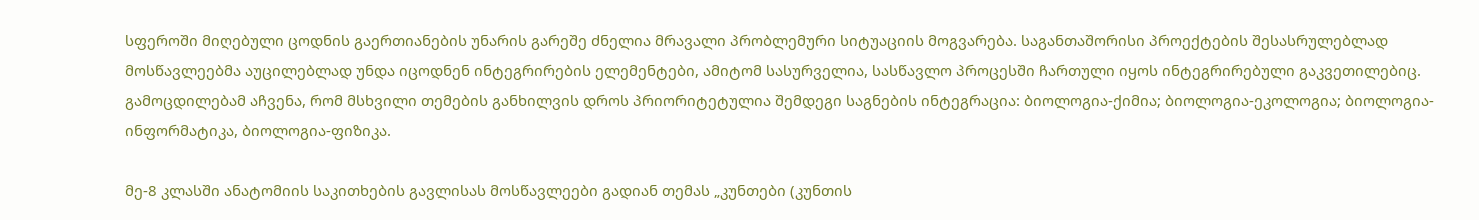სფეროში მიღებული ცოდნის გაერთიანების უნარის გარეშე ძნელია მრავალი პრობლემური სიტუაციის მოგვარება. საგანთაშორისი პროექტების შესასრულებლად მოსწავლეებმა აუცილებლად უნდა იცოდნენ ინტეგრირების ელემენტები, ამიტომ სასურველია, სასწავლო პროცესში ჩართული იყოს ინტეგრირებული გაკვეთილებიც. გამოცდილებამ აჩვენა, რომ მსხვილი თემების განხილვის დროს პრიორიტეტულია შემდეგი საგნების ინტეგრაცია: ბიოლოგია-ქიმია; ბიოლოგია-ეკოლოგია; ბიოლოგია- ინფორმატიკა, ბიოლოგია-ფიზიკა.

მე-8 კლასში ანატომიის საკითხების გავლისას მოსწავლეები გადიან თემას „კუნთები (კუნთის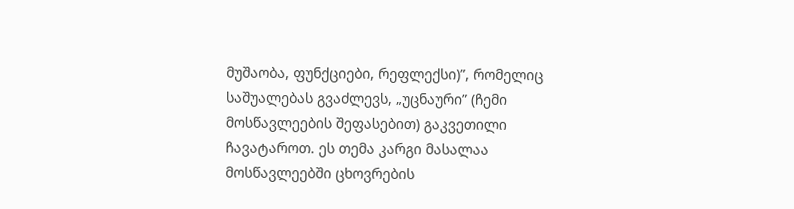მუშაობა, ფუნქციები, რეფლექსი)”, რომელიც საშუალებას გვაძლევს, „უცნაური” (ჩემი მოსწავლეების შეფასებით) გაკვეთილი ჩავატაროთ. ეს თემა კარგი მასალაა მოსწავლეებში ცხოვრების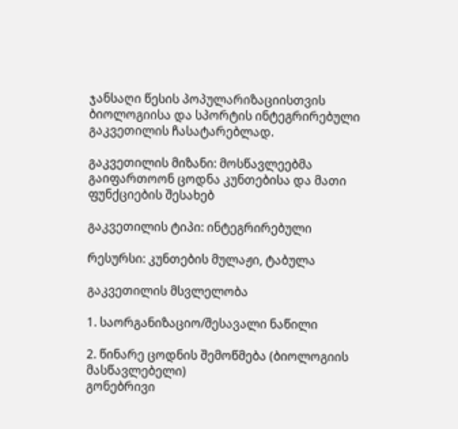ჯანსაღი წესის პოპულარიზაციისთვის ბიოლოგიისა და სპორტის ინტეგრირებული გაკვეთილის ჩასატარებლად.

გაკვეთილის მიზანი: მოსწავლეებმა გაიფართოონ ცოდნა კუნთებისა და მათი ფუნქციების შესახებ

გაკვეთილის ტიპი: ინტეგრირებული

რესურსი: კუნთების მულაჟი, ტაბულა

გაკვეთილის მსვლელობა

1. საორგანიზაციო/შესავალი ნაწილი

2. წინარე ცოდნის შემოწმება (ბიოლოგიის მასწავლებელი)
გონებრივი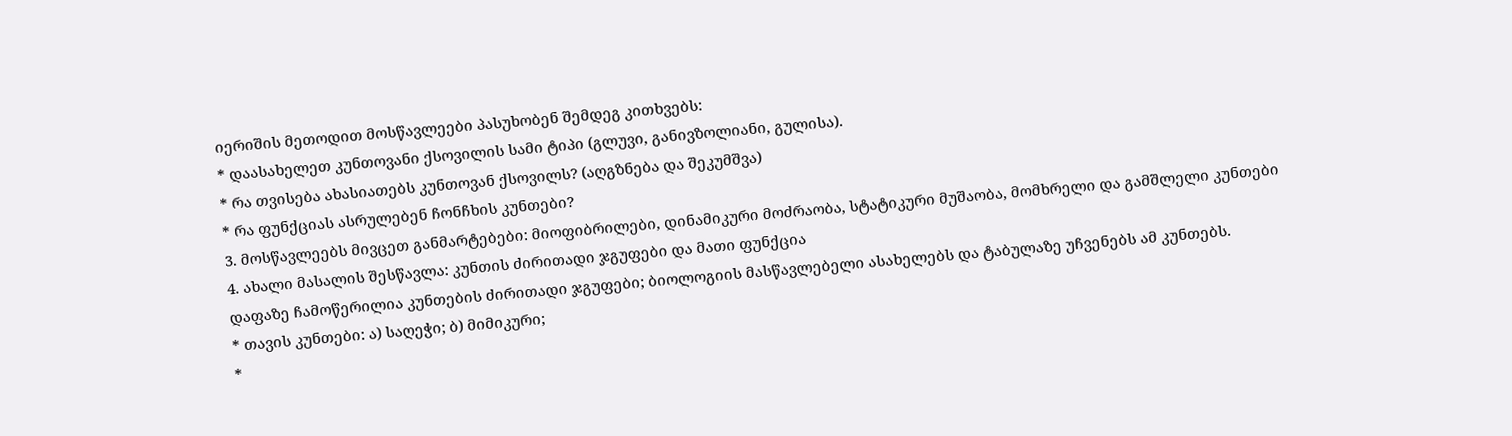იერიშის მეთოდით მოსწავლეები პასუხობენ შემდეგ კითხვებს:
* დაასახელეთ კუნთოვანი ქსოვილის სამი ტიპი (გლუვი, განივზოლიანი, გულისა).
* რა თვისება ახასიათებს კუნთოვან ქსოვილს? (აღგზნება და შეკუმშვა)
* რა ფუნქციას ასრულებენ ჩონჩხის კუნთები?
3. მოსწავლეებს მივცეთ განმარტებები: მიოფიბრილები, დინამიკური მოძრაობა, სტატიკური მუშაობა, მომხრელი და გამშლელი კუნთები
4. ახალი მასალის შესწავლა: კუნთის ძირითადი ჯგუფები და მათი ფუნქცია
დაფაზე ჩამოწერილია კუნთების ძირითადი ჯგუფები; ბიოლოგიის მასწავლებელი ასახელებს და ტაბულაზე უჩვენებს ამ კუნთებს.
* თავის კუნთები: ა) საღეჭი; ბ) მიმიკური;
*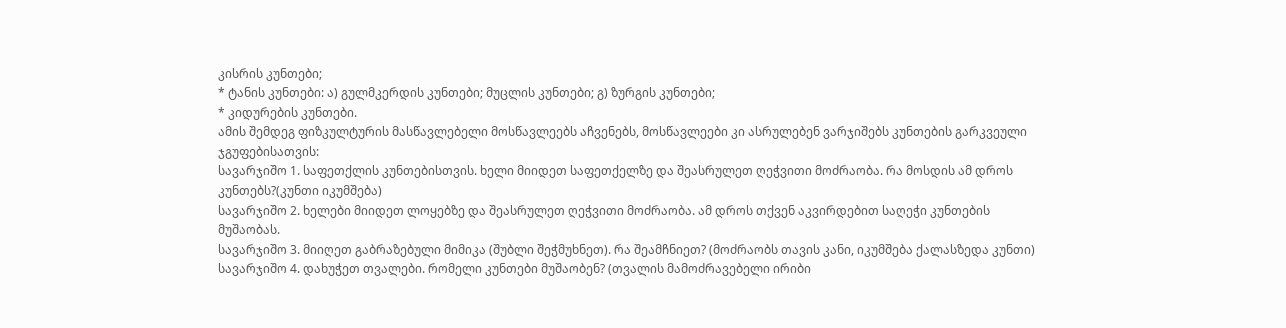კისრის კუნთები;
* ტანის კუნთები: ა) გულმკერდის კუნთები; მუცლის კუნთები; გ) ზურგის კუნთები;
* კიდურების კუნთები.
ამის შემდეგ ფიზკულტურის მასწავლებელი მოსწავლეებს აჩვენებს, მოსწავლეები კი ასრულებენ ვარჯიშებს კუნთების გარკვეული ჯგუფებისათვის:
სავარჯიშო 1. საფეთქლის კუნთებისთვის. ხელი მიიდეთ საფეთქელზე და შეასრულეთ ღეჭვითი მოძრაობა. რა მოსდის ამ დროს კუნთებს?(კუნთი იკუმშება)
სავარჯიშო 2. ხელები მიიდეთ ლოყებზე და შეასრულეთ ღეჭვითი მოძრაობა. ამ დროს თქვენ აკვირდებით საღეჭი კუნთების მუშაობას.
სავარჯიშო 3. მიიღეთ გაბრაზებული მიმიკა (შუბლი შეჭმუხნეთ). რა შეამჩნიეთ? (მოძრაობს თავის კანი, იკუმშება ქალასზედა კუნთი)
სავარჯიშო 4. დახუჭეთ თვალები. რომელი კუნთები მუშაობენ? (თვალის მამოძრავებელი ირიბი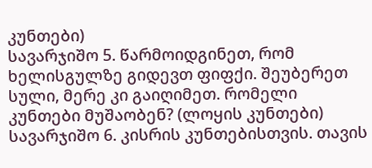კუნთები)
სავარჯიშო 5. წარმოიდგინეთ, რომ ხელისგულზე გიდევთ ფიფქი. შეუბერეთ სული, მერე კი გაიღიმეთ. რომელი კუნთები მუშაობენ? (ლოყის კუნთები)
სავარჯიშო 6. კისრის კუნთებისთვის. თავის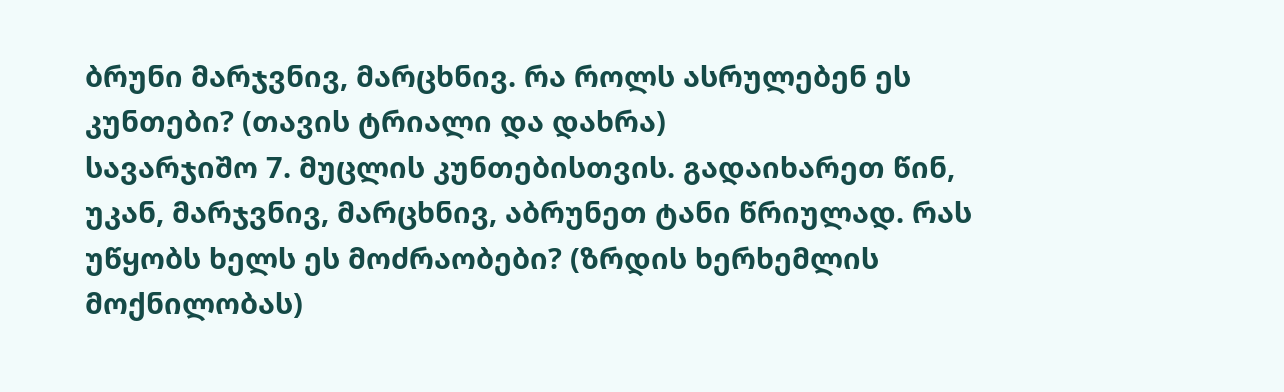ბრუნი მარჯვნივ, მარცხნივ. რა როლს ასრულებენ ეს კუნთები? (თავის ტრიალი და დახრა)
სავარჯიშო 7. მუცლის კუნთებისთვის. გადაიხარეთ წინ, უკან, მარჯვნივ, მარცხნივ, აბრუნეთ ტანი წრიულად. რას უწყობს ხელს ეს მოძრაობები? (ზრდის ხერხემლის მოქნილობას)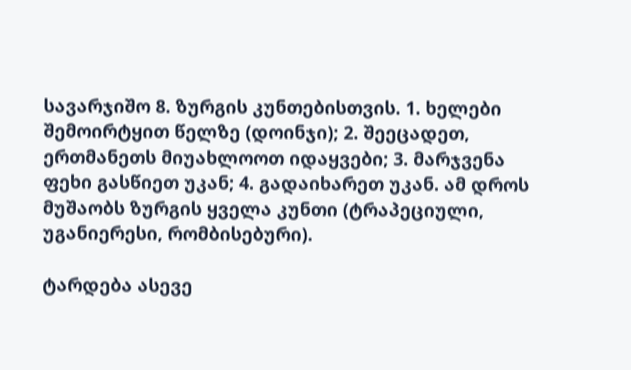სავარჯიშო 8. ზურგის კუნთებისთვის. 1. ხელები შემოირტყით წელზე (დოინჯი); 2. შეეცადეთ, ერთმანეთს მიუახლოოთ იდაყვები; 3. მარჯვენა ფეხი გასწიეთ უკან; 4. გადაიხარეთ უკან. ამ დროს მუშაობს ზურგის ყველა კუნთი (ტრაპეციული, უგანიერესი, რომბისებური).

ტარდება ასევე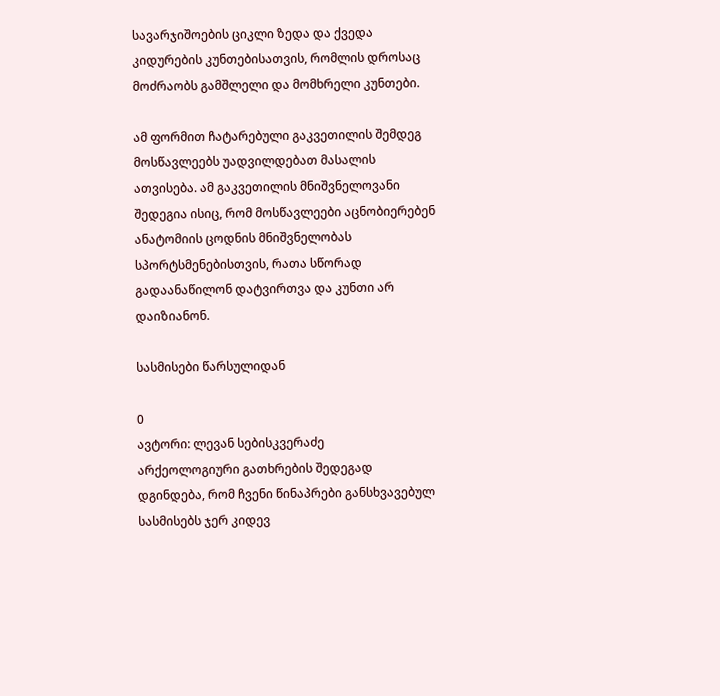სავარჯიშოების ციკლი ზედა და ქვედა კიდურების კუნთებისათვის, რომლის დროსაც მოძრაობს გამშლელი და მომხრელი კუნთები.

ამ ფორმით ჩატარებული გაკვეთილის შემდეგ მოსწავლეებს უადვილდებათ მასალის ათვისება. ამ გაკვეთილის მნიშვნელოვანი შედეგია ისიც, რომ მოსწავლეები აცნობიერებენ ანატომიის ცოდნის მნიშვნელობას სპორტსმენებისთვის, რათა სწორად გადაანაწილონ დატვირთვა და კუნთი არ დაიზიანონ.

სასმისები წარსულიდან

0
ავტორი: ლევან სებისკვერაძე
არქეოლოგიური გათხრების შედეგად დგინდება, რომ ჩვენი წინაპრები განსხვავებულ სასმისებს ჯერ კიდევ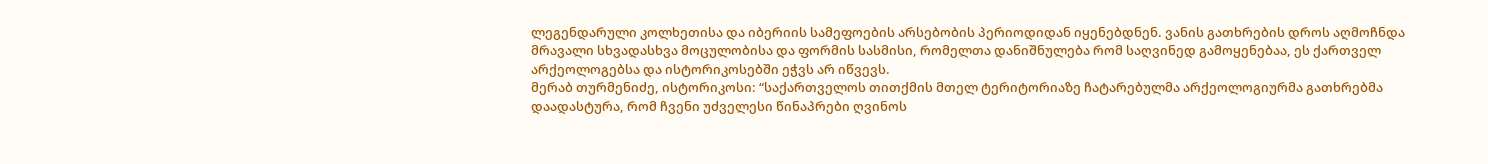ლეგენდარული კოლხეთისა და იბერიის სამეფოების არსებობის პერიოდიდან იყენებდნენ. ვანის გათხრების დროს აღმოჩნდა მრავალი სხვადასხვა მოცულობისა და ფორმის სასმისი, რომელთა დანიშნულება რომ საღვინედ გამოყენებაა, ეს ქართველ არქეოლოგებსა და ისტორიკოსებში ეჭვს არ იწვევს.
მერაბ თურმენიძე, ისტორიკოსი: “საქართველოს თითქმის მთელ ტერიტორიაზე ჩატარებულმა არქეოლოგიურმა გათხრებმა დაადასტურა, რომ ჩვენი უძველესი წინაპრები ღვინოს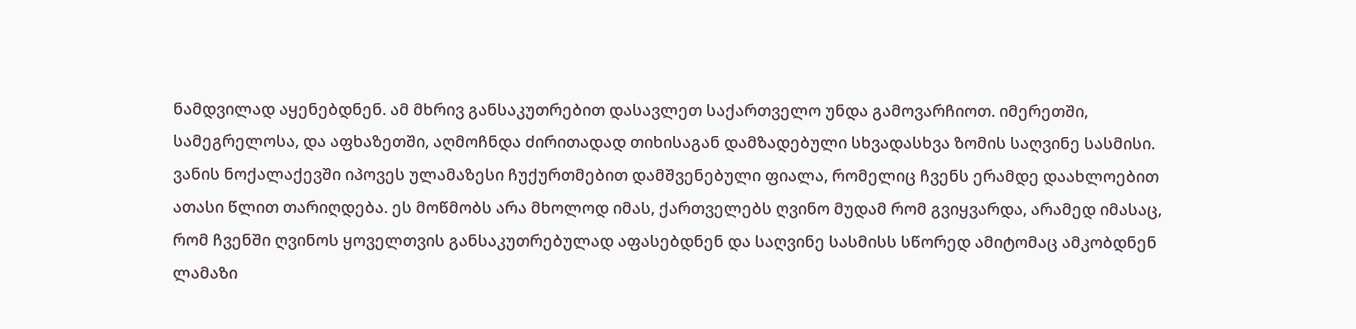ნამდვილად აყენებდნენ. ამ მხრივ განსაკუთრებით დასავლეთ საქართველო უნდა გამოვარჩიოთ. იმერეთში, სამეგრელოსა, და აფხაზეთში, აღმოჩნდა ძირითადად თიხისაგან დამზადებული სხვადასხვა ზომის საღვინე სასმისი. ვანის ნოქალაქევში იპოვეს ულამაზესი ჩუქურთმებით დამშვენებული ფიალა, რომელიც ჩვენს ერამდე დაახლოებით ათასი წლით თარიღდება. ეს მოწმობს არა მხოლოდ იმას, ქართველებს ღვინო მუდამ რომ გვიყვარდა, არამედ იმასაც, რომ ჩვენში ღვინოს ყოველთვის განსაკუთრებულად აფასებდნენ და საღვინე სასმისს სწორედ ამიტომაც ამკობდნენ ლამაზი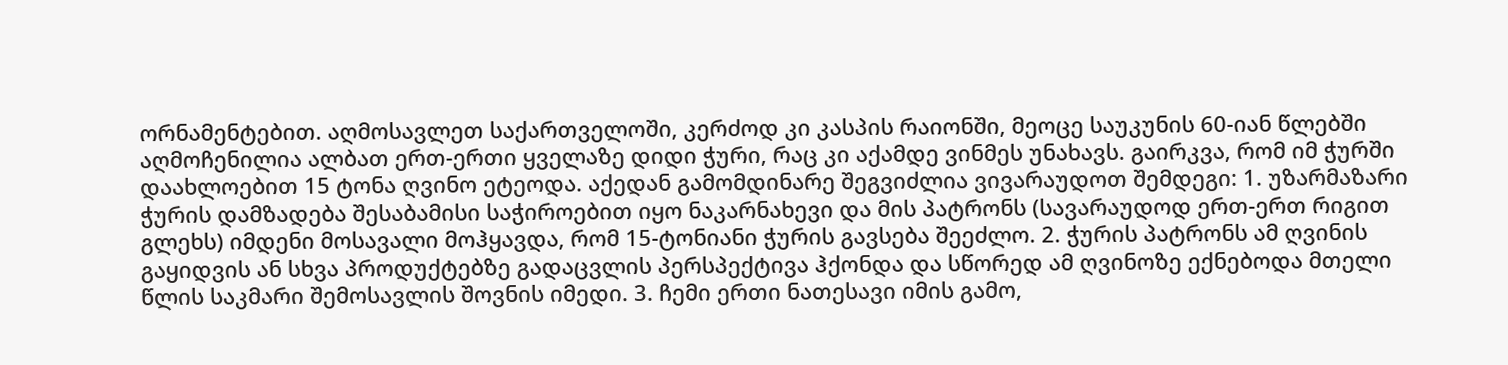ორნამენტებით. აღმოსავლეთ საქართველოში, კერძოდ კი კასპის რაიონში, მეოცე საუკუნის 60-იან წლებში აღმოჩენილია ალბათ ერთ-ერთი ყველაზე დიდი ჭური, რაც კი აქამდე ვინმეს უნახავს. გაირკვა, რომ იმ ჭურში დაახლოებით 15 ტონა ღვინო ეტეოდა. აქედან გამომდინარე შეგვიძლია ვივარაუდოთ შემდეგი: 1. უზარმაზარი ჭურის დამზადება შესაბამისი საჭიროებით იყო ნაკარნახევი და მის პატრონს (სავარაუდოდ ერთ-ერთ რიგით გლეხს) იმდენი მოსავალი მოჰყავდა, რომ 15-ტონიანი ჭურის გავსება შეეძლო. 2. ჭურის პატრონს ამ ღვინის გაყიდვის ან სხვა პროდუქტებზე გადაცვლის პერსპექტივა ჰქონდა და სწორედ ამ ღვინოზე ექნებოდა მთელი წლის საკმარი შემოსავლის შოვნის იმედი. 3. ჩემი ერთი ნათესავი იმის გამო,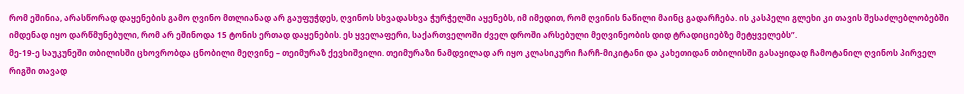რომ ეშინია, არასწორად დაყენების გამო ღვინო მთლიანად არ გაუფუჭდეს, ღვინოს სხვადასხვა ჭურჭელში აყენებს, იმ იმედით, რომ ღვინის ნაწილი მაინც გადარჩება. ის კასპელი გლეხი კი თავის შესაძლებლობებში იმდენად იყო დარწმუნებული, რომ არ ეშინოდა 15 ტონის ერთად დაყენების. ეს ყველაფერი, საქართველოში ძველ დროში არსებული მეღვინეობის დიდ ტრადიციებზე მეტყველებს”.
მე-19-ე საუკუნეში თბილისში ცხოვრობდა ცნობილი მეღვინე – თეიმურაზ ქევხიშვილი. თეიმურაზი ნამდვილად არ იყო კლასიკური ჩარჩ-მიკიტანი და კახეთიდან თბილისში გასაყიდად ჩამოტანილ ღვინოს პირველ რიგში თავად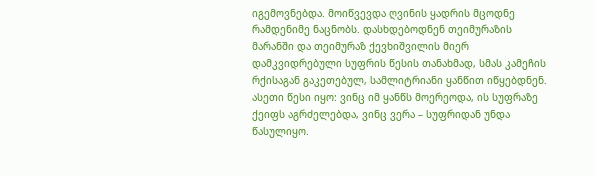იგემოვნებდა. მოიწვევდა ღვინის ყადრის მცოდნე რამდენიმე ნაცნობს. დასხდებოდნენ თეიმურაზის მარანში და თეიმურაზ ქევხიშვილის მიერ დამკვიდრებული სუფრის წესის თანახმად, სმას კამეჩის რქისაგან გაკეთებულ, სამლიტრიანი ყანწით იწყებდნენ. ასეთი წესი იყო: ვინც იმ ყანწს მოერეოდა, ის სუფრაზე ქეიფს აგრძელებდა, ვინც ვერა – სუფრიდან უნდა წასულიყო.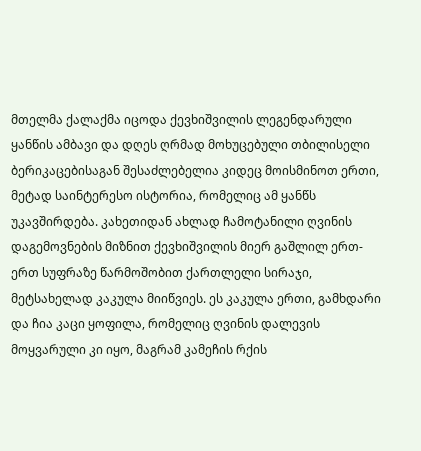მთელმა ქალაქმა იცოდა ქევხიშვილის ლეგენდარული ყანწის ამბავი და დღეს ღრმად მოხუცებული თბილისელი ბერიკაცებისაგან შესაძლებელია კიდეც მოისმინოთ ერთი, მეტად საინტერესო ისტორია, რომელიც ამ ყანწს უკავშირდება. კახეთიდან ახლად ჩამოტანილი ღვინის დაგემოვნების მიზნით ქევხიშვილის მიერ გაშლილ ერთ-ერთ სუფრაზე წარმოშობით ქართლელი სირაჯი, მეტსახელად კაკულა მიიწვიეს. ეს კაკულა ერთი, გამხდარი და ჩია კაცი ყოფილა, რომელიც ღვინის დალევის მოყვარული კი იყო, მაგრამ კამეჩის რქის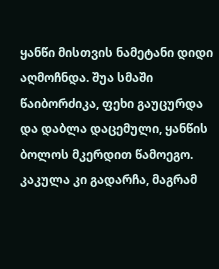ყანწი მისთვის ნამეტანი დიდი აღმოჩნდა. შუა სმაში წაიბორძიკა, ფეხი გაუცურდა და დაბლა დაცემული, ყანწის ბოლოს მკერდით წამოეგო. კაკულა კი გადარჩა, მაგრამ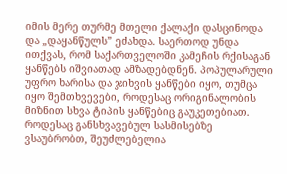იმის მერე თურმე მთელი ქალაქი დასცინოდა და „დაყანწულს” ეძახდა. საერთოდ უნდა ითქვას, რომ საქართველოში კამეჩის რქისაგან ყანწებს იშვიათად ამზადებდნენ. პოპულარული უფრო ხარისა და ჯიხვის ყანწები იყო, თუმცა იყო შემთხვევები, როდესაც ორიგინალობის მიზნით სხვა ტიპის ყანწებიც გაუკეთებიათ.
როდესაც განსხვავებულ სასმისებზე ვსაუბრობთ, შეუძლებელია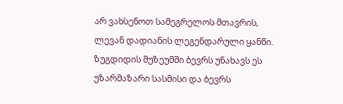არ ვახსენოთ სამეგრელოს მთავრის, ლევან დადიანის ლეგენდარული ყანწი. ზუგდიდის მუზეუმში ბევრს უნახავს ეს უზარმაზარი სასმისი და ბევრს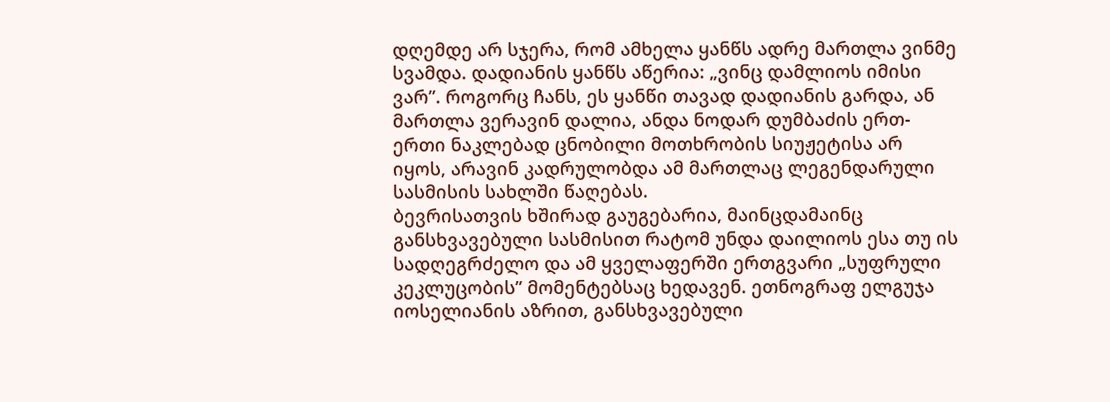დღემდე არ სჯერა, რომ ამხელა ყანწს ადრე მართლა ვინმე სვამდა. დადიანის ყანწს აწერია: „ვინც დამლიოს იმისი ვარ”. როგორც ჩანს, ეს ყანწი თავად დადიანის გარდა, ან მართლა ვერავინ დალია, ანდა ნოდარ დუმბაძის ერთ-ერთი ნაკლებად ცნობილი მოთხრობის სიუჟეტისა არ იყოს, არავინ კადრულობდა ამ მართლაც ლეგენდარული სასმისის სახლში წაღებას.
ბევრისათვის ხშირად გაუგებარია, მაინცდამაინც განსხვავებული სასმისით რატომ უნდა დაილიოს ესა თუ ის სადღეგრძელო და ამ ყველაფერში ერთგვარი „სუფრული კეკლუცობის” მომენტებსაც ხედავენ. ეთნოგრაფ ელგუჯა იოსელიანის აზრით, განსხვავებული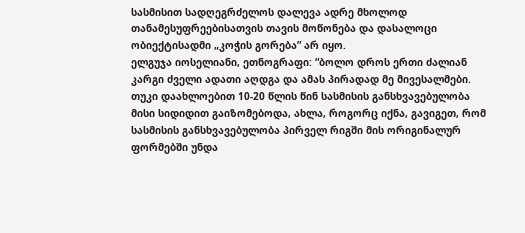სასმისით სადღეგრძელოს დალევა ადრე მხოლოდ თანამესუფრეებისათვის თავის მოწონება და დასალოცი ობიექტისადმი „კოჭის გორება” არ იყო.
ელგუჯა იოსელიანი, ეთნოგრაფი: “ბოლო დროს ერთი ძალიან კარგი ძველი ადათი აღდგა და ამას პირადად მე მივესალმები. თუკი დაახლოებით 10-20 წლის წინ სასმისის განსხვავებულობა მისი სიდიდით გაიზომებოდა, ახლა, როგორც იქნა, გავიგეთ, რომ სასმისის განსხვავებულობა პირველ რიგში მის ორიგინალურ ფორმებში უნდა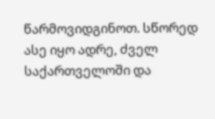წარმოვიდგინოთ. სწორედ ასე იყო ადრე, ძველ საქართველოში და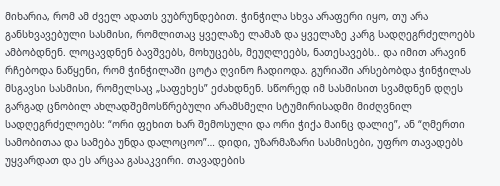მიხარია, რომ ამ ძველ ადათს ვუბრუნდებით. ჭინჭილა სხვა არაფერი იყო, თუ არა განსხვავებული სასმისი, რომლითაც ყველაზე ლამაზ და ყველაზე კარგ სადღეგრძელოებს ამბობდნენ. ლოცავდნენ ბავშვებს, მოხუცებს, მეუღლეებს, ნათესავებს.. და იმით არავინ რჩებოდა ნაწყენი, რომ ჭინჭილაში ცოტა ღვინო ჩადიოდა. გურიაში არსებობდა ჭინჭილას მსგავსი სასმისი, რომელსაც „საფეხეს” ეძახდნენ. სწორედ იმ სასმისით სვამდნენ დღეს გარგად ცნობილ ახლადშემოსწრებული არამსმელი სტუმირისადმი მიძღვნილ სადღეგრძელოებს: “ორი ფეხით ხარ შემოსული და ორი ჭიქა მაინც დალიე”, ან “ღმერთი სამობითაა და სამება უნდა დალოცოო”… დიდი, უზარმაზარი სასმისები, უფრო თავადებს უყვარდათ და ეს არცაა გასაკვირი. თავადების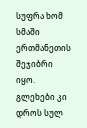სუფრა ხომ სმაში ერთმანეთის შეჯიბრი იყო. გლეხები კი დროს სულ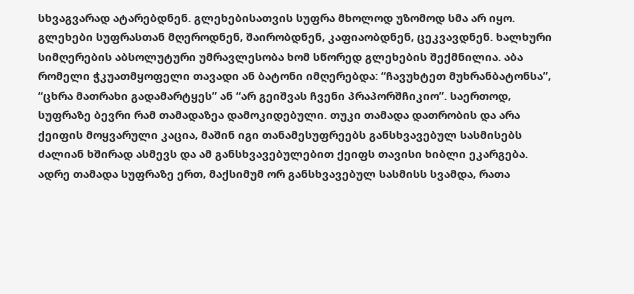სხვაგვარად ატარებდნენ. გლეხებისათვის სუფრა მხოლოდ უზომოდ სმა არ იყო. გლეხები სუფრასთან მღეროდნენ, შაირობდნენ, კაფიაობდნენ, ცეკვავდნენ. ხალხური სიმღერების აბსოლუტური უმრავლესობა ხომ სწორედ გლეხების შექმნილია. აბა რომელი ჭკუათმყოფელი თავადი ან ბატონი იმღერებდა: “ჩავუხტეთ მუხრანბატონსა”, “ცხრა მათრახი გადამარტყეს” ან “არ გეიშვას ჩვენი პრაპორშჩიკიო”. საერთოდ, სუფრაზე ბევრი რამ თამადაზეა დამოკიდებული. თუკი თამადა დათრობის და არა ქეიფის მოყვარული კაცია, მაშინ იგი თანამესუფრეებს განსხვავებულ სასმისებს ძალიან ხშირად ასმევს და ამ განსხვავებულებით ქეიფს თავისი ხიბლი ეკარგება. ადრე თამადა სუფრაზე ერთ, მაქსიმუმ ორ განსხვავებულ სასმისს სვამდა, რათა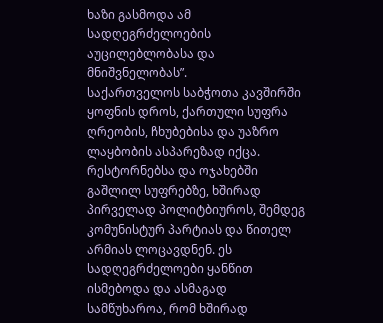ხაზი გასმოდა ამ სადღეგრძელოების აუცილებლობასა და მნიშვნელობას”.
საქართველოს საბჭოთა კავშირში ყოფნის დროს, ქართული სუფრა ღრეობის, ჩხუბებისა და უაზრო ლაყბობის ასპარეზად იქცა. რესტორნებსა და ოჯახებში გაშლილ სუფრებზე, ხშირად პირველად პოლიტბიუროს, შემდეგ კომუნისტურ პარტიას და წითელ არმიას ლოცავდნენ. ეს სადღეგრძელოები ყანწით ისმებოდა და ასმაგად სამწუხაროა, რომ ხშირად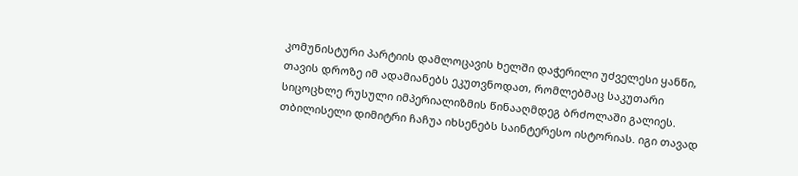კომუნისტური პარტიის დამლოცავის ხელში დაჭერილი უძველესი ყანწი, თავის დროზე იმ ადამიანებს ეკუთვნოდათ, რომლებმაც საკუთარი სიცოცხლე რუსული იმპერიალიზმის წინააღმდეგ ბრძოლაში გალიეს. თბილისელი დიმიტრი ჩაჩუა იხსენებს საინტერესო ისტორიას. იგი თავად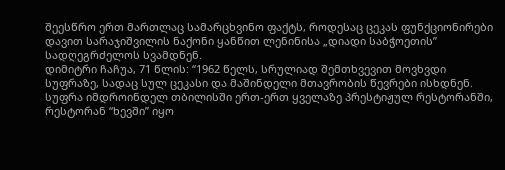შეესწრო ერთ მართლაც სამარცხვინო ფაქტს, როდესაც ცეკას ფუნქციონირები დავით სარაჯიშვილის ნაქონი ყანწით ლენინისა „დიადი საბჭოეთის” სადღეგრძელოს სვამდნენ.
დიმიტრი ჩაჩუა, 71 წლის: “1962 წელს, სრულიად შემთხვევით მოვხვდი სუფრაზე, სადაც სულ ცეკასი და მაშინდელი მთავრობის წევრები ისხდნენ. სუფრა იმდროინდელ თბილისში ერთ-ერთ ყველაზე პრესტიჟულ რესტორანში, რესტორან “ხევში” იყო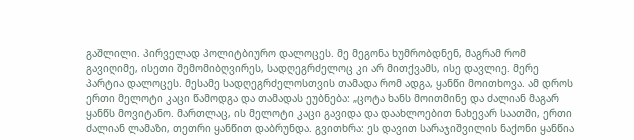გაშლილი. პირველად პოლიტბიურო დალოცეს. მე მეგონა ხუმრობდნენ, მაგრამ რომ გავიღიმე, ისეთი შემომიბღვირეს, სადღეგრძელოც კი არ მითქვამს, ისე დავლიე. მერე პარტია დალოცეს. მესამე სადღეგრძელოსთვის თამადა რომ ადგა, ყანწი მოითხოვა. ამ დროს ერთი მელოტი კაცი წამოდგა და თამადას ეუბნება: „ცოტა ხანს მოითმინე და ძალიან მაგარ ყანწს მოვიტანო. მართლაც, ის მელოტი კაცი გავიდა და დაახლოებით ნახევარ საათში, ერთი ძალიან ლამაზი, თეთრი ყანწით დაბრუნდა. გვითხრა: ეს დავით სარაჯიშვილის ნაქონი ყანწია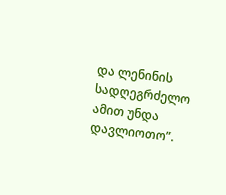და ლენინის სადღეგრძელო ამით უნდა დავლიოთო”.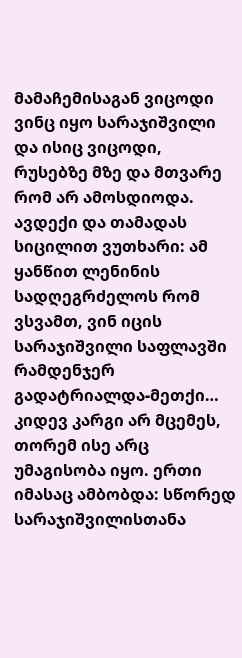მამაჩემისაგან ვიცოდი ვინც იყო სარაჯიშვილი და ისიც ვიცოდი, რუსებზე მზე და მთვარე რომ არ ამოსდიოდა. ავდექი და თამადას სიცილით ვუთხარი: ამ ყანწით ლენინის სადღეგრძელოს რომ ვსვამთ, ვინ იცის სარაჯიშვილი საფლავში რამდენჯერ გადატრიალდა-მეთქი… კიდევ კარგი არ მცემეს, თორემ ისე არც უმაგისობა იყო. ერთი იმასაც ამბობდა: სწორედ სარაჯიშვილისთანა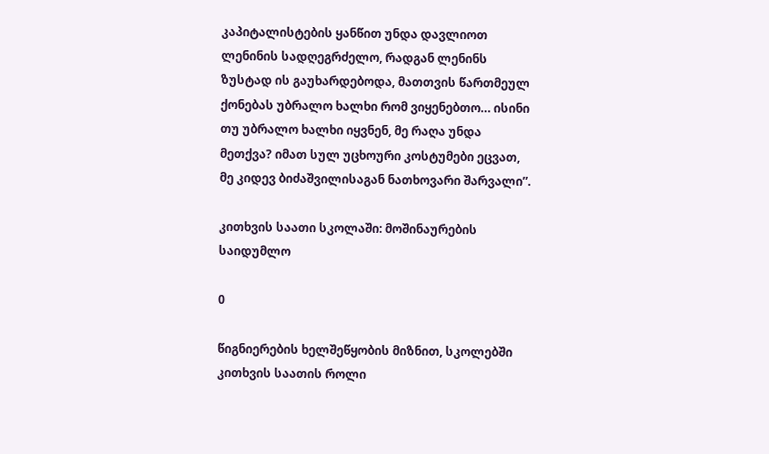კაპიტალისტების ყანწით უნდა დავლიოთ ლენინის სადღეგრძელო, რადგან ლენინს ზუსტად ის გაუხარდებოდა, მათთვის წართმეულ ქონებას უბრალო ხალხი რომ ვიყენებთო… ისინი თუ უბრალო ხალხი იყვნენ, მე რაღა უნდა მეთქვა? იმათ სულ უცხოური კოსტუმები ეცვათ, მე კიდევ ბიძაშვილისაგან ნათხოვარი შარვალი”.

კითხვის საათი სკოლაში: მოშინაურების საიდუმლო

0

წიგნიერების ხელშეწყობის მიზნით, სკოლებში კითხვის საათის როლი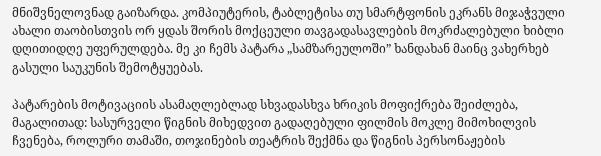მნიშვნელოვნად გაიზარდა. კომპიუტერის, ტაბლეტისა თუ სმარტფონის ეკრანს მიჯაჭვული ახალი თაობისთვის ორ ყდას შორის მოქცეული თავგადასავლების მოკრძალებული ხიბლი დღითიდღე უფერულდება. მე კი ჩემს პატარა „სამზარეულოში” ხანდახან მაინც ვახერხებ გასული საუკუნის შემოტყუებას.

პატარების მოტივაციის ასამაღლებლად სხვადასხვა ხრიკის მოფიქრება შეიძლება, მაგალითად: სასურველი წიგნის მიხედვით გადაღებული ფილმის მოკლე მიმოხილვის ჩვენება, როლური თამაში, თოჯინების თეატრის შექმნა და წიგნის პერსონაჟების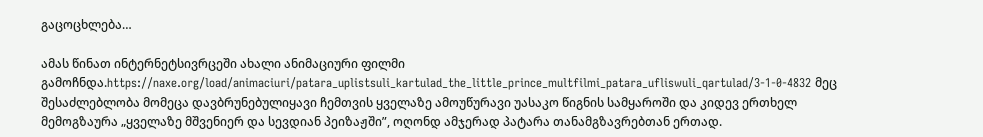გაცოცხლება…

ამას წინათ ინტერნეტსივრცეში ახალი ანიმაციური ფილმი გამოჩნდა.https://naxe.org/load/animaciuri/patara_uplistsuli_kartulad_the_little_prince_multfilmi_patara_ufliswuli_qartulad/3-1-0-4832 მეც შესაძლებლობა მომეცა დავბრუნებულიყავი ჩემთვის ყველაზე ამოუწურავი უასაკო წიგნის სამყაროში და კიდევ ერთხელ მემოგზაურა „ყველაზე მშვენიერ და სევდიან პეიზაჟში”, ოღონდ ამჯერად პატარა თანამგზავრებთან ერთად.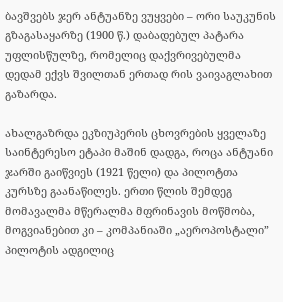ბავშვებს ჯერ ანტუანზე ვუყვები – ორი საუკუნის გზაგასაყარზე (1900 წ.) დაბადებულ პატარა უფლისწულზე, რომელიც დაქვრივებულმა დედამ ექვს შვილთან ერთად რის ვაივაგლახით გაზარდა.

ახალგაზრდა ეკზიუპერის ცხოვრების ყველაზე საინტერესო ეტაპი მაშინ დადგა, როცა ანტუანი ჯარში გაიწვიეს (1921 წელი) და პილოტთა კურსზე გაანაწილეს. ერთი წლის შემდეგ მომავალმა მწერალმა მფრინავის მოწმობა, მოგვიანებით კი – კომპანიაში „აეროპოსტალი” პილოტის ადგილიც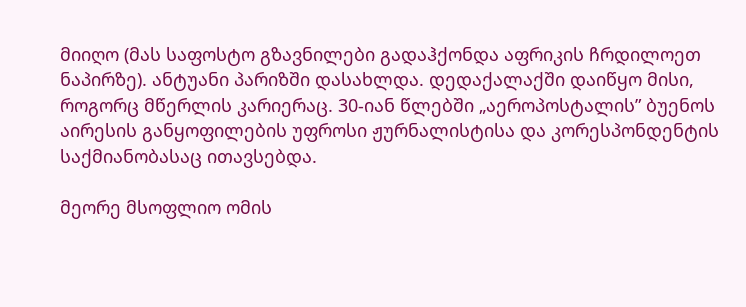მიიღო (მას საფოსტო გზავნილები გადაჰქონდა აფრიკის ჩრდილოეთ ნაპირზე). ანტუანი პარიზში დასახლდა. დედაქალაქში დაიწყო მისი, როგორც მწერლის კარიერაც. 30-იან წლებში „აეროპოსტალის” ბუენოს აირესის განყოფილების უფროსი ჟურნალისტისა და კორესპონდენტის საქმიანობასაც ითავსებდა.

მეორე მსოფლიო ომის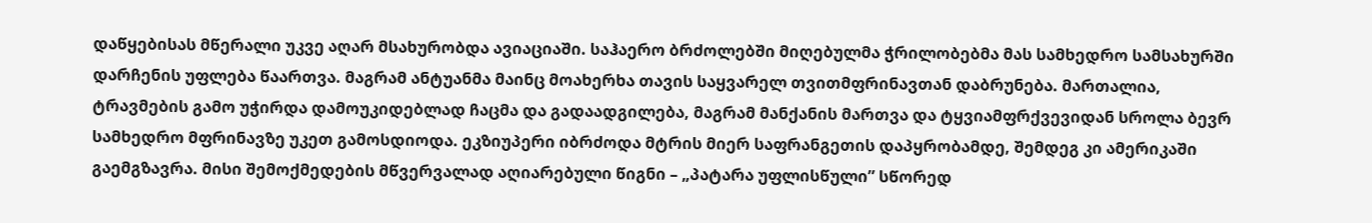დაწყებისას მწერალი უკვე აღარ მსახურობდა ავიაციაში. საჰაერო ბრძოლებში მიღებულმა ჭრილობებმა მას სამხედრო სამსახურში დარჩენის უფლება წაართვა. მაგრამ ანტუანმა მაინც მოახერხა თავის საყვარელ თვითმფრინავთან დაბრუნება. მართალია, ტრავმების გამო უჭირდა დამოუკიდებლად ჩაცმა და გადაადგილება, მაგრამ მანქანის მართვა და ტყვიამფრქვევიდან სროლა ბევრ სამხედრო მფრინავზე უკეთ გამოსდიოდა. ეკზიუპერი იბრძოდა მტრის მიერ საფრანგეთის დაპყრობამდე, შემდეგ კი ამერიკაში გაემგზავრა. მისი შემოქმედების მწვერვალად აღიარებული წიგნი – „პატარა უფლისწული” სწორედ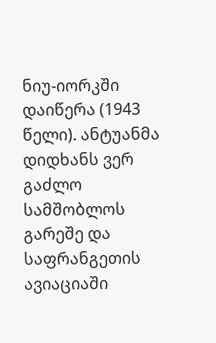ნიუ-იორკში დაიწერა (1943 წელი). ანტუანმა დიდხანს ვერ გაძლო სამშობლოს გარეშე და საფრანგეთის ავიაციაში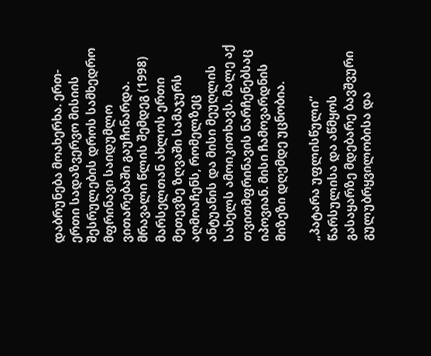დაბრუნება მოახერხა. ერთ-ერთი სადაზვერვო მისიის შესრულების დროს სამხედრო მფრინავი საიდუმლო ვითარებაში გაუჩინარდა.
მრავალი წლის შემდეგ (1998) მარსელთან ახლოს ერთი მეთევზე ზღვაში სამაჯურს აღმოაჩენს, რომელზეც ანტუანის და მისი მეუღლის სახელს ამოიკითხავს. მალე აქ თვითმფრინავის ნარჩენებსაც იპოვიან. მისი ჩამოვარდნის მიზეზი დღემდე უცნობია.

„პატარა უფლისწული” წარსულისა და აწმყოს გასაყარზე მდებარე ბავშვური გულუბრყვილობისა და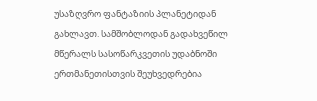უსაზღვრო ფანტაზიის პლანეტიდან გახლავთ. სამშობლოდან გადახვეწილ მწერალს სასოწარკვეთის უდაბნოში ერთმანეთისთვის შეუხვედრებია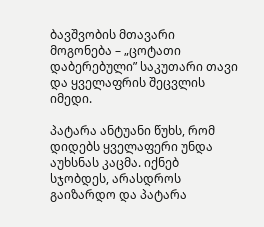ბავშვობის მთავარი მოგონება – „ცოტათი დაბერებული” საკუთარი თავი და ყველაფრის შეცვლის იმედი.

პატარა ანტუანი წუხს, რომ დიდებს ყველაფერი უნდა აუხსნას კაცმა. იქნებ სჯობდეს, არასდროს გაიზარდო და პატარა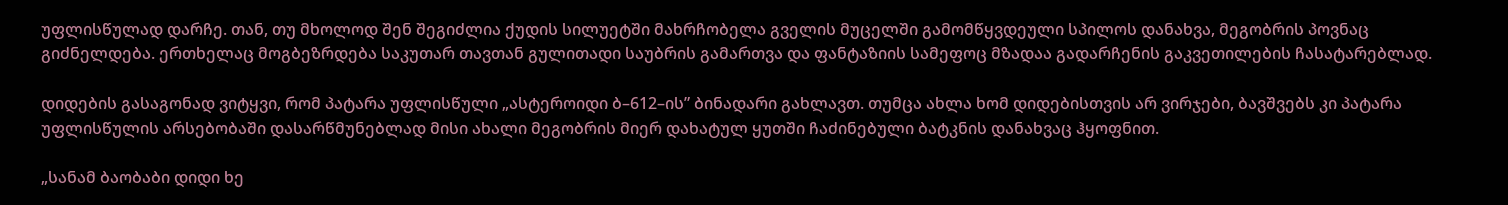უფლისწულად დარჩე. თან, თუ მხოლოდ შენ შეგიძლია ქუდის სილუეტში მახრჩობელა გველის მუცელში გამომწყვდეული სპილოს დანახვა, მეგობრის პოვნაც გიძნელდება. ერთხელაც მოგბეზრდება საკუთარ თავთან გულითადი საუბრის გამართვა და ფანტაზიის სამეფოც მზადაა გადარჩენის გაკვეთილების ჩასატარებლად.

დიდების გასაგონად ვიტყვი, რომ პატარა უფლისწული „ასტეროიდი ბ–612–ის” ბინადარი გახლავთ. თუმცა ახლა ხომ დიდებისთვის არ ვირჯები, ბავშვებს კი პატარა უფლისწულის არსებობაში დასარწმუნებლად მისი ახალი მეგობრის მიერ დახატულ ყუთში ჩაძინებული ბატკნის დანახვაც ჰყოფნით.

„სანამ ბაობაბი დიდი ხე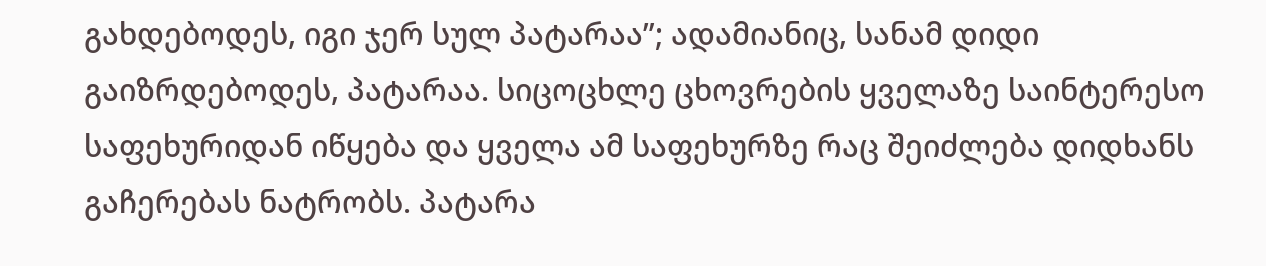გახდებოდეს, იგი ჯერ სულ პატარაა”; ადამიანიც, სანამ დიდი გაიზრდებოდეს, პატარაა. სიცოცხლე ცხოვრების ყველაზე საინტერესო საფეხურიდან იწყება და ყველა ამ საფეხურზე რაც შეიძლება დიდხანს გაჩერებას ნატრობს. პატარა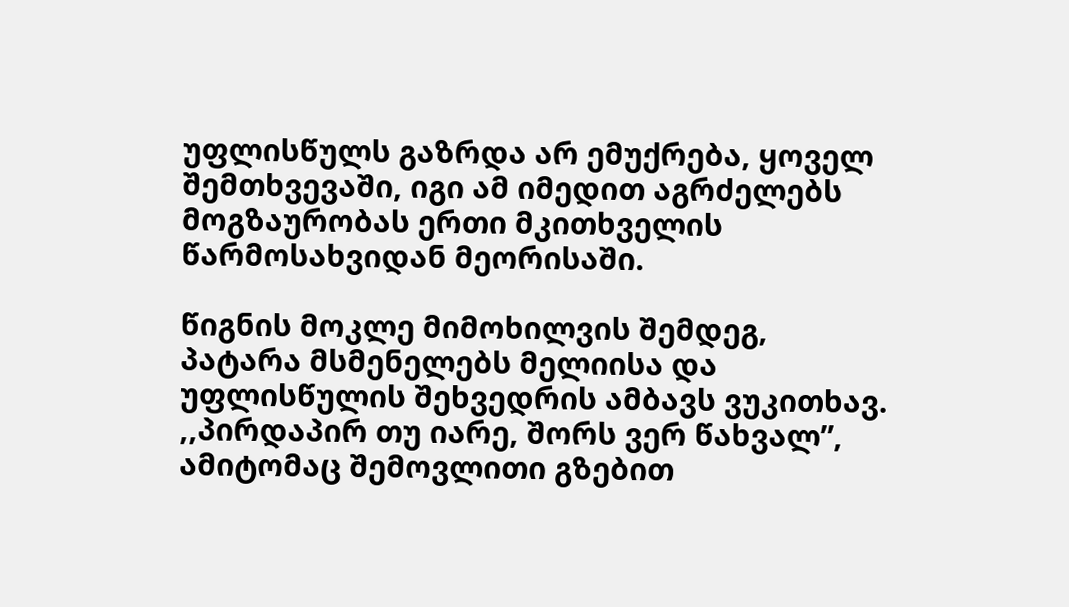უფლისწულს გაზრდა არ ემუქრება, ყოველ შემთხვევაში, იგი ამ იმედით აგრძელებს მოგზაურობას ერთი მკითხველის წარმოსახვიდან მეორისაში.

წიგნის მოკლე მიმოხილვის შემდეგ, პატარა მსმენელებს მელიისა და უფლისწულის შეხვედრის ამბავს ვუკითხავ. ,,პირდაპირ თუ იარე, შორს ვერ წახვალ”, ამიტომაც შემოვლითი გზებით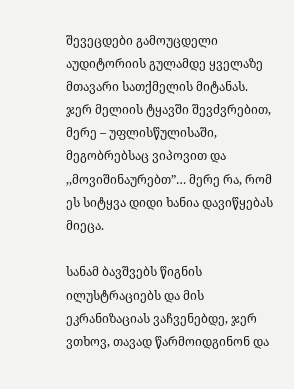შევეცდები გამოუცდელი აუდიტორიის გულამდე ყველაზე მთავარი სათქმელის მიტანას. ჯერ მელიის ტყავში შევძვრებით, მერე – უფლისწულისაში, მეგობრებსაც ვიპოვით და ,,მოვიშინაურებთ”… მერე რა, რომ ეს სიტყვა დიდი ხანია დავიწყებას მიეცა.

სანამ ბავშვებს წიგნის ილუსტრაციებს და მის ეკრანიზაციას ვაჩვენებდე, ჯერ ვთხოვ, თავად წარმოიდგინონ და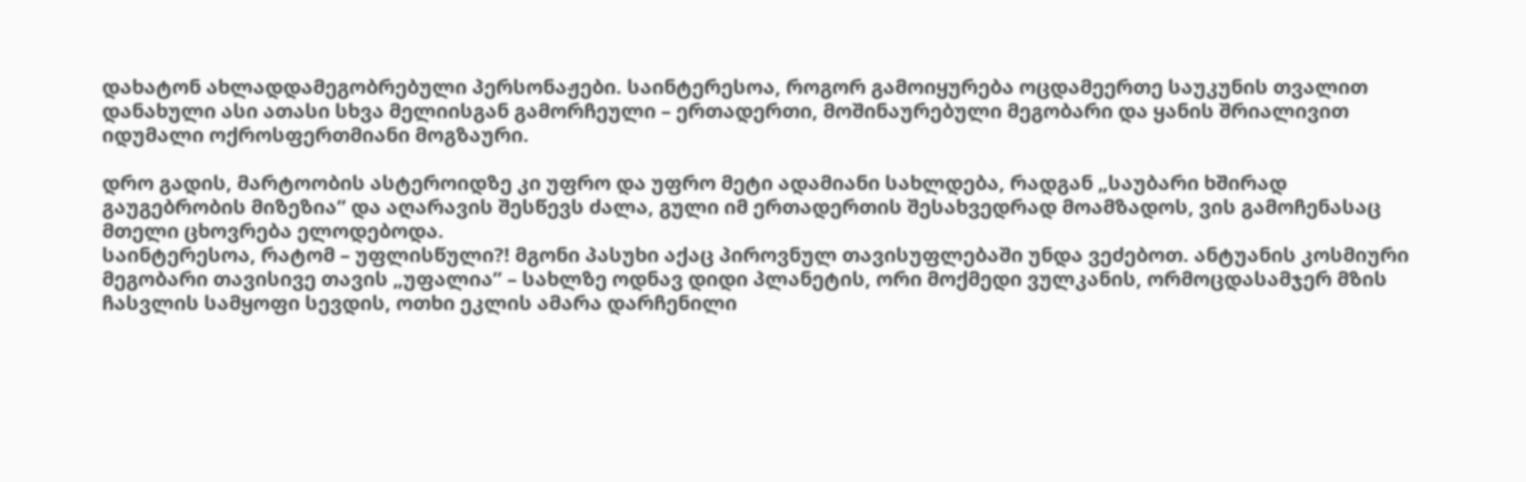დახატონ ახლადდამეგობრებული პერსონაჟები. საინტერესოა, როგორ გამოიყურება ოცდამეერთე საუკუნის თვალით დანახული ასი ათასი სხვა მელიისგან გამორჩეული – ერთადერთი, მოშინაურებული მეგობარი და ყანის შრიალივით იდუმალი ოქროსფერთმიანი მოგზაური.

დრო გადის, მარტოობის ასტეროიდზე კი უფრო და უფრო მეტი ადამიანი სახლდება, რადგან „საუბარი ხშირად გაუგებრობის მიზეზია” და აღარავის შესწევს ძალა, გული იმ ერთადერთის შესახვედრად მოამზადოს, ვის გამოჩენასაც მთელი ცხოვრება ელოდებოდა.
საინტერესოა, რატომ – უფლისწული?! მგონი პასუხი აქაც პიროვნულ თავისუფლებაში უნდა ვეძებოთ. ანტუანის კოსმიური მეგობარი თავისივე თავის „უფალია” – სახლზე ოდნავ დიდი პლანეტის, ორი მოქმედი ვულკანის, ორმოცდასამჯერ მზის ჩასვლის სამყოფი სევდის, ოთხი ეკლის ამარა დარჩენილი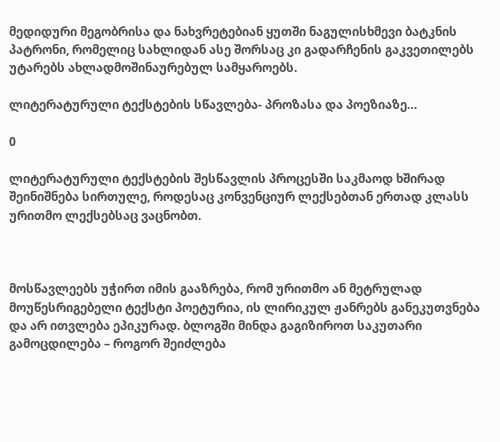მედიდური მეგობრისა და ნახვრეტებიან ყუთში ნაგულისხმევი ბატკნის პატრონი, რომელიც სახლიდან ასე შორსაც კი გადარჩენის გაკვეთილებს უტარებს ახლადმოშინაურებულ სამყაროებს.

ლიტერატურული ტექსტების სწავლება- პროზასა და პოეზიაზე…

0

ლიტერატურული ტექსტების შესწავლის პროცესში საკმაოდ ხშირად შეინიშნება სირთულე, როდესაც კონვენციურ ლექსებთან ერთად კლასს ურითმო ლექსებსაც ვაცნობთ.



მოსწავლეებს უჭირთ იმის გააზრება, რომ ურითმო ან მეტრულად მოუწესრიგებელი ტექსტი პოეტურია, ის ლირიკულ ჟანრებს განეკუთვნება და არ ითვლება ეპიკურად. ბლოგში მინდა გაგიზიროთ საკუთარი გამოცდილება – როგორ შეიძლება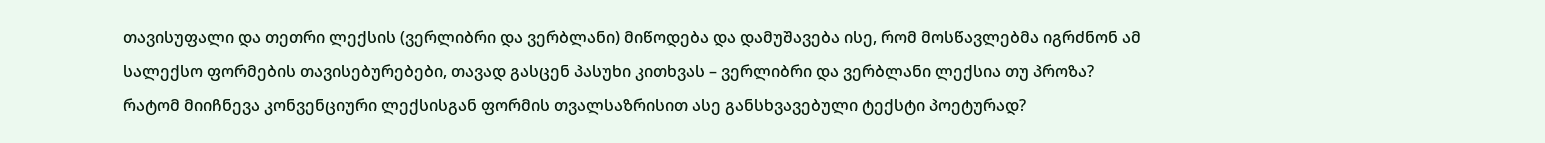თავისუფალი და თეთრი ლექსის (ვერლიბრი და ვერბლანი) მიწოდება და დამუშავება ისე, რომ მოსწავლებმა იგრძნონ ამ სალექსო ფორმების თავისებურებები, თავად გასცენ პასუხი კითხვას – ვერლიბრი და ვერბლანი ლექსია თუ პროზა? რატომ მიიჩნევა კონვენციური ლექსისგან ფორმის თვალსაზრისით ასე განსხვავებული ტექსტი პოეტურად?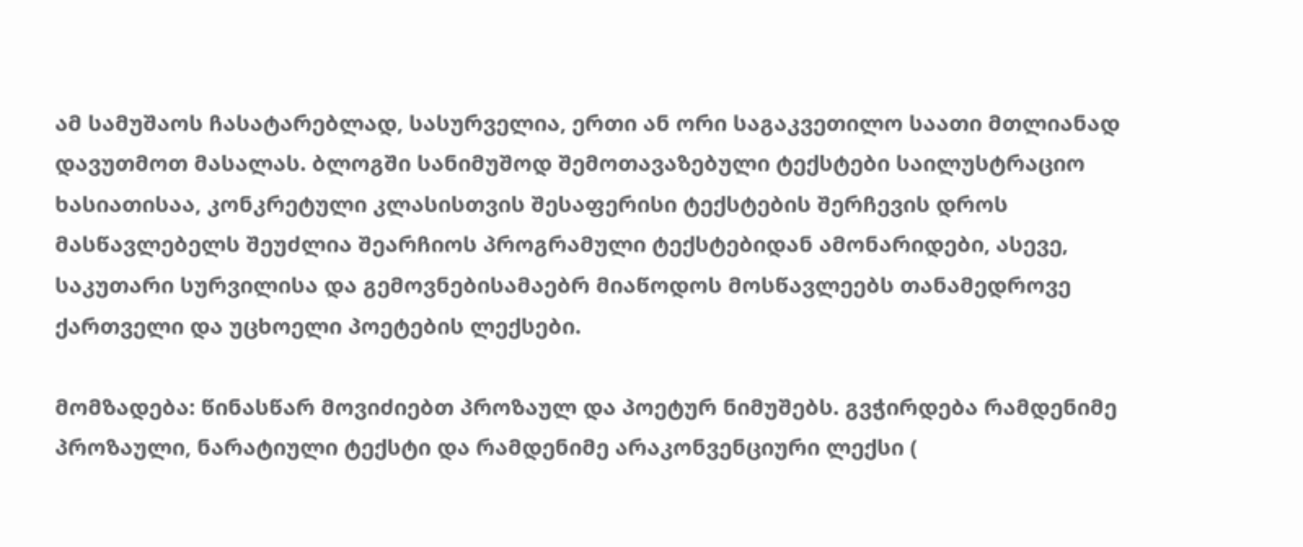ამ სამუშაოს ჩასატარებლად, სასურველია, ერთი ან ორი საგაკვეთილო საათი მთლიანად დავუთმოთ მასალას. ბლოგში სანიმუშოდ შემოთავაზებული ტექსტები საილუსტრაციო ხასიათისაა, კონკრეტული კლასისთვის შესაფერისი ტექსტების შერჩევის დროს მასწავლებელს შეუძლია შეარჩიოს პროგრამული ტექსტებიდან ამონარიდები, ასევე, საკუთარი სურვილისა და გემოვნებისამაებრ მიაწოდოს მოსწავლეებს თანამედროვე ქართველი და უცხოელი პოეტების ლექსები.

მომზადება: წინასწარ მოვიძიებთ პროზაულ და პოეტურ ნიმუშებს. გვჭირდება რამდენიმე პროზაული, ნარატიული ტექსტი და რამდენიმე არაკონვენციური ლექსი (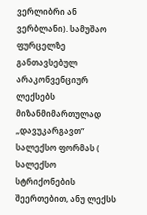ვერლიბრი ან ვერბლანი). სამუშაო ფურცელზე განთავსებულ არაკონვენციურ ლექსებს მიზანმიმართულად „დავუკარგავთ” სალექსო ფორმას ( სალექსო სტრიქონების შეერთებით, ანუ ლექსს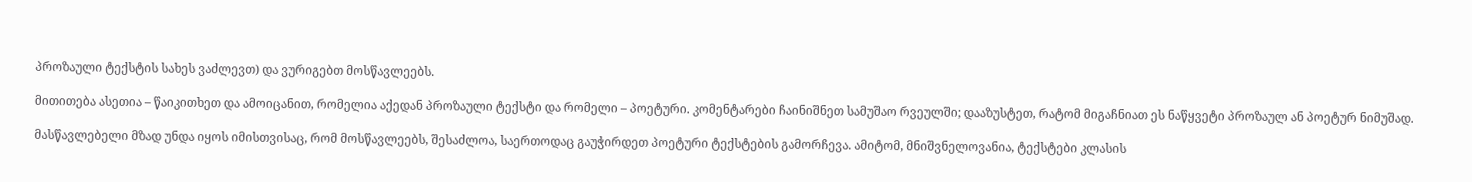პროზაული ტექსტის სახეს ვაძლევთ) და ვურიგებთ მოსწავლეებს.

მითითება ასეთია – წაიკითხეთ და ამოიცანით, რომელია აქედან პროზაული ტექსტი და რომელი – პოეტური. კომენტარები ჩაინიშნეთ სამუშაო რვეულში; დააზუსტეთ, რატომ მიგაჩნიათ ეს ნაწყვეტი პროზაულ ან პოეტურ ნიმუშად.

მასწავლებელი მზად უნდა იყოს იმისთვისაც, რომ მოსწავლეებს, შესაძლოა, საერთოდაც გაუჭირდეთ პოეტური ტექსტების გამორჩევა. ამიტომ, მნიშვნელოვანია, ტექსტები კლასის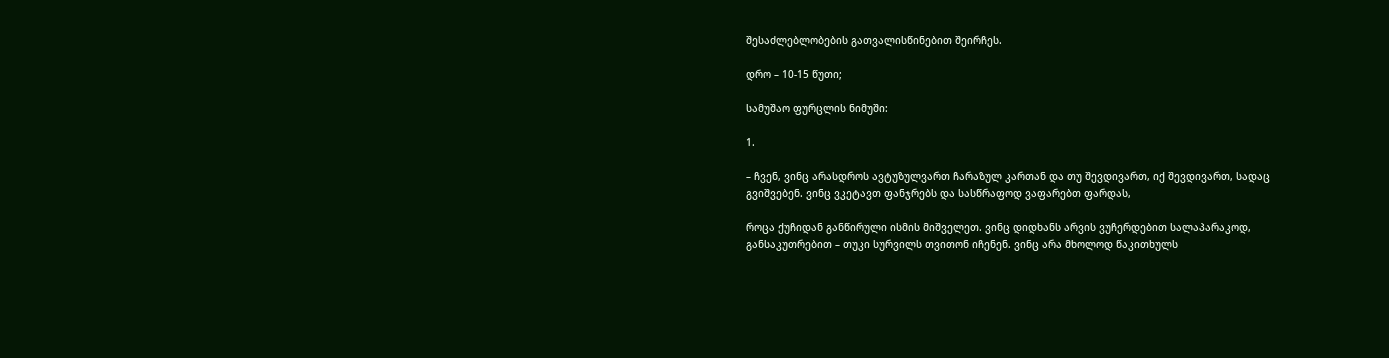შესაძლებლობების გათვალისწინებით შეირჩეს.

დრო – 10-15 წუთი;

სამუშაო ფურცლის ნიმუში:

1.

– ჩვენ, ვინც არასდროს ავტუზულვართ ჩარაზულ კართან და თუ შევდივართ, იქ შევდივართ, სადაც გვიშვებენ. ვინც ვკეტავთ ფანჯრებს და სასწრაფოდ ვაფარებთ ფარდას,

როცა ქუჩიდან განწირული ისმის მიშველეთ. ვინც დიდხანს არვის ვუჩერდებით სალაპარაკოდ, განსაკუთრებით – თუკი სურვილს თვითონ იჩენენ. ვინც არა მხოლოდ წაკითხულს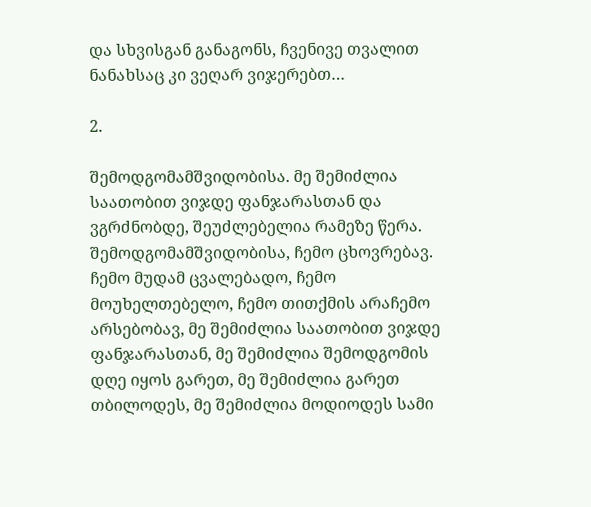და სხვისგან განაგონს, ჩვენივე თვალით ნანახსაც კი ვეღარ ვიჯერებთ…

2.

შემოდგომამშვიდობისა. მე შემიძლია საათობით ვიჯდე ფანჯარასთან და ვგრძნობდე, შეუძლებელია რამეზე წერა. შემოდგომამშვიდობისა, ჩემო ცხოვრებავ. ჩემო მუდამ ცვალებადო, ჩემო მოუხელთებელო, ჩემო თითქმის არაჩემო არსებობავ, მე შემიძლია საათობით ვიჯდე ფანჯარასთან, მე შემიძლია შემოდგომის დღე იყოს გარეთ, მე შემიძლია გარეთ თბილოდეს, მე შემიძლია მოდიოდეს სამი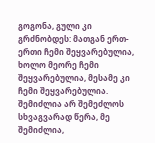გოგონა, გული კი გრძნობდეს: მათგან ერთ-ერთი ჩემი შეყვარებულია, ხოლო მეორე ჩემი შეყვარებულია, მესამე კი ჩემი შეყვარებულია. შემიძლია არ შემეძლოს სხვაგვარად წერა, მე შემიძლია,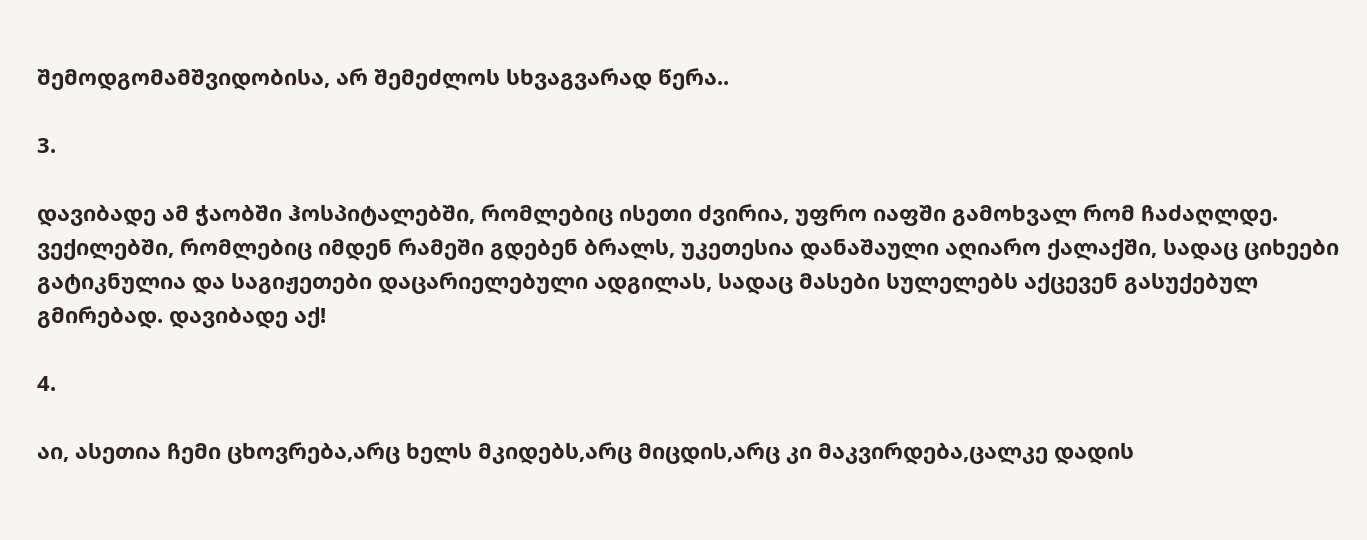შემოდგომამშვიდობისა, არ შემეძლოს სხვაგვარად წერა..

3.

დავიბადე ამ ჭაობში ჰოსპიტალებში, რომლებიც ისეთი ძვირია, უფრო იაფში გამოხვალ რომ ჩაძაღლდე. ვექილებში, რომლებიც იმდენ რამეში გდებენ ბრალს, უკეთესია დანაშაული აღიარო ქალაქში, სადაც ციხეები გატიკნულია და საგიჟეთები დაცარიელებული ადგილას, სადაც მასები სულელებს აქცევენ გასუქებულ გმირებად. დავიბადე აქ!

4.

აი, ასეთია ჩემი ცხოვრება,არც ხელს მკიდებს,არც მიცდის,არც კი მაკვირდება,ცალკე დადის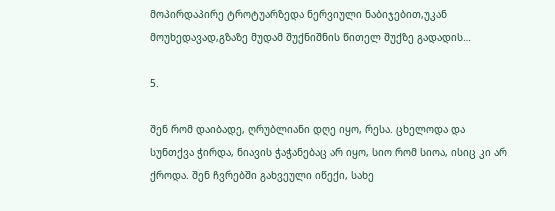მოპირდაპირე ტროტუარზედა ნერვიული ნაბიჯებით,უკან მოუხედავად,გზაზე მუდამ შუქნიშნის წითელ შუქზე გადადის…

5.

შენ რომ დაიბადე, ღრუბლიანი დღე იყო, რესა. ცხელოდა და სუნთქვა ჭირდა, ნიავის ჭაჭანებაც არ იყო, სიო რომ სიოა, ისიც კი არ ქროდა. შენ ჩვრებში გახვეული იწექი, სახე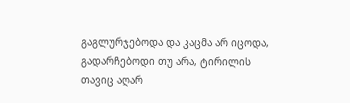გაგლურჯებოდა და კაცმა არ იცოდა, გადარჩებოდი თუ არა, ტირილის თავიც აღარ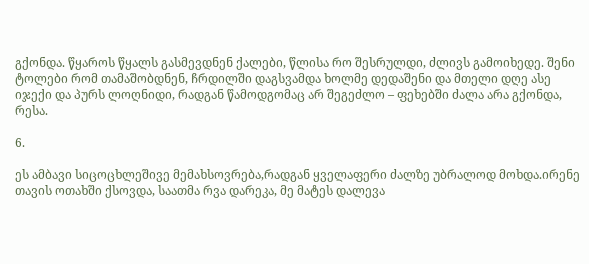გქონდა. წყაროს წყალს გასმევდნენ ქალები, წლისა რო შესრულდი, ძლივს გამოიხედე. შენი ტოლები რომ თამაშობდნენ, ჩრდილში დაგსვამდა ხოლმე დედაშენი და მთელი დღე ასე იჯექი და პურს ლოღნიდი, რადგან წამოდგომაც არ შეგეძლო – ფეხებში ძალა არა გქონდა, რესა.

6.

ეს ამბავი სიცოცხლეშივე მემახსოვრება,რადგან ყველაფერი ძალზე უბრალოდ მოხდა.ირენე თავის ოთახში ქსოვდა, საათმა რვა დარეკა, მე მატეს დალევა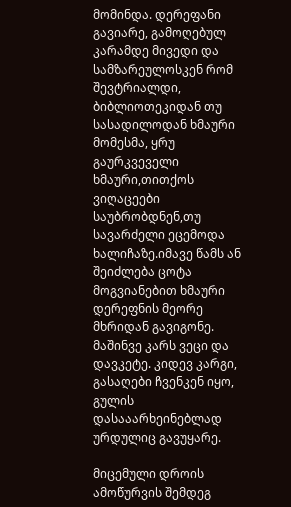მომინდა. დერეფანი გავიარე, გამოღებულ კარამდე მივედი და სამზარეულოსკენ რომ შევტრიალდი, ბიბლიოთეკიდან თუ სასადილოდან ხმაური მომესმა, ყრუ გაურკვეველი ხმაური,თითქოს ვიღაცეები საუბრობდნენ,თუ სავარძელი ეცემოდა ხალიჩაზე.იმავე წამს ან შეიძლება ცოტა მოგვიანებით ხმაური დერეფნის მეორე მხრიდან გავიგონე. მაშინვე კარს ვეცი და დავკეტე. კიდევ კარგი, გასაღები ჩვენკენ იყო, გულის დასააარხეინებლად ურდულიც გავუყარე.

მიცემული დროის ამოწურვის შემდეგ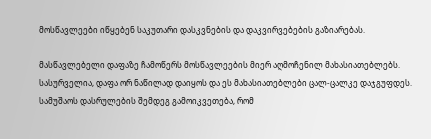მოსწავლეები იწყებენ საკუთარი დასკვნების და დაკვირვებების გაზიარებას.

მასწავლებელი დაფაზე ჩამოწერს მოსწავლეების მიერ აღმოჩენილ მახასიათებლებს. სასურველია, დაფა ორ ნაწილად დაიყოს და ეს მახასიათებლები ცალ-ცალკე დაჯგუფდეს. სამუშაოს დასრულების შემდეგ გამოიკვეთება, რომ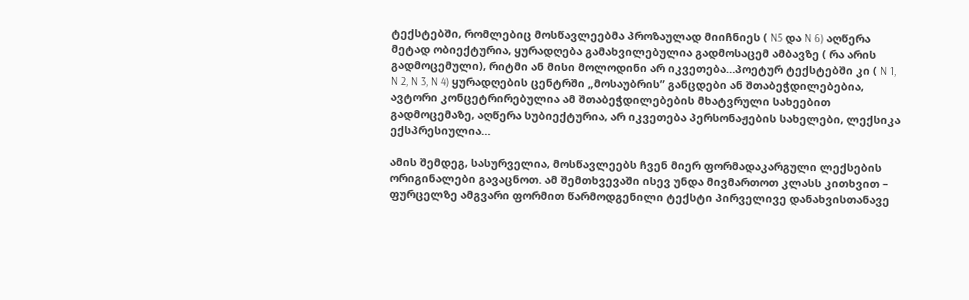ტექსტებში, რომლებიც მოსწავლეებმა პროზაულად მიიჩნიეს ( N5 და N 6) აღწერა მეტად ობიექტურია, ყურადღება გამახვილებულია გადმოსაცემ ამბავზე ( რა არის გადმოცემული), რიტმი ან მისი მოლოდინი არ იკვეთება…პოეტურ ტექსტებში კი ( N 1, N 2, N 3, N 4) ყურადღების ცენტრში „მოსაუბრის” განცდები ან შთაბეჭდილებებია, ავტორი კონცეტრირებულია ამ შთაბეჭდილებების მხატვრული სახეებით გადმოცემაზე, აღწერა სუბიექტურია, არ იკვეთება პერსონაჟების სახელები, ლექსიკა ექსპრესიულია…

ამის შემდეგ, სასურველია, მოსწავლეებს ჩვენ მიერ ფორმადაკარგული ლექსების ორიგინალები გავაცნოთ. ამ შემთხვევაში ისევ უნდა მივმართოთ კლასს კითხვით – ფურცელზე ამგვარი ფორმით წარმოდგენილი ტექსტი პირველივე დანახვისთანავე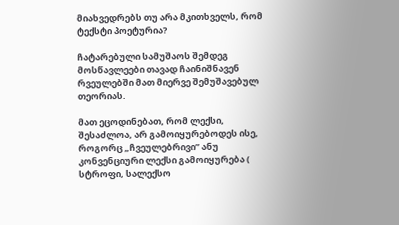მიახვედრებს თუ არა მკითხველს, რომ ტექსტი პოეტურია?

ჩატარებული სამუშაოს შემდეგ მოსწავლეები თავად ჩაინიშნავენ რვეულებში მათ მიერვე შემუშავებულ თეორიას.

მათ ეცოდინებათ, რომ ლექსი, შესაძლოა, არ გამოიყურებოდეს ისე, როგორც „ჩვეულებრივი” ანუ კონვენციური ლექსი გამოიყურება ( სტროფი, სალექსო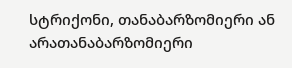სტრიქონი, თანაბარზომიერი ან არათანაბარზომიერი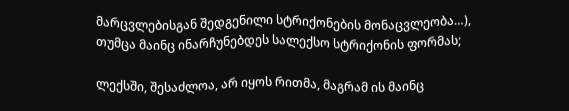მარცვლებისგან შედგენილი სტრიქონების მონაცვლეობა…), თუმცა მაინც ინარჩუნებდეს სალექსო სტრიქონის ფორმას;

ლექსში, შესაძლოა, არ იყოს რითმა, მაგრამ ის მაინც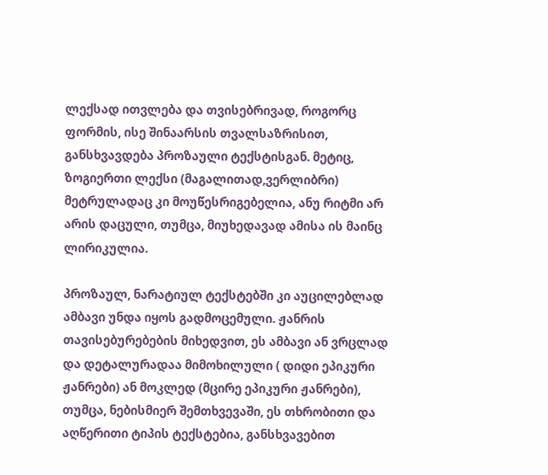ლექსად ითვლება და თვისებრივად, როგორც ფორმის, ისე შინაარსის თვალსაზრისით, განსხვავდება პროზაული ტექსტისგან. მეტიც, ზოგიერთი ლექსი (მაგალითად,ვერლიბრი) მეტრულადაც კი მოუწესრიგებელია, ანუ რიტმი არ არის დაცული, თუმცა, მიუხედავად ამისა ის მაინც ლირიკულია.

პროზაულ, ნარატიულ ტექსტებში კი აუცილებლად ამბავი უნდა იყოს გადმოცემული. ჟანრის თავისებურებების მიხედვით, ეს ამბავი ან ვრცლად და დეტალურადაა მიმოხილული ( დიდი ეპიკური ჟანრები) ან მოკლედ (მცირე ეპიკური ჟანრები), თუმცა, ნებისმიერ შემთხვევაში, ეს თხრობითი და აღწერითი ტიპის ტექსტებია, განსხვავებით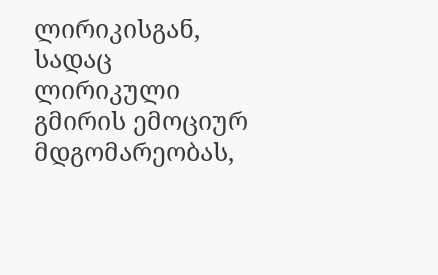ლირიკისგან, სადაც ლირიკული გმირის ემოციურ მდგომარეობას,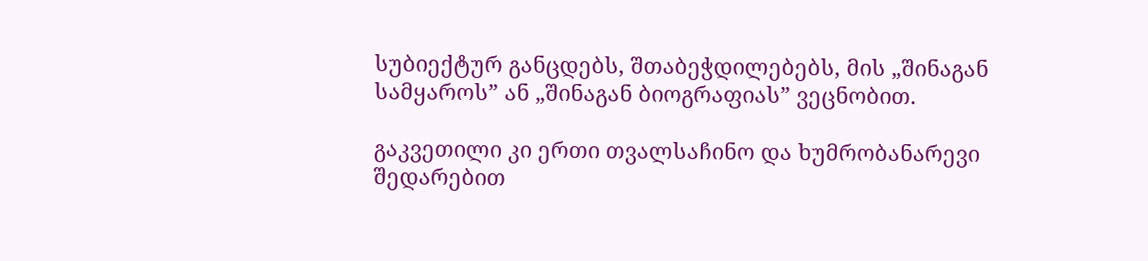სუბიექტურ განცდებს, შთაბეჭდილებებს, მის „შინაგან სამყაროს” ან „შინაგან ბიოგრაფიას” ვეცნობით.

გაკვეთილი კი ერთი თვალსაჩინო და ხუმრობანარევი შედარებით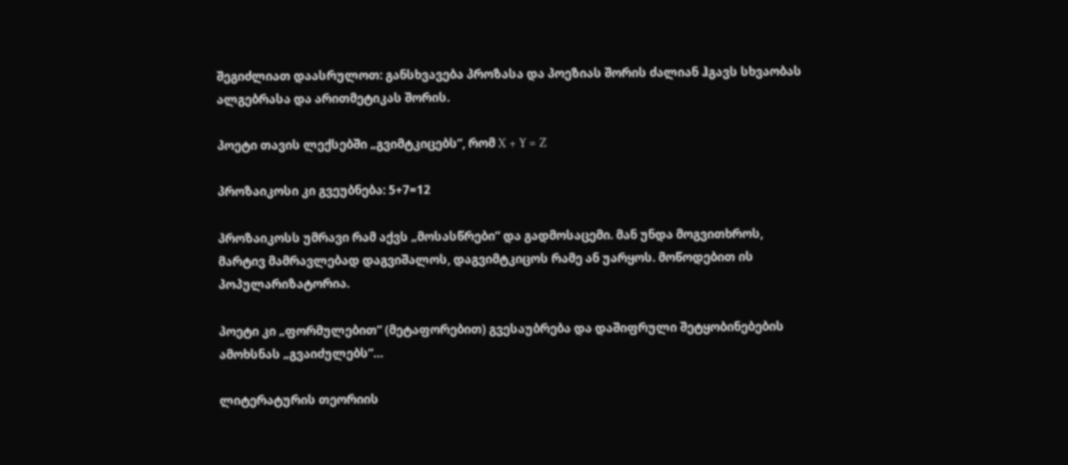შეგიძლიათ დაასრულოთ: განსხვავება პროზასა და პოეზიას შორის ძალიან ჰგავს სხვაობას ალგებრასა და არითმეტიკას შორის.

პოეტი თავის ლექსებში „გვიმტკიცებს”, რომ X + Y = Z

პროზაიკოსი კი გვეუბნება: 5+7=12

პროზაიკოსს უმრავი რამ აქვს „მოსასწრები” და გადმოსაცემი. მან უნდა მოგვითხროს, მარტივ მამრავლებად დაგვიშალოს, დაგვიმტკიცოს რამე ან უარყოს. მოწოდებით ის პოპულარიზატორია.

პოეტი კი „ფორმულებით” (მეტაფორებით) გვესაუბრება და დაშიფრული შეტყობინებების ამოხსნას „გვაიძულებს”…

ლიტერატურის თეორიის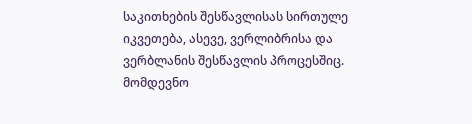საკითხების შესწავლისას სირთულე იკვეთება, ასევე, ვერლიბრისა და ვერბლანის შესწავლის პროცესშიც. მომდევნო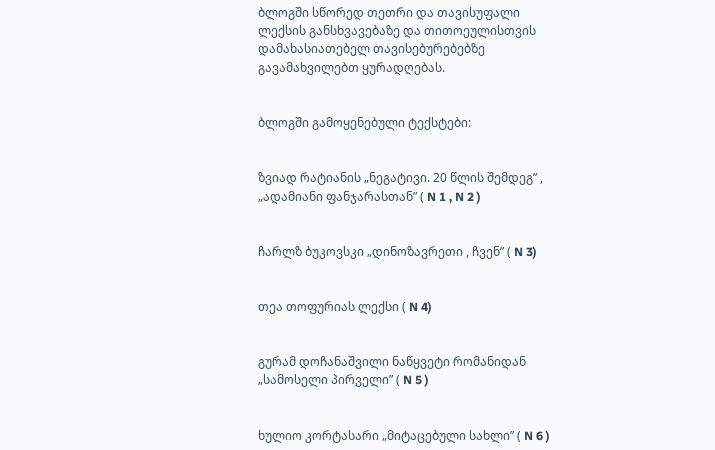ბლოგში სწორედ თეთრი და თავისუფალი ლექსის განსხვავებაზე და თითოეულისთვის დამახასიათებელ თავისებურებებზე გავამახვილებთ ყურადღებას.


ბლოგში გამოყენებული ტექსტები:


ზვიად რატიანის „ნეგატივი. 20 წლის შემდეგ” , „ადამიანი ფანჯარასთან” ( N 1 , N 2 )


ჩარლზ ბუკოვსკი „დინოზავრეთი , ჩვენ” ( N 3)


თეა თოფურიას ლექსი ( N 4)


გურამ დოჩანაშვილი ნაწყვეტი რომანიდან „სამოსელი პირველი” ( N 5 )


ხულიო კორტასარი „მიტაცებული სახლი” ( N 6 )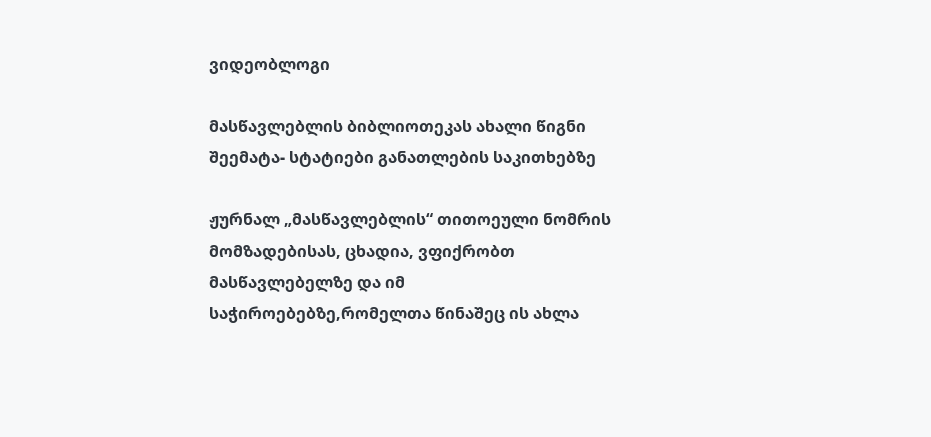ვიდეობლოგი

მასწავლებლის ბიბლიოთეკას ახალი წიგნი შეემატა- სტატიები განათლების საკითხებზე

ჟურნალ „მასწავლებლის“ თითოეული ნომრის მომზადებისას, ცხადია, ვფიქრობთ მასწავლებელზე და იმ საჭიროებებზე,რომელთა წინაშეც ის ახლა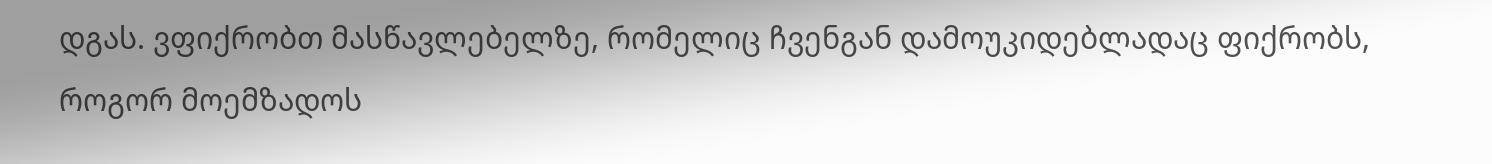დგას. ვფიქრობთ მასწავლებელზე, რომელიც ჩვენგან დამოუკიდებლადაც ფიქრობს, როგორ მოემზადოს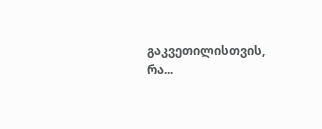გაკვეთილისთვის, რა...